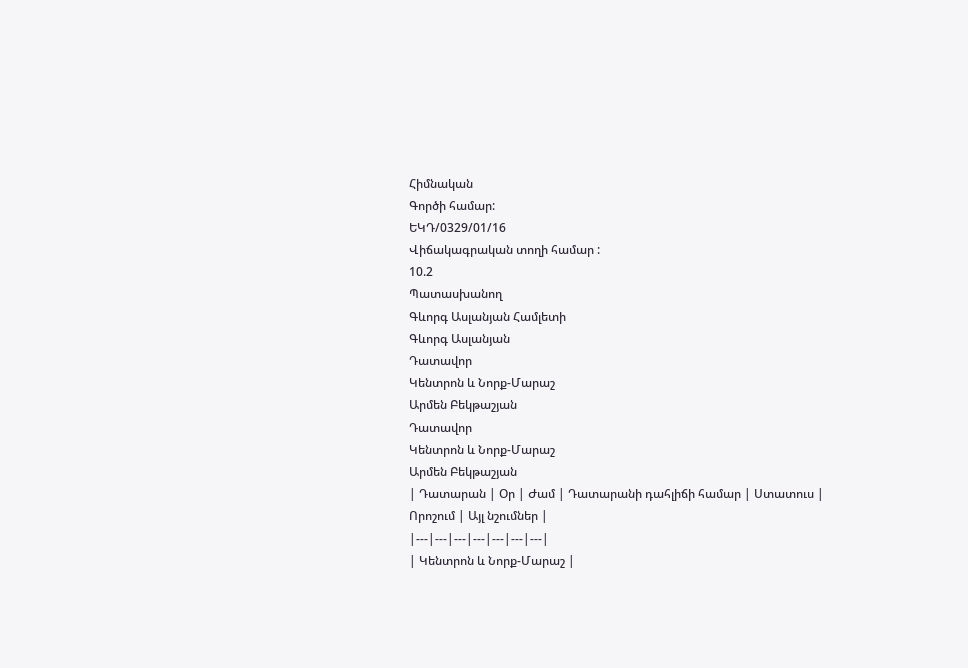Հիմնական
Գործի համար:
ԵԿԴ/0329/01/16
Վիճակագրական տողի համար :
10.2
Պատասխանող
Գևորգ Ասլանյան Համլետի
Գևորգ Ասլանյան
Դատավոր
Կենտրոն և Նորք-Մարաշ
Արմեն Բեկթաշյան
Դատավոր
Կենտրոն և Նորք-Մարաշ
Արմեն Բեկթաշյան
| Դատարան | Օր | Ժամ | Դատարանի դահլիճի համար | Ստատուս | Որոշում | Այլ նշումներ |
|---|---|---|---|---|---|---|
| Կենտրոն և Նորք-Մարաշ |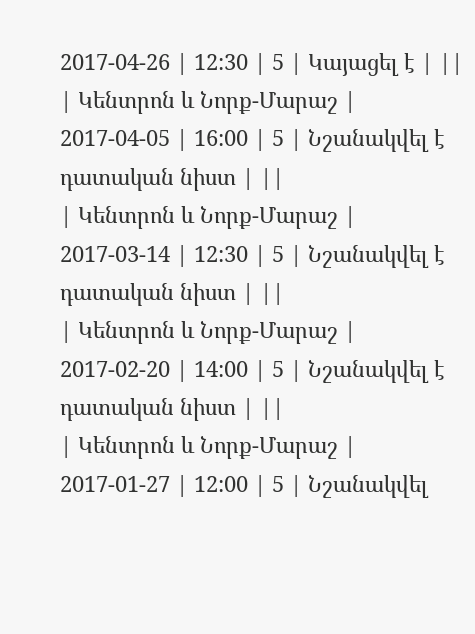2017-04-26 | 12:30 | 5 | Կայացել է | ||
| Կենտրոն և Նորք-Մարաշ | 2017-04-05 | 16:00 | 5 | Նշանակվել է դատական նիստ | ||
| Կենտրոն և Նորք-Մարաշ | 2017-03-14 | 12:30 | 5 | Նշանակվել է դատական նիստ | ||
| Կենտրոն և Նորք-Մարաշ | 2017-02-20 | 14:00 | 5 | Նշանակվել է դատական նիստ | ||
| Կենտրոն և Նորք-Մարաշ | 2017-01-27 | 12:00 | 5 | Նշանակվել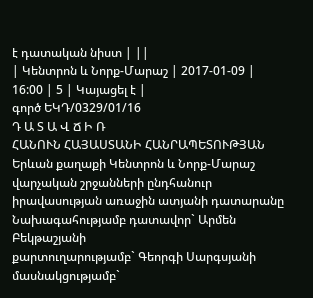է դատական նիստ | ||
| Կենտրոն և Նորք-Մարաշ | 2017-01-09 | 16:00 | 5 | Կայացել է |
գործ ԵԿԴ/0329/01/16
Դ Ա Տ Ա Վ Ճ Ի Ռ
ՀԱՆՈՒՆ ՀԱՅԱՍՏԱՆԻ ՀԱՆՐԱՊԵՏՈՒԹՅԱՆ
Երևան քաղաքի Կենտրոն և Նորք-Մարաշ վարչական շրջանների ընդհանուր իրավասության առաջին ատյանի դատարանը
Նախագահությամբ դատավոր` Արմեն Բեկթաշյանի
քարտուղարությամբ` Գեորգի Սարգսյանի
մասնակցությամբ`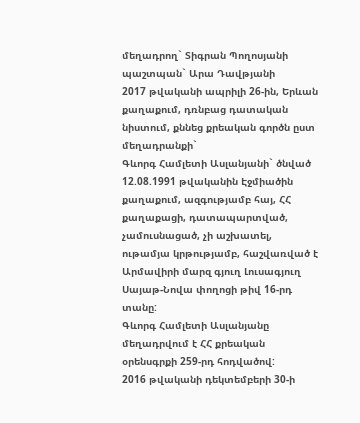մեղադրող` Տիգրան Պողոսյանի
պաշտպան` Արա Դավթյանի
2017 թվականի ապրիլի 26-ին, Երևան քաղաքում, դռնբաց դատական նիստում, քննեց քրեական գործն ըստ մեղադրանքի`
Գևորգ Համլետի Ասլանյանի` ծնված 12.08.1991 թվականին Էջմիածին քաղաքում, ազգությամբ հայ, ՀՀ քաղաքացի, դատապարտված, չամուսնացած, չի աշխատել, ութամյա կրթությամբ, հաշվառված է Արմավիրի մարզ գյուղ Լուսագյուղ Սայաթ-Նովա փողոցի թիվ 16-րդ տանը:
Գևորգ Համլետի Ասլանյանը մեղադրվում է ՀՀ քրեական օրենսգրքի 259-րդ հոդվածով:
2016 թվականի դեկտեմբերի 30-ի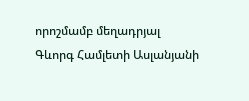որոշմամբ մեղադրյալ Գևորգ Համլետի Ասլանյանի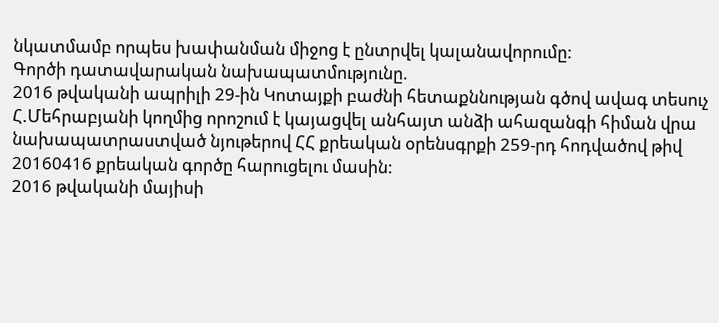նկատմամբ որպես խափանման միջոց է ընտրվել կալանավորումը:
Գործի դատավարական նախապատմությունը.
2016 թվականի ապրիլի 29-ին Կոտայքի բաժնի հետաքննության գծով ավագ տեսուչ Հ.Մեհրաբյանի կողմից որոշում է կայացվել անհայտ անձի ահազանգի հիման վրա նախապատրաստված նյութերով ՀՀ քրեական օրենսգրքի 259-րդ հոդվածով թիվ 20160416 քրեական գործը հարուցելու մասին:
2016 թվականի մայիսի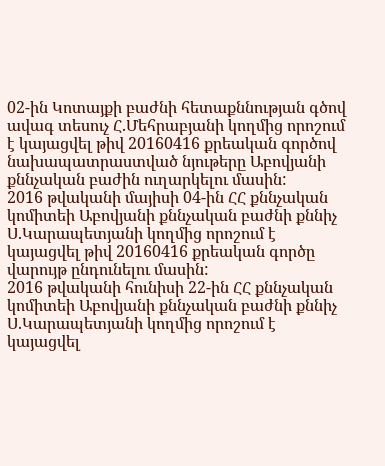02-ին Կոտայքի բաժնի հետաքննության գծով ավագ տեսուչ Հ.Մեհրաբյանի կողմից որոշում է կայացվել թիվ 20160416 քրեական գործով նախապատրաստված նյութերը Աբովյանի քննչական բաժին ուղարկելու մասին:
2016 թվականի մայիսի 04-ին ՀՀ քննչական կոմիտեի Աբովյանի քննչական բաժնի քննիչ Ս.Կարապետյանի կողմից որոշում է կայացվել թիվ 20160416 քրեական գործը վարույթ ընդունելու մասին:
2016 թվականի հունիսի 22-ին ՀՀ քննչական կոմիտեի Աբովյանի քննչական բաժնի քննիչ Ս.Կարապետյանի կողմից որոշում է կայացվել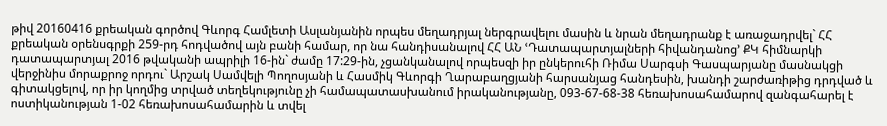թիվ 20160416 քրեական գործով Գևորգ Համլետի Ասլանյանին որպես մեղադրյալ ներգրավելու մասին և նրան մեղադրանք է առաջադրվել` ՀՀ քրեական օրենսգրքի 259-րդ հոդվածով այն բանի համար, որ նա հանդիսանալով ՀՀ ԱՆ ՙԴատապարտյալների հիվանդանոց՚ ՔԿ հիմնարկի դատապարտյալ 2016 թվականի ապրիլի 16-ին` ժամը 17:29-ին, չցանկանալով որպեսզի իր ընկերուհի Ռիմա Սարգսի Գասպարյանը մասնակցի վերջինիս մորաքրոջ որդու` Արշակ Սամվելի Պողոսյանի և Հասմիկ Գևորգի Ղարաբաղցյանի հարսանյաց հանդեսին, խանդի շարժառիթից դրդված և գիտակցելով, որ իր կողմից տրված տեղեկությունը չի համապատասխանում իրականությանը, 093-67-68-38 հեռախոսահամարով զանգահարել է ոստիկանության 1-02 հեռախոսահամարին և տվել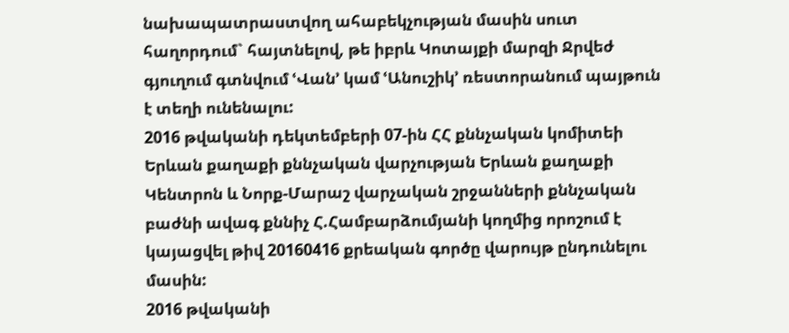նախապատրաստվող ահաբեկչության մասին սուտ հաղորդում` հայտնելով, թե իբրև Կոտայքի մարզի Ջրվեժ գյուղում գտնվում ՙՎան՚ կամ ՙԱնուշիկ՚ ռեստորանում պայթուն է տեղի ունենալու:
2016 թվականի դեկտեմբերի 07-ին ՀՀ քննչական կոմիտեի Երևան քաղաքի քննչական վարչության Երևան քաղաքի Կենտրոն և Նորք-Մարաշ վարչական շրջանների քննչական բաժնի ավագ քննիչ Հ.Համբարձումյանի կողմից որոշում է կայացվել թիվ 20160416 քրեական գործը վարույթ ընդունելու մասին:
2016 թվականի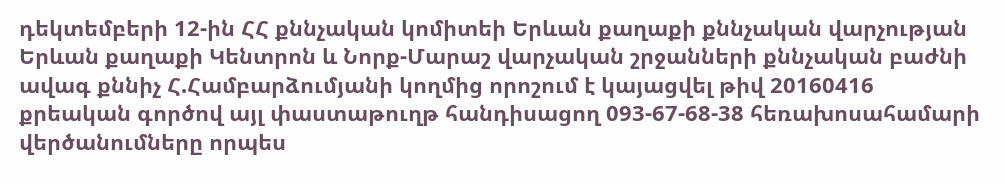դեկտեմբերի 12-ին ՀՀ քննչական կոմիտեի Երևան քաղաքի քննչական վարչության Երևան քաղաքի Կենտրոն և Նորք-Մարաշ վարչական շրջանների քննչական բաժնի ավագ քննիչ Հ.Համբարձումյանի կողմից որոշում է կայացվել թիվ 20160416 քրեական գործով այլ փաստաթուղթ հանդիսացող 093-67-68-38 հեռախոսահամարի վերծանումները որպես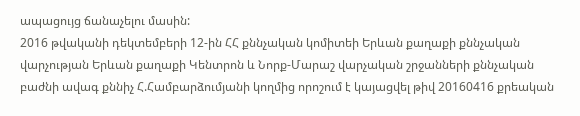ապացույց ճանաչելու մասին:
2016 թվականի դեկտեմբերի 12-ին ՀՀ քննչական կոմիտեի Երևան քաղաքի քննչական վարչության Երևան քաղաքի Կենտրոն և Նորք-Մարաշ վարչական շրջանների քննչական բաժնի ավագ քննիչ Հ.Համբարձումյանի կողմից որոշում է կայացվել թիվ 20160416 քրեական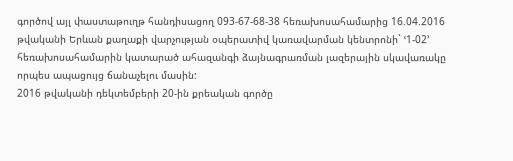գործով այլ փաստաթուղթ հանդիսացող 093-67-68-38 հեռախոսահամարից 16.04.2016 թվականի Երևան քաղաքի վարչության օպերատիվ կառավարման կենտրոնի` ՙ1-02՚ հեռախոսահամարին կատարած ահազանգի ձայնագրառման լազերային սկավառակը որպես ապացույց ճանաչելու մասին:
2016 թվականի դեկտեմբերի 20-ին քրեական գործը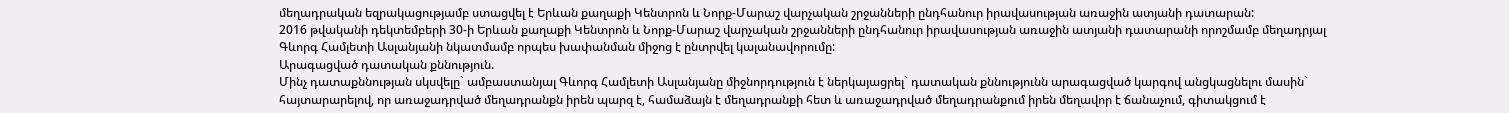մեղադրական եզրակացությամբ ստացվել է Երևան քաղաքի Կենտրոն և Նորք-Մարաշ վարչական շրջանների ընդհանուր իրավասության առաջին ատյանի դատարան:
2016 թվականի դեկտեմբերի 30-ի Երևան քաղաքի Կենտրոն և Նորք-Մարաշ վարչական շրջանների ընդհանուր իրավասության առաջին ատյանի դատարանի որոշմամբ մեղադրյալ Գևորգ Համլետի Ասլանյանի նկատմամբ որպես խափանման միջոց է ընտրվել կալանավորումը:
Արագացված դատական քննություն.
Մինչ դատաքննության սկսվելը` ամբաստանյալ Գևորգ Համլետի Ասլանյանը միջնորդություն է ներկայացրել` դատական քննությունն արագացված կարգով անցկացնելու մասին` հայտարարելով, որ առաջադրված մեղադրանքն իրեն պարզ է, համաձայն է մեղադրանքի հետ և առաջադրված մեղադրանքում իրեն մեղավոր է ճանաչում, գիտակցում է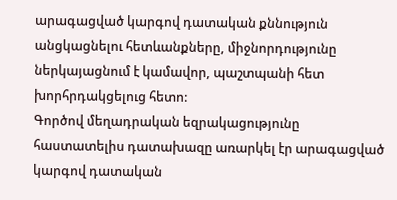արագացված կարգով դատական քննություն անցկացնելու հետևանքները, միջնորդությունը ներկայացնում է կամավոր, պաշտպանի հետ խորհրդակցելուց հետո:
Գործով մեղադրական եզրակացությունը հաստատելիս դատախազը առարկել էր արագացված կարգով դատական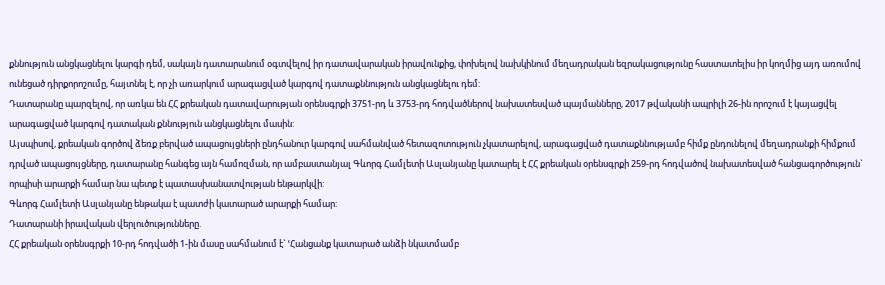քննություն անցկացնելու կարգի դեմ, սակայն դատարանում օգտվելով իր դատավարական իրավունքից, փոխելով նախկինում մեղադրական եզրակացությունը հաստատելիս իր կողմից այդ առումով ունեցած դիրքորոշումը, հայտնել է, որ չի առարկում արագացված կարգով դատաքննություն անցկացնելու դեմ:
Դատարանը պարզելով, որ առկա են ՀՀ քրեական դատավարության օրենսգրքի 3751-րդ և 3753-րդ հոդվածներով նախատեսված պայմանները, 2017 թվականի ապրիլի 26-ին որոշում է կայացվել արագացված կարգով դատական քննություն անցկացնելու մասին:
Այսպիսով, քրեական գործով ձեռք բերված ապացույցների ընդհանուր կարգով սահմանված հետազոտություն չկատարելով, արագացված դատաքննությամբ հիմք ընդունելով մեղադրանքի հիմքում դրված ապացույցները, դատարանը հանգեց այն համոզման, որ ամբաստանյալ Գևորգ Համլետի Ասլանյանը կատարել է ՀՀ քրեական օրենսգրքի 259-րդ հոդվածով նախատեսված հանցագործություն` որպիսի արարքի համար նա պետք է պատասխանատվության ենթարկվի:
Գևորգ Համլետի Ասլանյանը ենթակա է պատժի կատարած արարքի համար:
Դատարանի իրավական վերլուծությունները.
ՀՀ քրեական օրենսգրքի 10-րդ հոդվածի 1-ին մասը սահմանում է` ՙՀանցանք կատարած անձի նկատմամբ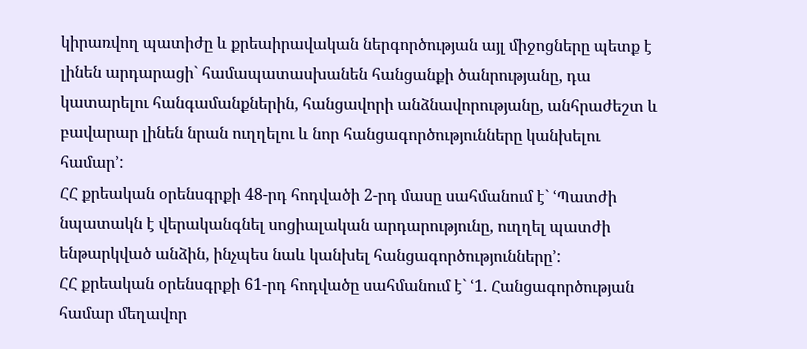կիրառվող պատիժը և քրեաիրավական ներգործության այլ միջոցները պետք է լինեն արդարացի` համապատասխանեն հանցանքի ծանրությանը, դա կատարելու հանգամանքներին, հանցավորի անձնավորությանը, անհրաժեշտ և բավարար լինեն նրան ուղղելու և նոր հանցագործությունները կանխելու համար՚:
ՀՀ քրեական օրենսգրքի 48-րդ հոդվածի 2-րդ մասը սահմանում է` ՙՊատժի նպատակն է վերականգնել սոցիալական արդարությունը, ուղղել պատժի ենթարկված անձին, ինչպես նաև կանխել հանցագործությունները՚:
ՀՀ քրեական օրենսգրքի 61-րդ հոդվածը սահմանում է` ՙ1. Հանցագործության համար մեղավոր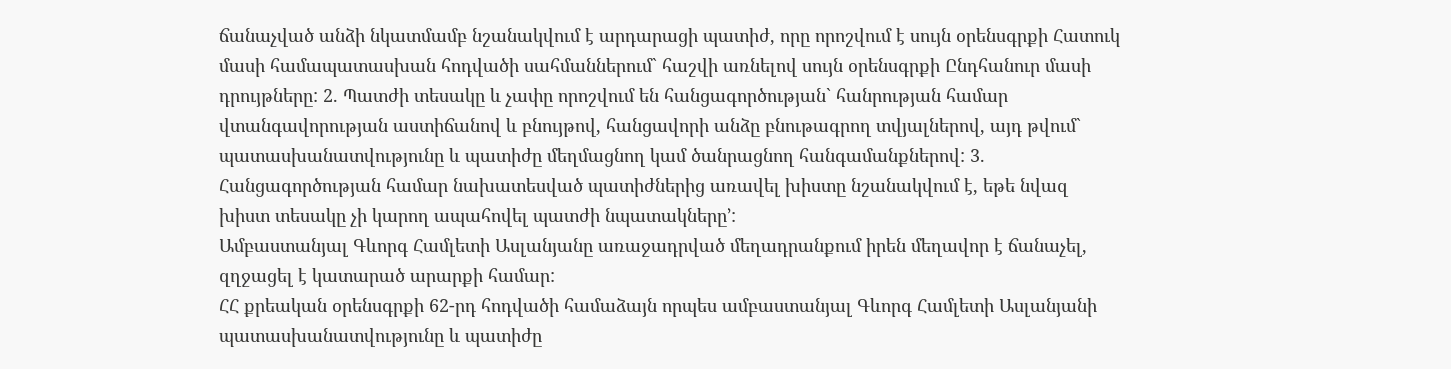ճանաչված անձի նկատմամբ նշանակվում է արդարացի պատիժ, որը որոշվում է սույն օրենսգրքի Հատուկ մասի համապատասխան հոդվածի սահմաններում` հաշվի առնելով սույն օրենսգրքի Ընդհանուր մասի դրույթները: 2. Պատժի տեսակը և չափը որոշվում են հանցագործության` հանրության համար վտանգավորության աստիճանով և բնույթով, հանցավորի անձը բնութագրող տվյալներով, այդ թվում` պատասխանատվությունը և պատիժը մեղմացնող կամ ծանրացնող հանգամանքներով: 3. Հանցագործության համար նախատեսված պատիժներից առավել խիստը նշանակվում է, եթե նվազ խիստ տեսակը չի կարող ապահովել պատժի նպատակները՚:
Ամբաստանյալ Գևորգ Համլետի Ասլանյանը առաջադրված մեղադրանքում իրեն մեղավոր է ճանաչել, զղջացել է կատարած արարքի համար:
ՀՀ քրեական օրենսգրքի 62-րդ հոդվածի համաձայն որպես ամբաստանյալ Գևորգ Համլետի Ասլանյանի պատասխանատվությունը և պատիժը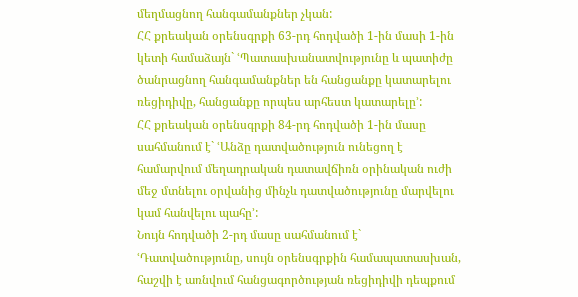մեղմացնող հանգամանքներ չկան:
ՀՀ քրեական օրենսգրքի 63-րդ հոդվածի 1-ին մասի 1-ին կետի համաձայն` ՙՊատասխանատվությունը և պատիժը ծանրացնող հանգամանքներ են հանցանքը կատարելու ռեցիդիվը, հանցանքը որպես արհեստ կատարելը՚:
ՀՀ քրեական օրենսգրքի 84-րդ հոդվածի 1-ին մասը սահմանում է` ՙԱնձը դատվածություն ունեցող է համարվում մեղադրական դատավճիռն օրինական ուժի մեջ մտնելու օրվանից մինչև դատվածությունը մարվելու կամ հանվելու պահը՚:
Նույն հոդվածի 2-րդ մասը սահմանում է` ՙԴատվածությունը, սույն օրենսգրքին համապատասխան, հաշվի է առնվում հանցագործության ռեցիդիվի դեպքում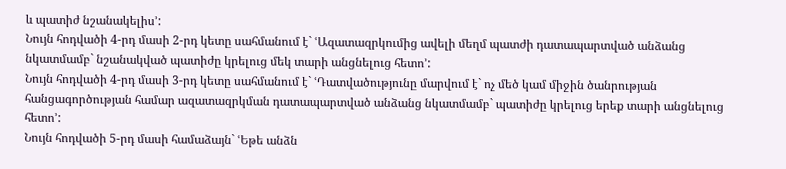և պատիժ նշանակելիս՚:
Նույն հոդվածի 4-րդ մասի 2-րդ կետը սահմանում է` ՙԱզատազրկումից ավելի մեղմ պատժի դատապարտված անձանց նկատմամբ` նշանակված պատիժը կրելուց մեկ տարի անցնելուց հետո՚:
Նույն հոդվածի 4-րդ մասի 3-րդ կետը սահմանում է` ՙԴատվածությունը մարվում է` ոչ մեծ կամ միջին ծանրության հանցագործության համար ազատազրկման դատապարտված անձանց նկատմամբ` պատիժը կրելուց երեք տարի անցնելուց հետո՚:
Նույն հոդվածի 5-րդ մասի համաձայն` ՙԵթե անձն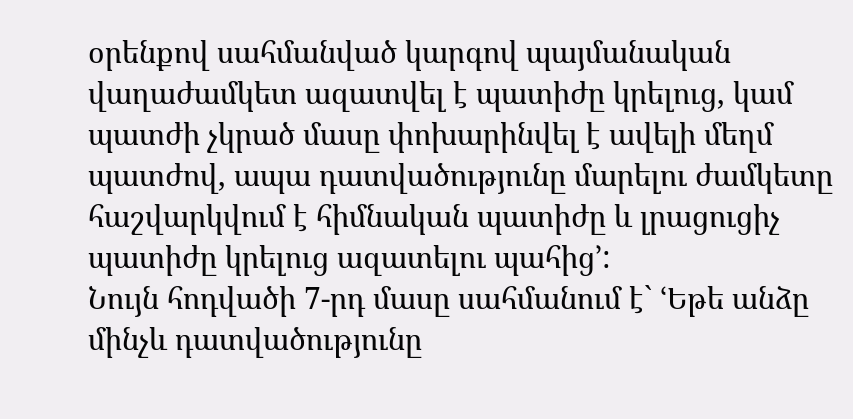օրենքով սահմանված կարգով պայմանական վաղաժամկետ ազատվել է պատիժը կրելուց, կամ պատժի չկրած մասը փոխարինվել է ավելի մեղմ պատժով, ապա դատվածությունը մարելու ժամկետը հաշվարկվում է հիմնական պատիժը և լրացուցիչ պատիժը կրելուց ազատելու պահից՚:
Նույն հոդվածի 7-րդ մասը սահմանում է` ՙԵթե անձը մինչև դատվածությունը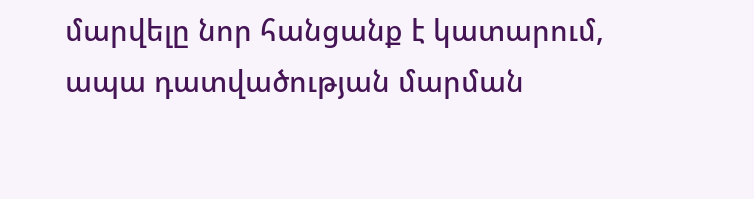մարվելը նոր հանցանք է կատարում, ապա դատվածության մարման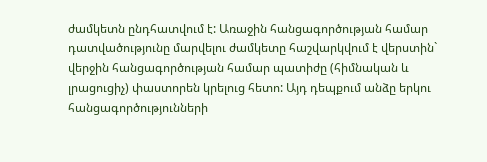ժամկետն ընդհատվում է: Առաջին հանցագործության համար դատվածությունը մարվելու ժամկետը հաշվարկվում է վերստին` վերջին հանցագործության համար պատիժը (հիմնական և լրացուցիչ) փաստորեն կրելուց հետո: Այդ դեպքում անձը երկու հանցագործությունների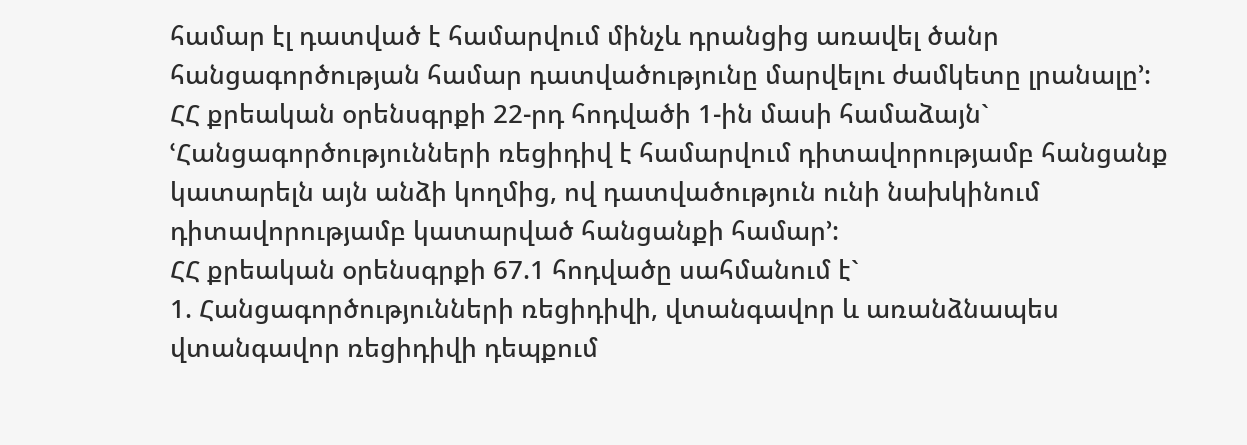համար էլ դատված է համարվում մինչև դրանցից առավել ծանր հանցագործության համար դատվածությունը մարվելու ժամկետը լրանալը՚:
ՀՀ քրեական օրենսգրքի 22-րդ հոդվածի 1-ին մասի համաձայն` ՙՀանցագործությունների ռեցիդիվ է համարվում դիտավորությամբ հանցանք կատարելն այն անձի կողմից, ով դատվածություն ունի նախկինում դիտավորությամբ կատարված հանցանքի համար՚:
ՀՀ քրեական օրենսգրքի 67.1 հոդվածը սահմանում է`
1. Հանցագործությունների ռեցիդիվի, վտանգավոր և առանձնապես վտանգավոր ռեցիդիվի դեպքում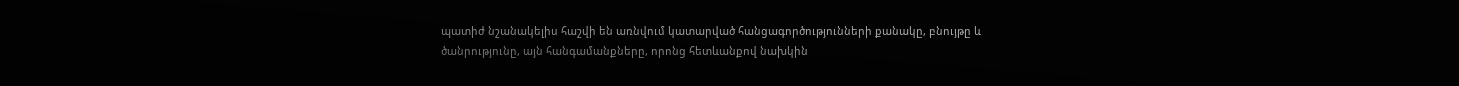պատիժ նշանակելիս հաշվի են առնվում կատարված հանցագործությունների քանակը, բնույթը և ծանրությունը, այն հանգամանքները, որոնց հետևանքով նախկին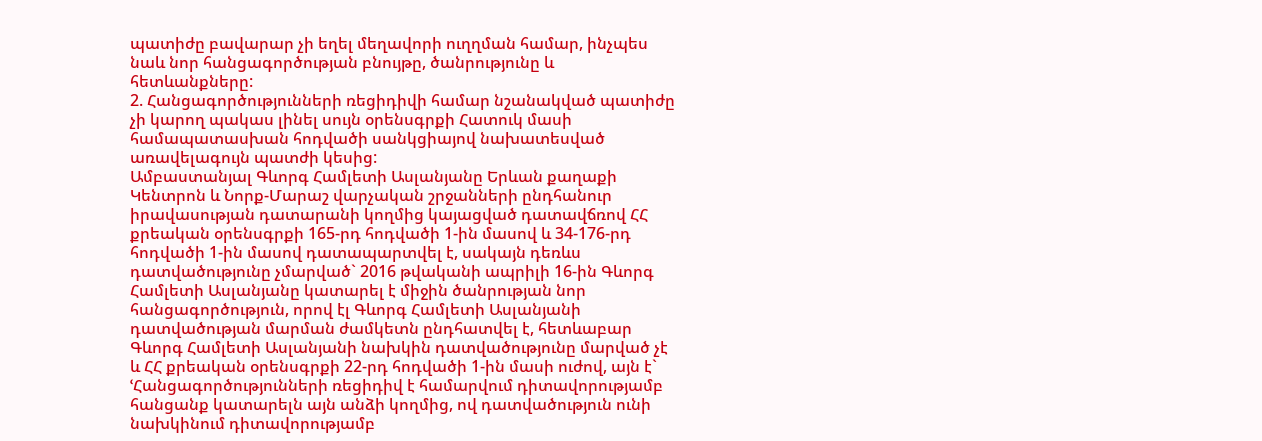պատիժը բավարար չի եղել մեղավորի ուղղման համար, ինչպես նաև նոր հանցագործության բնույթը, ծանրությունը և հետևանքները:
2. Հանցագործությունների ռեցիդիվի համար նշանակված պատիժը չի կարող պակաս լինել սույն օրենսգրքի Հատուկ մասի համապատասխան հոդվածի սանկցիայով նախատեսված առավելագույն պատժի կեսից:
Ամբաստանյալ Գևորգ Համլետի Ասլանյանը Երևան քաղաքի Կենտրոն և Նորք-Մարաշ վարչական շրջանների ընդհանուր իրավասության դատարանի կողմից կայացված դատավճռով ՀՀ քրեական օրենսգրքի 165-րդ հոդվածի 1-ին մասով և 34-176-րդ հոդվածի 1-ին մասով դատապարտվել է, սակայն դեռևս դատվածությունը չմարված` 2016 թվականի ապրիլի 16-ին Գևորգ Համլետի Ասլանյանը կատարել է միջին ծանրության նոր հանցագործություն, որով էլ Գևորգ Համլետի Ասլանյանի դատվածության մարման ժամկետն ընդհատվել է, հետևաբար Գևորգ Համլետի Ասլանյանի նախկին դատվածությունը մարված չէ և ՀՀ քրեական օրենսգրքի 22-րդ հոդվածի 1-ին մասի ուժով, այն է` ՙՀանցագործությունների ռեցիդիվ է համարվում դիտավորությամբ հանցանք կատարելն այն անձի կողմից, ով դատվածություն ունի նախկինում դիտավորությամբ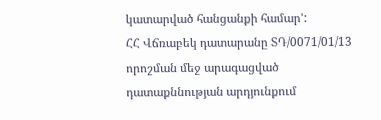կատարված հանցանքի համար՚:
ՀՀ Վճռաբեկ դատարանը ՏԴ/0071/01/13 որոշման մեջ արագացված դատաքննության արդյունքում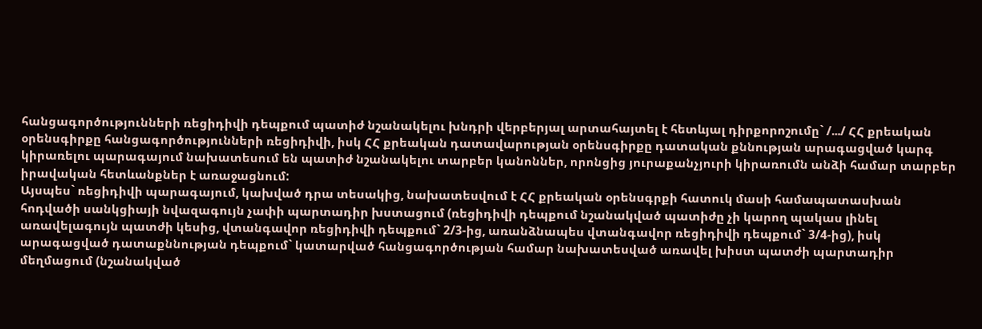հանցագործությունների ռեցիդիվի դեպքում պատիժ նշանակելու խնդրի վերբերյալ արտահայտել է հետևյալ դիրքորոշումը` /.../ ՀՀ քրեական օրենսգիրքը հանցագործությունների ռեցիդիվի, իսկ ՀՀ քրեական դատավարության օրենսգիրքը դատական քննության արագացված կարգ կիրառելու պարագայում նախատեսում են պատիժ նշանակելու տարբեր կանոններ, որոնցից յուրաքանչյուրի կիրառումն անձի համար տարբեր իրավական հետևանքներ է առաջացնում:
Այսպես` ռեցիդիվի պարագայում, կախված դրա տեսակից, նախատեսվում է ՀՀ քրեական օրենսգրքի հատուկ մասի համապատասխան հոդվածի սանկցիայի նվազագույն չափի պարտադիր խստացում (ռեցիդիվի դեպքում նշանակված պատիժը չի կարող պակաս լինել առավելագույն պատժի կեսից, վտանգավոր ռեցիդիվի դեպքում` 2/3-ից, առանձնապես վտանգավոր ռեցիդիվի դեպքում` 3/4-ից), իսկ արագացված դատաքննության դեպքում` կատարված հանցագործության համար նախատեսված առավել խիստ պատժի պարտադիր մեղմացում (նշանակված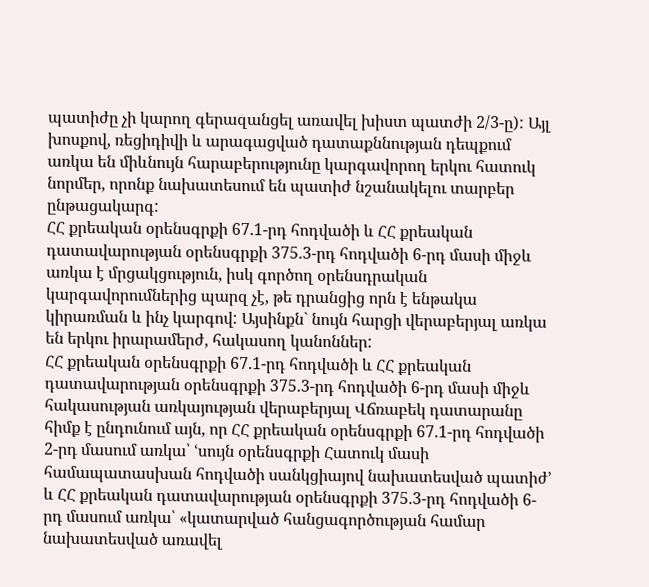պատիժը չի կարող գերազանցել առավել խիստ պատժի 2/3-ը): Այլ խոսքով, ռեցիդիվի և արագացված դատաքննության դեպքում առկա են միևնույն հարաբերությունը կարգավորող երկու հատուկ նորմեր, որոնք նախատեսում են պատիժ նշանակելու տարբեր ընթացակարգ:
ՀՀ քրեական օրենսգրքի 67.1-րդ հոդվածի և ՀՀ քրեական դատավարության օրենսգրքի 375.3-րդ հոդվածի 6-րդ մասի միջև առկա է մրցակցություն, իսկ գործող օրենսդրական կարգավորումներից պարզ չէ, թե դրանցից որն է ենթակա կիրառման և ինչ կարգով: Այսինքն` նույն հարցի վերաբերյալ առկա են երկու իրարամերժ, հակասող կանոններ:
ՀՀ քրեական օրենսգրքի 67.1-րդ հոդվածի և ՀՀ քրեական դատավարության օրենսգրքի 375.3-րդ հոդվածի 6-րդ մասի միջև հակասության առկայության վերաբերյալ Վճռաբեկ դատարանը հիմք է ընդունում այն, որ ՀՀ քրեական օրենսգրքի 67.1-րդ հոդվածի 2-րդ մասում առկա՝ ՙսույն օրենսգրքի Հատուկ մասի համապատասխան հոդվածի սանկցիայով նախատեսված պատիժ՚ և ՀՀ քրեական դատավարության օրենսգրքի 375.3-րդ հոդվածի 6-րդ մասում առկա՝ «կատարված հանցագործության համար նախատեսված առավել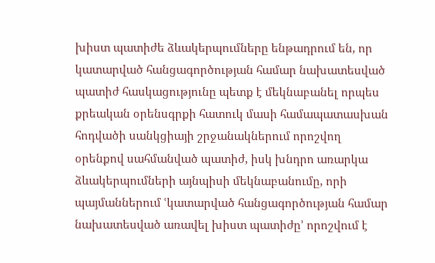խիստ պատիժե ձևակերպումները ենթադրում են, որ կատարված հանցագործության համար նախատեսված պատիժ հասկացությունը պետք է մեկնաբանել որպես քրեական օրենսգրքի հատուկ մասի համապատասխան հոդվածի սանկցիայի շրջանակներում որոշվող օրենքով սահմանված պատիժ, իսկ խնդրո առարկա ձևակերպումների այնպիսի մեկնաբանումը, որի պայմաններում ՙկատարված հանցագործության համար նախատեսված առավել խիստ պատիժը՚ որոշվում է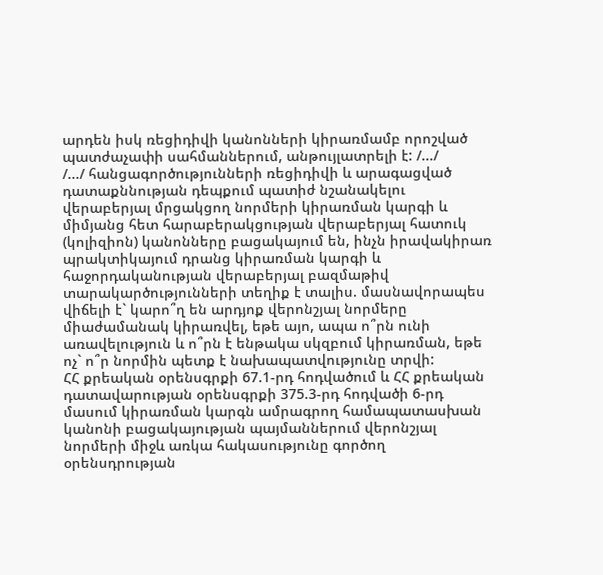արդեն իսկ ռեցիդիվի կանոնների կիրառմամբ որոշված պատժաչափի սահմաններում, անթույլատրելի է: /.../
/.../ հանցագործությունների ռեցիդիվի և արագացված դատաքննության դեպքում պատիժ նշանակելու վերաբերյալ մրցակցող նորմերի կիրառման կարգի և միմյանց հետ հարաբերակցության վերաբերյալ հատուկ (կոլիզիոն) կանոնները բացակայում են, ինչն իրավակիրառ պրակտիկայում դրանց կիրառման կարգի և հաջորդականության վերաբերյալ բազմաթիվ տարակարծությունների տեղիք է տալիս. մասնավորապես վիճելի է` կարո՞ղ են արդյոք վերոնշյալ նորմերը միաժամանակ կիրառվել, եթե այո, ապա ո՞րն ունի առավելություն և ո՞րն է ենթակա սկզբում կիրառման, եթե ոչ` ո՞ր նորմին պետք է նախապատվությունը տրվի:
ՀՀ քրեական օրենսգրքի 67.1-րդ հոդվածում և ՀՀ քրեական դատավարության օրենսգրքի 375.3-րդ հոդվածի 6-րդ մասում կիրառման կարգն ամրագրող համապատասխան կանոնի բացակայության պայմաններում վերոնշյալ նորմերի միջև առկա հակասությունը գործող օրենսդրության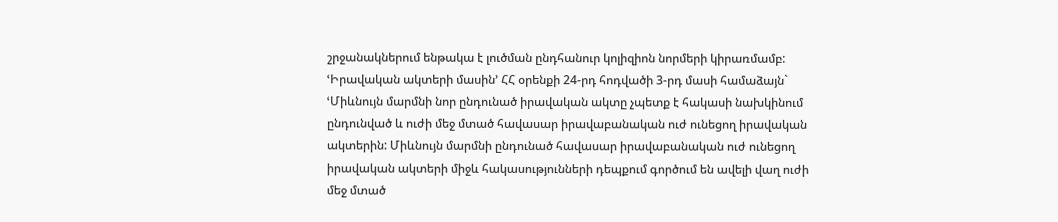շրջանակներում ենթակա է լուծման ընդհանուր կոլիզիոն նորմերի կիրառմամբ:
ՙԻրավական ակտերի մասին՚ ՀՀ օրենքի 24-րդ հոդվածի 3-րդ մասի համաձայն` ՙՄիևնույն մարմնի նոր ընդունած իրավական ակտը չպետք է հակասի նախկինում ընդունված և ուժի մեջ մտած հավասար իրավաբանական ուժ ունեցող իրավական ակտերին: Միևնույն մարմնի ընդունած հավասար իրավաբանական ուժ ունեցող իրավական ակտերի միջև հակասությունների դեպքում գործում են ավելի վաղ ուժի մեջ մտած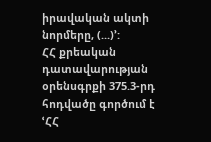իրավական ակտի նորմերը, (...)՚:
ՀՀ քրեական դատավարության օրենսգրքի 375.3-րդ հոդվածը գործում է ՙՀՀ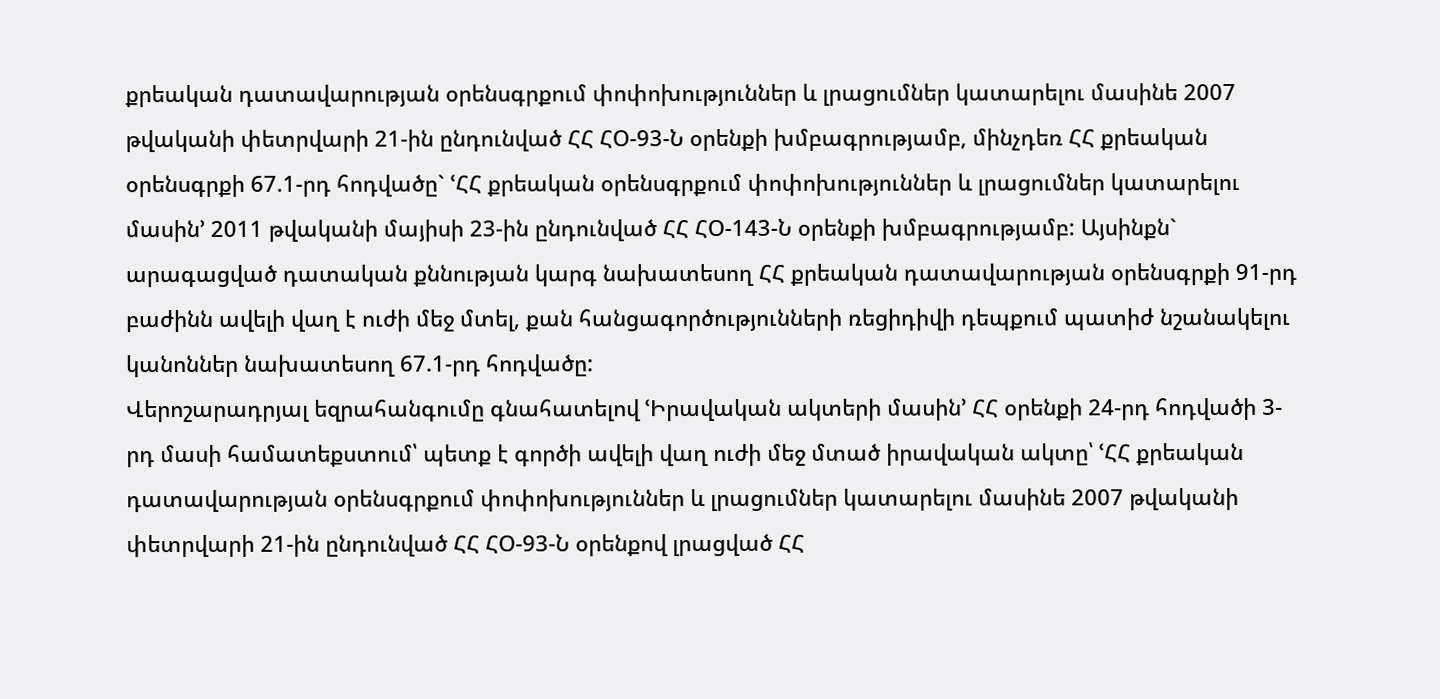քրեական դատավարության օրենսգրքում փոփոխություններ և լրացումներ կատարելու մասինե 2007 թվականի փետրվարի 21-ին ընդունված ՀՀ ՀՕ-93-Ն օրենքի խմբագրությամբ, մինչդեռ ՀՀ քրեական օրենսգրքի 67.1-րդ հոդվածը` ՙՀՀ քրեական օրենսգրքում փոփոխություններ և լրացումներ կատարելու մասին՚ 2011 թվականի մայիսի 23-ին ընդունված ՀՀ ՀՕ-143-Ն օրենքի խմբագրությամբ: Այսինքն` արագացված դատական քննության կարգ նախատեսող ՀՀ քրեական դատավարության օրենսգրքի 91-րդ բաժինն ավելի վաղ է ուժի մեջ մտել, քան հանցագործությունների ռեցիդիվի դեպքում պատիժ նշանակելու կանոններ նախատեսող 67.1-րդ հոդվածը:
Վերոշարադրյալ եզրահանգումը գնահատելով ՙԻրավական ակտերի մասին՚ ՀՀ օրենքի 24-րդ հոդվածի 3-րդ մասի համատեքստում՝ պետք է գործի ավելի վաղ ուժի մեջ մտած իրավական ակտը՝ ՙՀՀ քրեական դատավարության օրենսգրքում փոփոխություններ և լրացումներ կատարելու մասինե 2007 թվականի փետրվարի 21-ին ընդունված ՀՀ ՀՕ-93-Ն օրենքով լրացված ՀՀ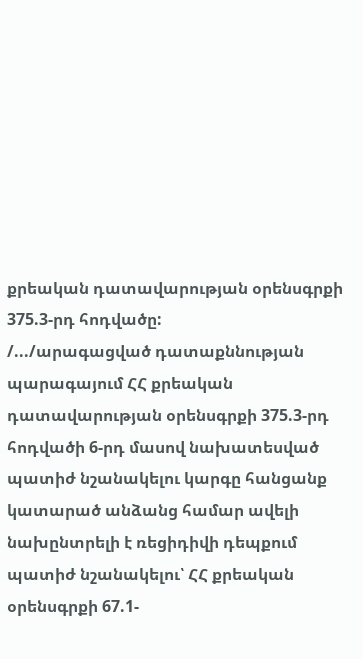քրեական դատավարության օրենսգրքի 375.3-րդ հոդվածը:
/.../արագացված դատաքննության պարագայում ՀՀ քրեական դատավարության օրենսգրքի 375.3-րդ հոդվածի 6-րդ մասով նախատեսված պատիժ նշանակելու կարգը հանցանք կատարած անձանց համար ավելի նախընտրելի է ռեցիդիվի դեպքում պատիժ նշանակելու՝ ՀՀ քրեական օրենսգրքի 67.1-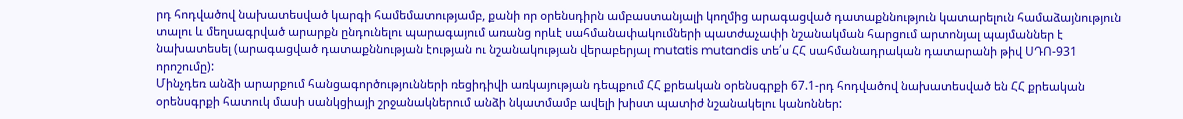րդ հոդվածով նախատեսված կարգի համեմատությամբ, քանի որ օրենսդիրն ամբաստանյալի կողմից արագացված դատաքննություն կատարելուն համաձայնություն տալու և մեղսագրված արարքն ընդունելու պարագայում առանց որևէ սահմանափակումների պատժաչափի նշանակման հարցում արտոնյալ պայմաններ է նախատեսել (արագացված դատաքննության էության ու նշանակության վերաբերյալ mutatis mutandis տե՛ս ՀՀ սահմանադրական դատարանի թիվ ՍԴՈ-931 որոշումը):
Մինչդեռ անձի արարքում հանցագործությունների ռեցիդիվի առկայության դեպքում ՀՀ քրեական օրենսգրքի 67.1-րդ հոդվածով նախատեսված են ՀՀ քրեական օրենսգրքի հատուկ մասի սանկցիայի շրջանակներում անձի նկատմամբ ավելի խիստ պատիժ նշանակելու կանոններ: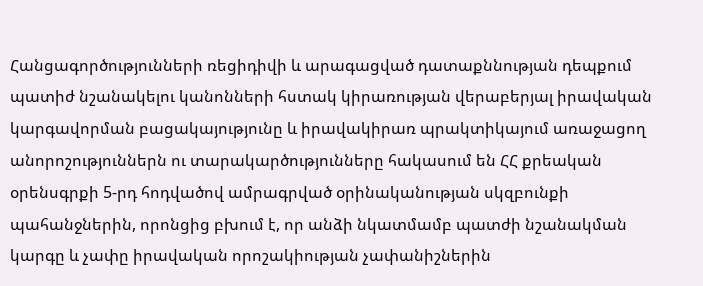Հանցագործությունների ռեցիդիվի և արագացված դատաքննության դեպքում պատիժ նշանակելու կանոնների հստակ կիրառության վերաբերյալ իրավական կարգավորման բացակայությունը և իրավակիրառ պրակտիկայում առաջացող անորոշություններն ու տարակարծությունները հակասում են ՀՀ քրեական օրենսգրքի 5-րդ հոդվածով ամրագրված օրինականության սկզբունքի պահանջներին, որոնցից բխում է, որ անձի նկատմամբ պատժի նշանակման կարգը և չափը իրավական որոշակիության չափանիշներին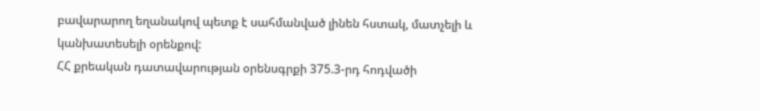բավարարող եղանակով պետք է սահմանված լինեն հստակ, մատչելի և կանխատեսելի օրենքով:
ՀՀ քրեական դատավարության օրենսգրքի 375.3-րդ հոդվածի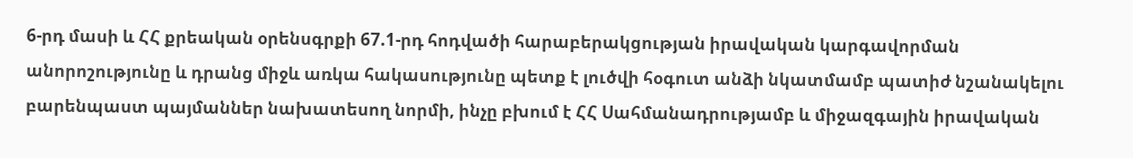6-րդ մասի և ՀՀ քրեական օրենսգրքի 67.1-րդ հոդվածի հարաբերակցության իրավական կարգավորման անորոշությունը և դրանց միջև առկա հակասությունը պետք է լուծվի հօգուտ անձի նկատմամբ պատիժ նշանակելու բարենպաստ պայմաններ նախատեսող նորմի, ինչը բխում է ՀՀ Սահմանադրությամբ և միջազգային իրավական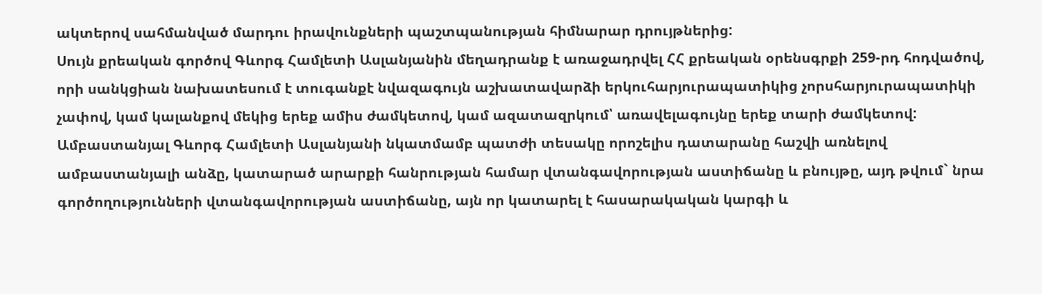ակտերով սահմանված մարդու իրավունքների պաշտպանության հիմնարար դրույթներից:
Սույն քրեական գործով Գևորգ Համլետի Ասլանյանին մեղադրանք է առաջադրվել ՀՀ քրեական օրենսգրքի 259-րդ հոդվածով, որի սանկցիան նախատեսում է տուգանքէ նվազագույն աշխատավարձի երկուհարյուրապատիկից չորսհարյուրապատիկի չափով, կամ կալանքով մեկից երեք ամիս ժամկետով, կամ ազատազրկում՝ առավելագույնը երեք տարի ժամկետով:
Ամբաստանյալ Գևորգ Համլետի Ասլանյանի նկատմամբ պատժի տեսակը որոշելիս դատարանը հաշվի առնելով ամբաստանյալի անձը, կատարած արարքի հանրության համար վտանգավորության աստիճանը և բնույթը, այդ թվում` նրա գործողությունների վտանգավորության աստիճանը, այն որ կատարել է հասարակական կարգի և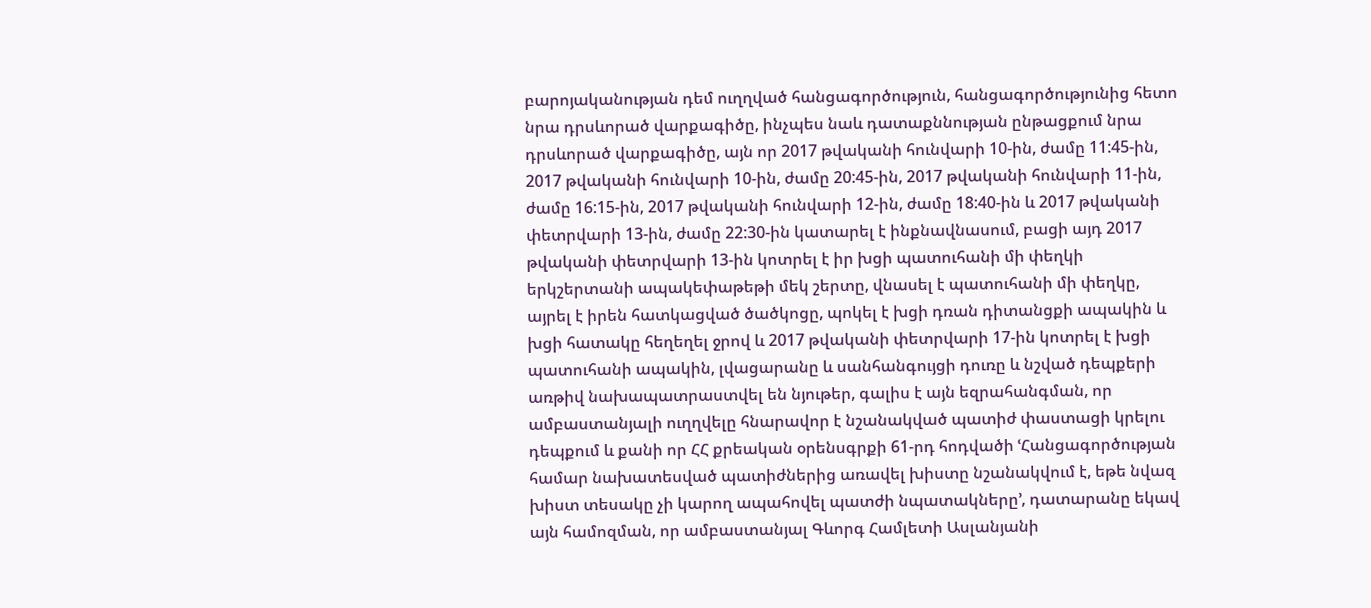բարոյականության դեմ ուղղված հանցագործություն, հանցագործությունից հետո նրա դրսևորած վարքագիծը, ինչպես նաև դատաքննության ընթացքում նրա դրսևորած վարքագիծը, այն որ 2017 թվականի հունվարի 10-ին, ժամը 11:45-ին, 2017 թվականի հունվարի 10-ին, ժամը 20:45-ին, 2017 թվականի հունվարի 11-ին, ժամը 16:15-ին, 2017 թվականի հունվարի 12-ին, ժամը 18:40-ին և 2017 թվականի փետրվարի 13-ին, ժամը 22:30-ին կատարել է ինքնավնասում, բացի այդ 2017 թվականի փետրվարի 13-ին կոտրել է իր խցի պատուհանի մի փեղկի երկշերտանի ապակեփաթեթի մեկ շերտը, վնասել է պատուհանի մի փեղկը, այրել է իրեն հատկացված ծածկոցը, պոկել է խցի դռան դիտանցքի ապակին և խցի հատակը հեղեղել ջրով և 2017 թվականի փետրվարի 17-ին կոտրել է խցի պատուհանի ապակին, լվացարանը և սանհանգույցի դուռը և նշված դեպքերի առթիվ նախապատրաստվել են նյութեր, գալիս է այն եզրահանգման, որ ամբաստանյալի ուղղվելը հնարավոր է նշանակված պատիժ փաստացի կրելու դեպքում և քանի որ ՀՀ քրեական օրենսգրքի 61-րդ հոդվածի ՙՀանցագործության համար նախատեսված պատիժներից առավել խիստը նշանակվում է, եթե նվազ խիստ տեսակը չի կարող ապահովել պատժի նպատակները՚, դատարանը եկավ այն համոզման, որ ամբաստանյալ Գևորգ Համլետի Ասլանյանի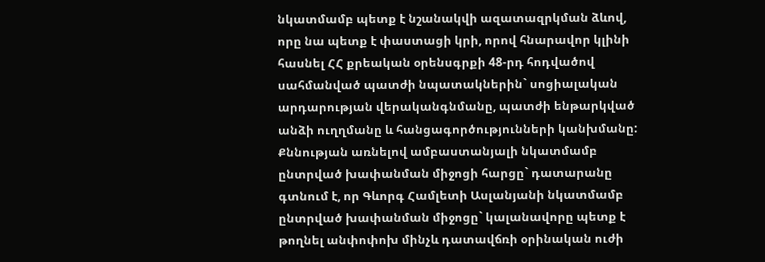նկատմամբ պետք է նշանակվի ազատազրկման ձևով, որը նա պետք է փաստացի կրի, որով հնարավոր կլինի հասնել ՀՀ քրեական օրենսգրքի 48-րդ հոդվածով սահմանված պատժի նպատակներին` սոցիալական արդարության վերականգնմանը, պատժի ենթարկված անձի ուղղմանը և հանցագործությունների կանխմանը:
Քննության առնելով ամբաստանյալի նկատմամբ ընտրված խափանման միջոցի հարցը` դատարանը գտնում է, որ Գևորգ Համլետի Ասլանյանի նկատմամբ ընտրված խափանման միջոցը` կալանավորը պետք է թողնել անփոփոխ մինչև դատավճռի օրինական ուժի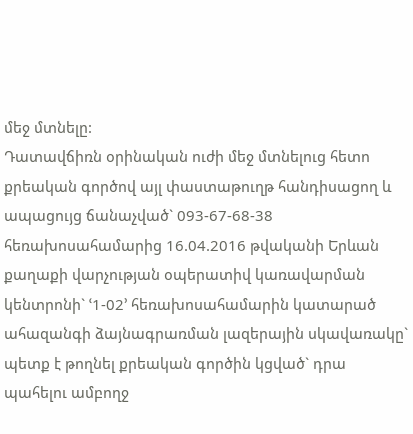մեջ մտնելը:
Դատավճիռն օրինական ուժի մեջ մտնելուց հետո քրեական գործով այլ փաստաթուղթ հանդիսացող և ապացույց ճանաչված` 093-67-68-38 հեռախոսահամարից 16.04.2016 թվականի Երևան քաղաքի վարչության օպերատիվ կառավարման կենտրոնի` ՙ1-02՚ հեռախոսահամարին կատարած ահազանգի ձայնագրառման լազերային սկավառակը` պետք է թողնել քրեական գործին կցված` դրա պահելու ամբողջ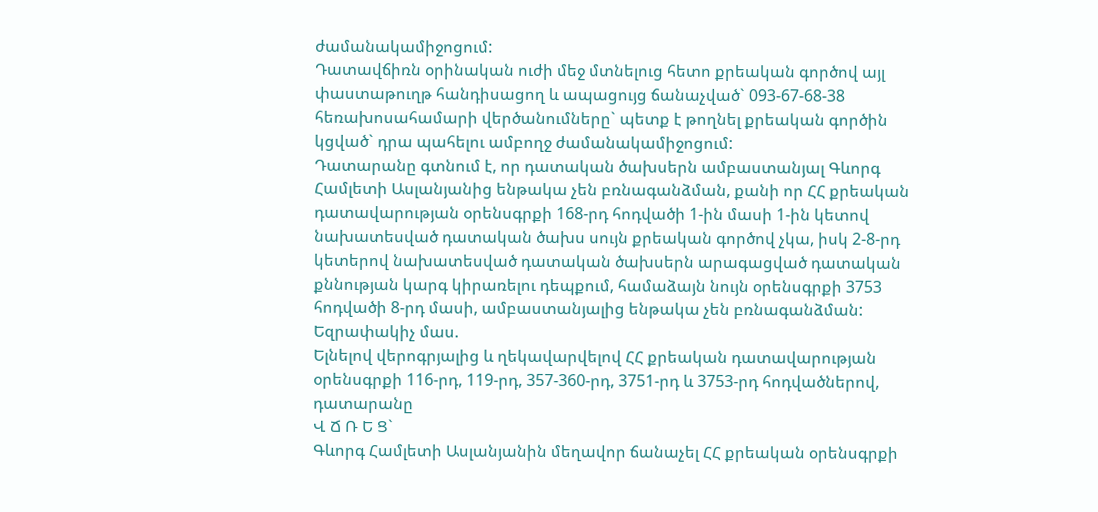ժամանակամիջոցում:
Դատավճիռն օրինական ուժի մեջ մտնելուց հետո քրեական գործով այլ փաստաթուղթ հանդիսացող և ապացույց ճանաչված` 093-67-68-38 հեռախոսահամարի վերծանումները` պետք է թողնել քրեական գործին կցված` դրա պահելու ամբողջ ժամանակամիջոցում:
Դատարանը գտնում է, որ դատական ծախսերն ամբաստանյալ Գևորգ Համլետի Ասլանյանից ենթակա չեն բռնագանձման, քանի որ ՀՀ քրեական դատավարության օրենսգրքի 168-րդ հոդվածի 1-ին մասի 1-ին կետով նախատեսված դատական ծախս սույն քրեական գործով չկա, իսկ 2-8-րդ կետերով նախատեսված դատական ծախսերն արագացված դատական քննության կարգ կիրառելու դեպքում, համաձայն նույն օրենսգրքի 3753 հոդվածի 8-րդ մասի, ամբաստանյալից ենթակա չեն բռնագանձման:
Եզրափակիչ մաս.
Ելնելով վերոգրյալից և ղեկավարվելով ՀՀ քրեական դատավարության օրենսգրքի 116-րդ, 119-րդ, 357-360-րդ, 3751-րդ և 3753-րդ հոդվածներով, դատարանը
Վ Ճ Ռ Ե Ց`
Գևորգ Համլետի Ասլանյանին մեղավոր ճանաչել ՀՀ քրեական օրենսգրքի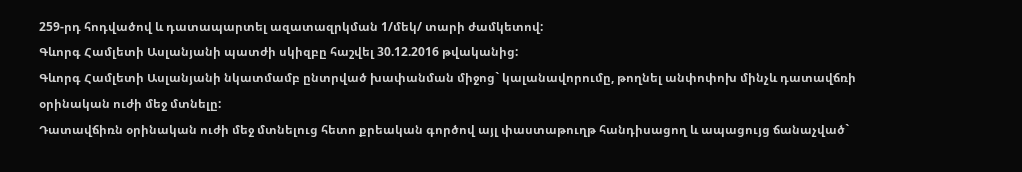259-րդ հոդվածով և դատապարտել ազատազրկման 1/մեկ/ տարի ժամկետով:
Գևորգ Համլետի Ասլանյանի պատժի սկիզբը հաշվել 30.12.2016 թվականից:
Գևորգ Համլետի Ասլանյանի նկատմամբ ընտրված խափանման միջոց` կալանավորումը, թողնել անփոփոխ մինչև դատավճռի օրինական ուժի մեջ մտնելը:
Դատավճիռն օրինական ուժի մեջ մտնելուց հետո քրեական գործով այլ փաստաթուղթ հանդիսացող և ապացույց ճանաչված`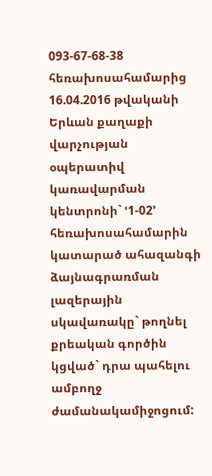093-67-68-38 հեռախոսահամարից 16.04.2016 թվականի Երևան քաղաքի վարչության օպերատիվ կառավարման կենտրոնի` ՙ1-02՚ հեռախոսահամարին կատարած ահազանգի ձայնագրառման լազերային սկավառակը` թողնել քրեական գործին կցված` դրա պահելու ամբողջ ժամանակամիջոցում: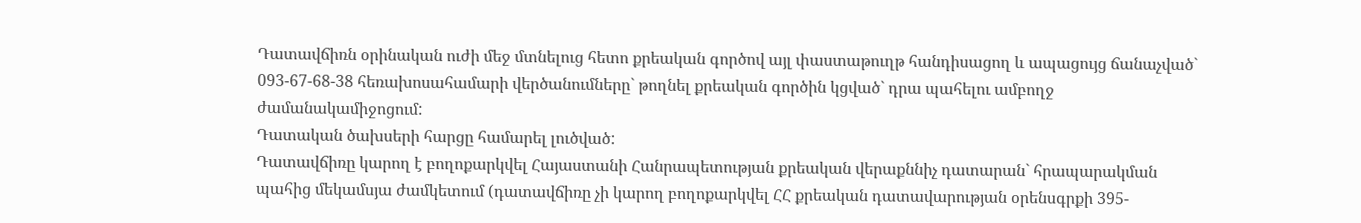Դատավճիռն օրինական ուժի մեջ մտնելուց հետո քրեական գործով այլ փաստաթուղթ հանդիսացող և ապացույց ճանաչված` 093-67-68-38 հեռախոսահամարի վերծանումները` թողնել քրեական գործին կցված` դրա պահելու ամբողջ ժամանակամիջոցում:
Դատական ծախսերի հարցը համարել լուծված:
Դատավճիռը կարող է բողոքարկվել Հայաստանի Հանրապետության քրեական վերաքննիչ դատարան` հրապարակման պահից մեկամսյա ժամկետում (դատավճիռը չի կարող բողոքարկվել ՀՀ քրեական դատավարության օրենսգրքի 395-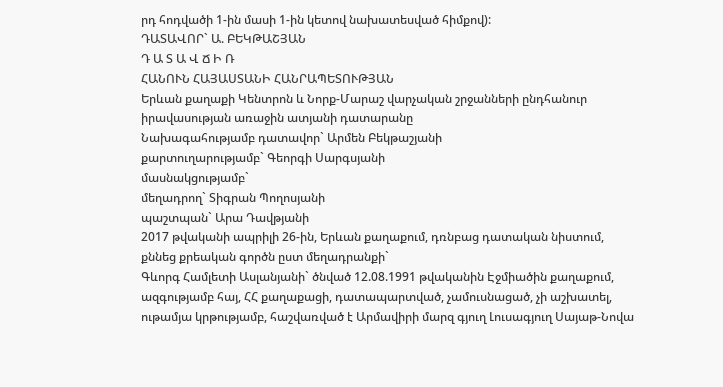րդ հոդվածի 1-ին մասի 1-ին կետով նախատեսված հիմքով):
ԴԱՏԱՎՈՐ` Ա. ԲԵԿԹԱՇՅԱՆ
Դ Ա Տ Ա Վ Ճ Ի Ռ
ՀԱՆՈՒՆ ՀԱՅԱՍՏԱՆԻ ՀԱՆՐԱՊԵՏՈՒԹՅԱՆ
Երևան քաղաքի Կենտրոն և Նորք-Մարաշ վարչական շրջանների ընդհանուր իրավասության առաջին ատյանի դատարանը
Նախագահությամբ դատավոր` Արմեն Բեկթաշյանի
քարտուղարությամբ` Գեորգի Սարգսյանի
մասնակցությամբ`
մեղադրող` Տիգրան Պողոսյանի
պաշտպան` Արա Դավթյանի
2017 թվականի ապրիլի 26-ին, Երևան քաղաքում, դռնբաց դատական նիստում, քննեց քրեական գործն ըստ մեղադրանքի`
Գևորգ Համլետի Ասլանյանի` ծնված 12.08.1991 թվականին Էջմիածին քաղաքում, ազգությամբ հայ, ՀՀ քաղաքացի, դատապարտված, չամուսնացած, չի աշխատել, ութամյա կրթությամբ, հաշվառված է Արմավիրի մարզ գյուղ Լուսագյուղ Սայաթ-Նովա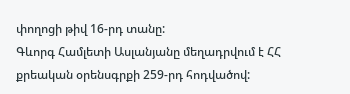փողոցի թիվ 16-րդ տանը:
Գևորգ Համլետի Ասլանյանը մեղադրվում է ՀՀ քրեական օրենսգրքի 259-րդ հոդվածով: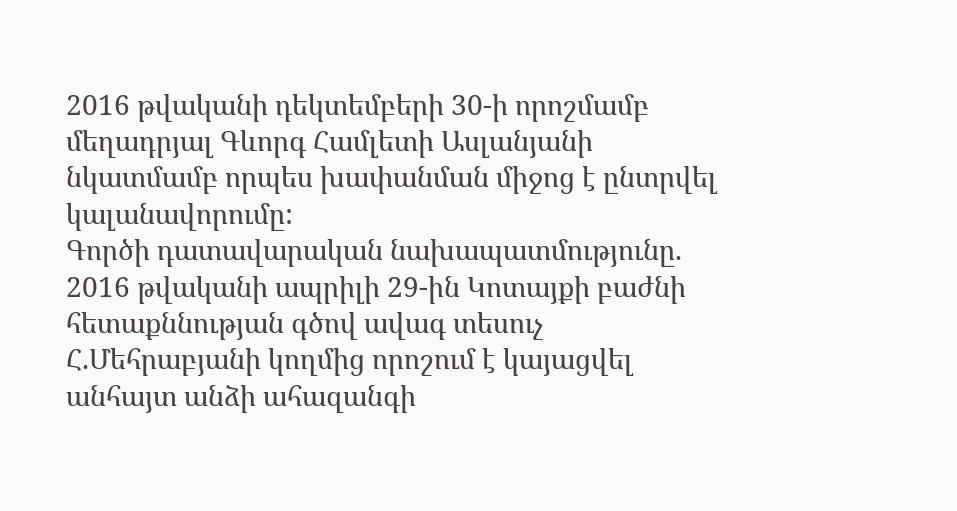2016 թվականի դեկտեմբերի 30-ի որոշմամբ մեղադրյալ Գևորգ Համլետի Ասլանյանի նկատմամբ որպես խափանման միջոց է ընտրվել կալանավորումը:
Գործի դատավարական նախապատմությունը.
2016 թվականի ապրիլի 29-ին Կոտայքի բաժնի հետաքննության գծով ավագ տեսուչ Հ.Մեհրաբյանի կողմից որոշում է կայացվել անհայտ անձի ահազանգի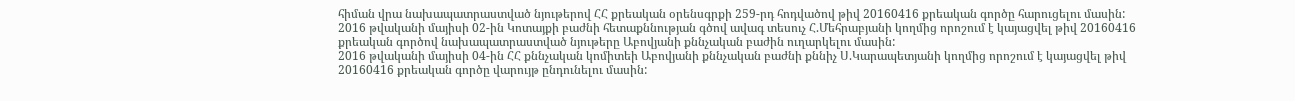հիման վրա նախապատրաստված նյութերով ՀՀ քրեական օրենսգրքի 259-րդ հոդվածով թիվ 20160416 քրեական գործը հարուցելու մասին:
2016 թվականի մայիսի 02-ին Կոտայքի բաժնի հետաքննության գծով ավագ տեսուչ Հ.Մեհրաբյանի կողմից որոշում է կայացվել թիվ 20160416 քրեական գործով նախապատրաստված նյութերը Աբովյանի քննչական բաժին ուղարկելու մասին:
2016 թվականի մայիսի 04-ին ՀՀ քննչական կոմիտեի Աբովյանի քննչական բաժնի քննիչ Ս.Կարապետյանի կողմից որոշում է կայացվել թիվ 20160416 քրեական գործը վարույթ ընդունելու մասին: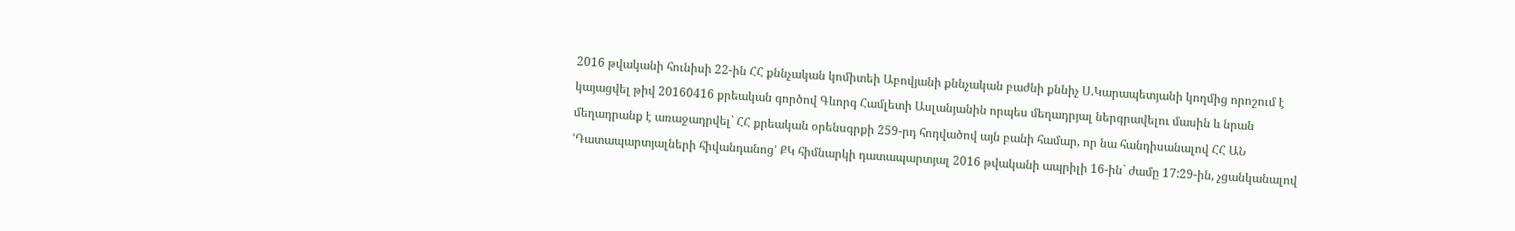2016 թվականի հունիսի 22-ին ՀՀ քննչական կոմիտեի Աբովյանի քննչական բաժնի քննիչ Ս.Կարապետյանի կողմից որոշում է կայացվել թիվ 20160416 քրեական գործով Գևորգ Համլետի Ասլանյանին որպես մեղադրյալ ներգրավելու մասին և նրան մեղադրանք է առաջադրվել` ՀՀ քրեական օրենսգրքի 259-րդ հոդվածով այն բանի համար, որ նա հանդիսանալով ՀՀ ԱՆ ՙԴատապարտյալների հիվանդանոց՚ ՔԿ հիմնարկի դատապարտյալ 2016 թվականի ապրիլի 16-ին` ժամը 17:29-ին, չցանկանալով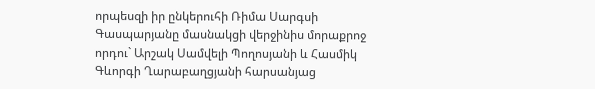որպեսզի իր ընկերուհի Ռիմա Սարգսի Գասպարյանը մասնակցի վերջինիս մորաքրոջ որդու` Արշակ Սամվելի Պողոսյանի և Հասմիկ Գևորգի Ղարաբաղցյանի հարսանյաց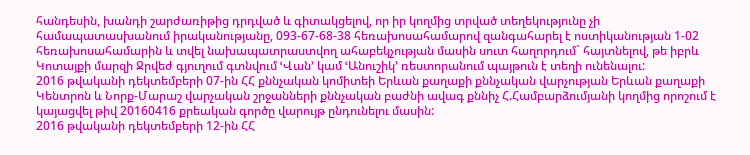հանդեսին, խանդի շարժառիթից դրդված և գիտակցելով, որ իր կողմից տրված տեղեկությունը չի համապատասխանում իրականությանը, 093-67-68-38 հեռախոսահամարով զանգահարել է ոստիկանության 1-02 հեռախոսահամարին և տվել նախապատրաստվող ահաբեկչության մասին սուտ հաղորդում` հայտնելով, թե իբրև Կոտայքի մարզի Ջրվեժ գյուղում գտնվում ՙՎան՚ կամ ՙԱնուշիկ՚ ռեստորանում պայթուն է տեղի ունենալու:
2016 թվականի դեկտեմբերի 07-ին ՀՀ քննչական կոմիտեի Երևան քաղաքի քննչական վարչության Երևան քաղաքի Կենտրոն և Նորք-Մարաշ վարչական շրջանների քննչական բաժնի ավագ քննիչ Հ.Համբարձումյանի կողմից որոշում է կայացվել թիվ 20160416 քրեական գործը վարույթ ընդունելու մասին:
2016 թվականի դեկտեմբերի 12-ին ՀՀ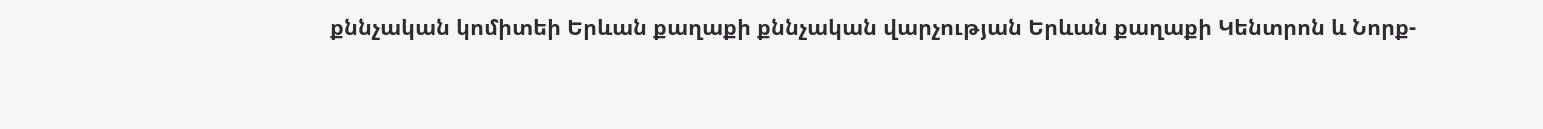քննչական կոմիտեի Երևան քաղաքի քննչական վարչության Երևան քաղաքի Կենտրոն և Նորք-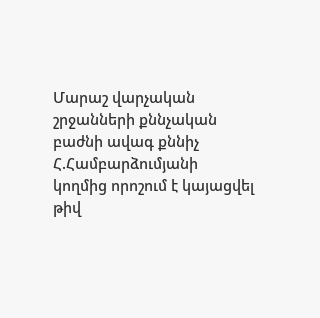Մարաշ վարչական շրջանների քննչական բաժնի ավագ քննիչ Հ.Համբարձումյանի կողմից որոշում է կայացվել թիվ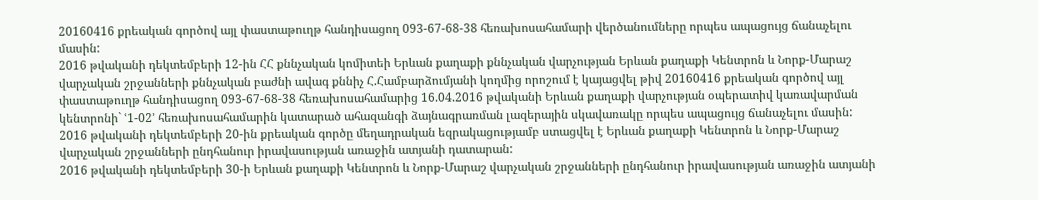20160416 քրեական գործով այլ փաստաթուղթ հանդիսացող 093-67-68-38 հեռախոսահամարի վերծանումները որպես ապացույց ճանաչելու մասին:
2016 թվականի դեկտեմբերի 12-ին ՀՀ քննչական կոմիտեի Երևան քաղաքի քննչական վարչության Երևան քաղաքի Կենտրոն և Նորք-Մարաշ վարչական շրջանների քննչական բաժնի ավագ քննիչ Հ.Համբարձումյանի կողմից որոշում է կայացվել թիվ 20160416 քրեական գործով այլ փաստաթուղթ հանդիսացող 093-67-68-38 հեռախոսահամարից 16.04.2016 թվականի Երևան քաղաքի վարչության օպերատիվ կառավարման կենտրոնի` ՙ1-02՚ հեռախոսահամարին կատարած ահազանգի ձայնագրառման լազերային սկավառակը որպես ապացույց ճանաչելու մասին:
2016 թվականի դեկտեմբերի 20-ին քրեական գործը մեղադրական եզրակացությամբ ստացվել է Երևան քաղաքի Կենտրոն և Նորք-Մարաշ վարչական շրջանների ընդհանուր իրավասության առաջին ատյանի դատարան:
2016 թվականի դեկտեմբերի 30-ի Երևան քաղաքի Կենտրոն և Նորք-Մարաշ վարչական շրջանների ընդհանուր իրավասության առաջին ատյանի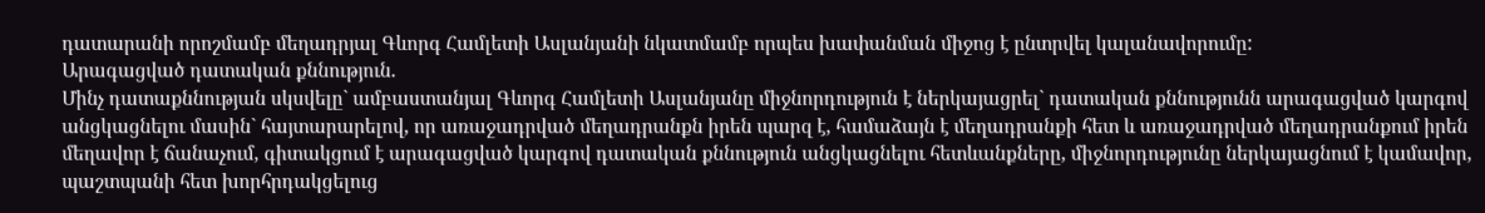դատարանի որոշմամբ մեղադրյալ Գևորգ Համլետի Ասլանյանի նկատմամբ որպես խափանման միջոց է ընտրվել կալանավորումը:
Արագացված դատական քննություն.
Մինչ դատաքննության սկսվելը` ամբաստանյալ Գևորգ Համլետի Ասլանյանը միջնորդություն է ներկայացրել` դատական քննությունն արագացված կարգով անցկացնելու մասին` հայտարարելով, որ առաջադրված մեղադրանքն իրեն պարզ է, համաձայն է մեղադրանքի հետ և առաջադրված մեղադրանքում իրեն մեղավոր է ճանաչում, գիտակցում է արագացված կարգով դատական քննություն անցկացնելու հետևանքները, միջնորդությունը ներկայացնում է կամավոր, պաշտպանի հետ խորհրդակցելուց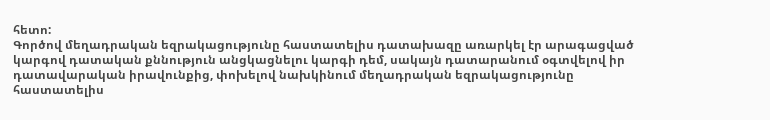հետո:
Գործով մեղադրական եզրակացությունը հաստատելիս դատախազը առարկել էր արագացված կարգով դատական քննություն անցկացնելու կարգի դեմ, սակայն դատարանում օգտվելով իր դատավարական իրավունքից, փոխելով նախկինում մեղադրական եզրակացությունը հաստատելիս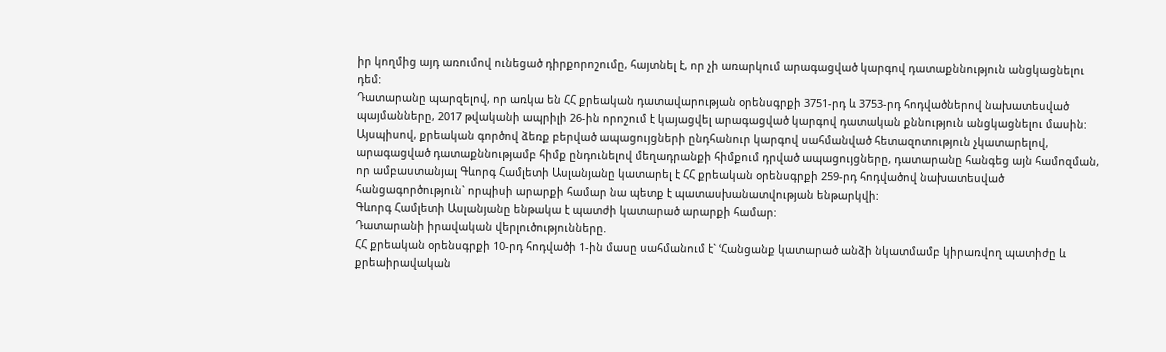իր կողմից այդ առումով ունեցած դիրքորոշումը, հայտնել է, որ չի առարկում արագացված կարգով դատաքննություն անցկացնելու դեմ:
Դատարանը պարզելով, որ առկա են ՀՀ քրեական դատավարության օրենսգրքի 3751-րդ և 3753-րդ հոդվածներով նախատեսված պայմանները, 2017 թվականի ապրիլի 26-ին որոշում է կայացվել արագացված կարգով դատական քննություն անցկացնելու մասին:
Այսպիսով, քրեական գործով ձեռք բերված ապացույցների ընդհանուր կարգով սահմանված հետազոտություն չկատարելով, արագացված դատաքննությամբ հիմք ընդունելով մեղադրանքի հիմքում դրված ապացույցները, դատարանը հանգեց այն համոզման, որ ամբաստանյալ Գևորգ Համլետի Ասլանյանը կատարել է ՀՀ քրեական օրենսգրքի 259-րդ հոդվածով նախատեսված հանցագործություն` որպիսի արարքի համար նա պետք է պատասխանատվության ենթարկվի:
Գևորգ Համլետի Ասլանյանը ենթակա է պատժի կատարած արարքի համար:
Դատարանի իրավական վերլուծությունները.
ՀՀ քրեական օրենսգրքի 10-րդ հոդվածի 1-ին մասը սահմանում է` ՙՀանցանք կատարած անձի նկատմամբ կիրառվող պատիժը և քրեաիրավական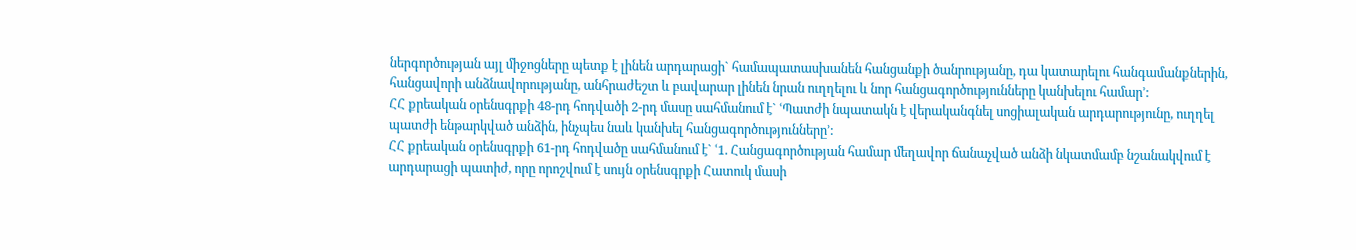ներգործության այլ միջոցները պետք է լինեն արդարացի` համապատասխանեն հանցանքի ծանրությանը, դա կատարելու հանգամանքներին, հանցավորի անձնավորությանը, անհրաժեշտ և բավարար լինեն նրան ուղղելու և նոր հանցագործությունները կանխելու համար՚:
ՀՀ քրեական օրենսգրքի 48-րդ հոդվածի 2-րդ մասը սահմանում է` ՙՊատժի նպատակն է վերականգնել սոցիալական արդարությունը, ուղղել պատժի ենթարկված անձին, ինչպես նաև կանխել հանցագործությունները՚:
ՀՀ քրեական օրենսգրքի 61-րդ հոդվածը սահմանում է` ՙ1. Հանցագործության համար մեղավոր ճանաչված անձի նկատմամբ նշանակվում է արդարացի պատիժ, որը որոշվում է սույն օրենսգրքի Հատուկ մասի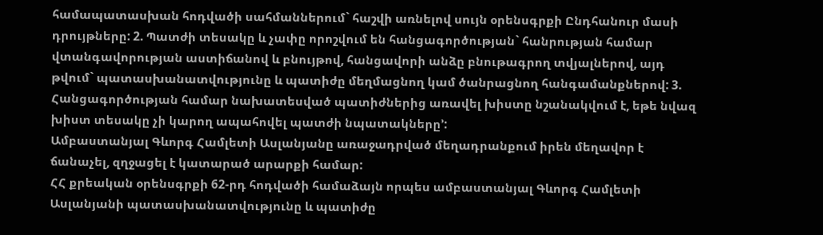համապատասխան հոդվածի սահմաններում` հաշվի առնելով սույն օրենսգրքի Ընդհանուր մասի դրույթները: 2. Պատժի տեսակը և չափը որոշվում են հանցագործության` հանրության համար վտանգավորության աստիճանով և բնույթով, հանցավորի անձը բնութագրող տվյալներով, այդ թվում` պատասխանատվությունը և պատիժը մեղմացնող կամ ծանրացնող հանգամանքներով: 3. Հանցագործության համար նախատեսված պատիժներից առավել խիստը նշանակվում է, եթե նվազ խիստ տեսակը չի կարող ապահովել պատժի նպատակները՚:
Ամբաստանյալ Գևորգ Համլետի Ասլանյանը առաջադրված մեղադրանքում իրեն մեղավոր է ճանաչել, զղջացել է կատարած արարքի համար:
ՀՀ քրեական օրենսգրքի 62-րդ հոդվածի համաձայն որպես ամբաստանյալ Գևորգ Համլետի Ասլանյանի պատասխանատվությունը և պատիժը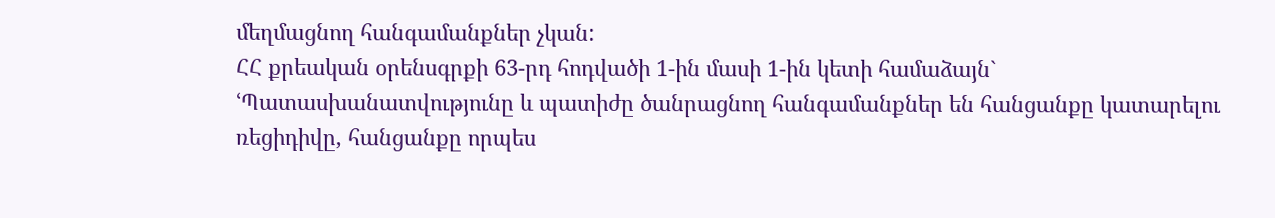մեղմացնող հանգամանքներ չկան:
ՀՀ քրեական օրենսգրքի 63-րդ հոդվածի 1-ին մասի 1-ին կետի համաձայն` ՙՊատասխանատվությունը և պատիժը ծանրացնող հանգամանքներ են հանցանքը կատարելու ռեցիդիվը, հանցանքը որպես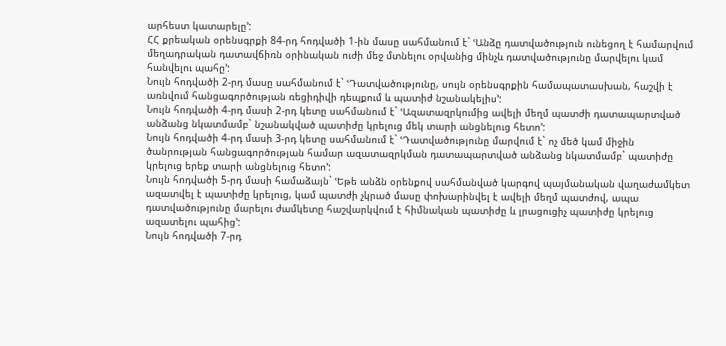արհեստ կատարելը՚:
ՀՀ քրեական օրենսգրքի 84-րդ հոդվածի 1-ին մասը սահմանում է` ՙԱնձը դատվածություն ունեցող է համարվում մեղադրական դատավճիռն օրինական ուժի մեջ մտնելու օրվանից մինչև դատվածությունը մարվելու կամ հանվելու պահը՚:
Նույն հոդվածի 2-րդ մասը սահմանում է` ՙԴատվածությունը, սույն օրենսգրքին համապատասխան, հաշվի է առնվում հանցագործության ռեցիդիվի դեպքում և պատիժ նշանակելիս՚:
Նույն հոդվածի 4-րդ մասի 2-րդ կետը սահմանում է` ՙԱզատազրկումից ավելի մեղմ պատժի դատապարտված անձանց նկատմամբ` նշանակված պատիժը կրելուց մեկ տարի անցնելուց հետո՚:
Նույն հոդվածի 4-րդ մասի 3-րդ կետը սահմանում է` ՙԴատվածությունը մարվում է` ոչ մեծ կամ միջին ծանրության հանցագործության համար ազատազրկման դատապարտված անձանց նկատմամբ` պատիժը կրելուց երեք տարի անցնելուց հետո՚:
Նույն հոդվածի 5-րդ մասի համաձայն` ՙԵթե անձն օրենքով սահմանված կարգով պայմանական վաղաժամկետ ազատվել է պատիժը կրելուց, կամ պատժի չկրած մասը փոխարինվել է ավելի մեղմ պատժով, ապա դատվածությունը մարելու ժամկետը հաշվարկվում է հիմնական պատիժը և լրացուցիչ պատիժը կրելուց ազատելու պահից՚:
Նույն հոդվածի 7-րդ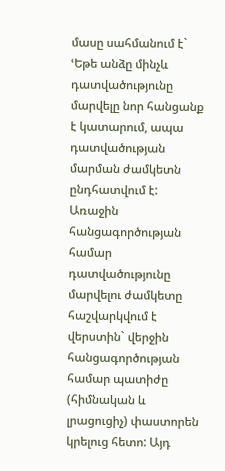մասը սահմանում է` ՙԵթե անձը մինչև դատվածությունը մարվելը նոր հանցանք է կատարում, ապա դատվածության մարման ժամկետն ընդհատվում է: Առաջին հանցագործության համար դատվածությունը մարվելու ժամկետը հաշվարկվում է վերստին` վերջին հանցագործության համար պատիժը (հիմնական և լրացուցիչ) փաստորեն կրելուց հետո: Այդ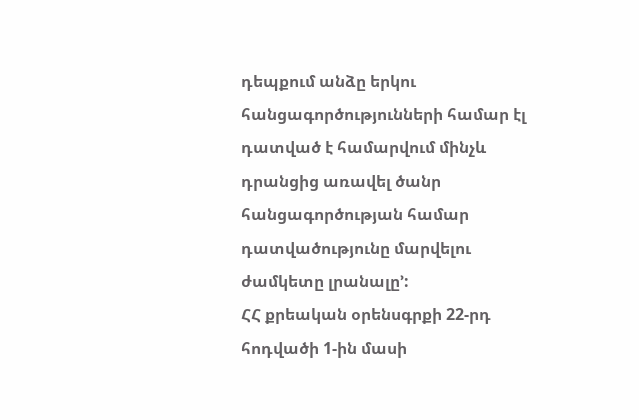դեպքում անձը երկու հանցագործությունների համար էլ դատված է համարվում մինչև դրանցից առավել ծանր հանցագործության համար դատվածությունը մարվելու ժամկետը լրանալը՚:
ՀՀ քրեական օրենսգրքի 22-րդ հոդվածի 1-ին մասի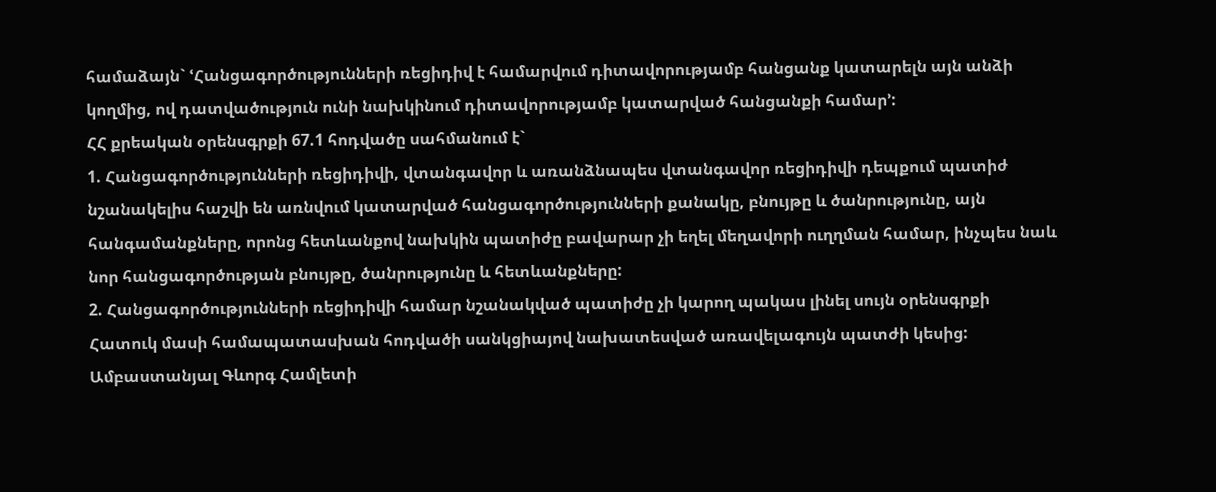համաձայն` ՙՀանցագործությունների ռեցիդիվ է համարվում դիտավորությամբ հանցանք կատարելն այն անձի կողմից, ով դատվածություն ունի նախկինում դիտավորությամբ կատարված հանցանքի համար՚:
ՀՀ քրեական օրենսգրքի 67.1 հոդվածը սահմանում է`
1. Հանցագործությունների ռեցիդիվի, վտանգավոր և առանձնապես վտանգավոր ռեցիդիվի դեպքում պատիժ նշանակելիս հաշվի են առնվում կատարված հանցագործությունների քանակը, բնույթը և ծանրությունը, այն հանգամանքները, որոնց հետևանքով նախկին պատիժը բավարար չի եղել մեղավորի ուղղման համար, ինչպես նաև նոր հանցագործության բնույթը, ծանրությունը և հետևանքները:
2. Հանցագործությունների ռեցիդիվի համար նշանակված պատիժը չի կարող պակաս լինել սույն օրենսգրքի Հատուկ մասի համապատասխան հոդվածի սանկցիայով նախատեսված առավելագույն պատժի կեսից:
Ամբաստանյալ Գևորգ Համլետի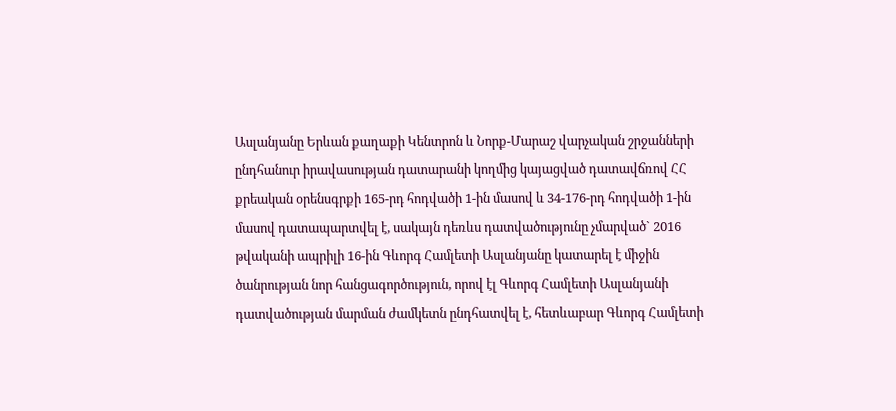Ասլանյանը Երևան քաղաքի Կենտրոն և Նորք-Մարաշ վարչական շրջանների ընդհանուր իրավասության դատարանի կողմից կայացված դատավճռով ՀՀ քրեական օրենսգրքի 165-րդ հոդվածի 1-ին մասով և 34-176-րդ հոդվածի 1-ին մասով դատապարտվել է, սակայն դեռևս դատվածությունը չմարված` 2016 թվականի ապրիլի 16-ին Գևորգ Համլետի Ասլանյանը կատարել է միջին ծանրության նոր հանցագործություն, որով էլ Գևորգ Համլետի Ասլանյանի դատվածության մարման ժամկետն ընդհատվել է, հետևաբար Գևորգ Համլետի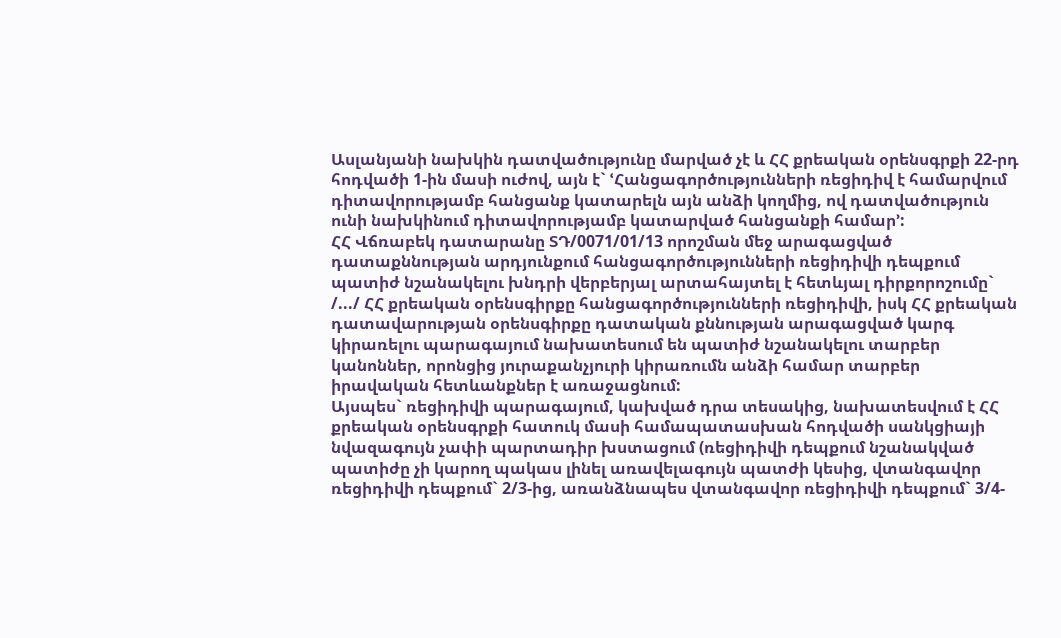Ասլանյանի նախկին դատվածությունը մարված չէ և ՀՀ քրեական օրենսգրքի 22-րդ հոդվածի 1-ին մասի ուժով, այն է` ՙՀանցագործությունների ռեցիդիվ է համարվում դիտավորությամբ հանցանք կատարելն այն անձի կողմից, ով դատվածություն ունի նախկինում դիտավորությամբ կատարված հանցանքի համար՚:
ՀՀ Վճռաբեկ դատարանը ՏԴ/0071/01/13 որոշման մեջ արագացված դատաքննության արդյունքում հանցագործությունների ռեցիդիվի դեպքում պատիժ նշանակելու խնդրի վերբերյալ արտահայտել է հետևյալ դիրքորոշումը` /.../ ՀՀ քրեական օրենսգիրքը հանցագործությունների ռեցիդիվի, իսկ ՀՀ քրեական դատավարության օրենսգիրքը դատական քննության արագացված կարգ կիրառելու պարագայում նախատեսում են պատիժ նշանակելու տարբեր կանոններ, որոնցից յուրաքանչյուրի կիրառումն անձի համար տարբեր իրավական հետևանքներ է առաջացնում:
Այսպես` ռեցիդիվի պարագայում, կախված դրա տեսակից, նախատեսվում է ՀՀ քրեական օրենսգրքի հատուկ մասի համապատասխան հոդվածի սանկցիայի նվազագույն չափի պարտադիր խստացում (ռեցիդիվի դեպքում նշանակված պատիժը չի կարող պակաս լինել առավելագույն պատժի կեսից, վտանգավոր ռեցիդիվի դեպքում` 2/3-ից, առանձնապես վտանգավոր ռեցիդիվի դեպքում` 3/4-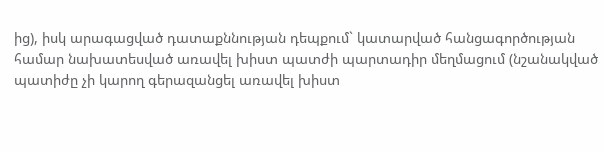ից), իսկ արագացված դատաքննության դեպքում` կատարված հանցագործության համար նախատեսված առավել խիստ պատժի պարտադիր մեղմացում (նշանակված պատիժը չի կարող գերազանցել առավել խիստ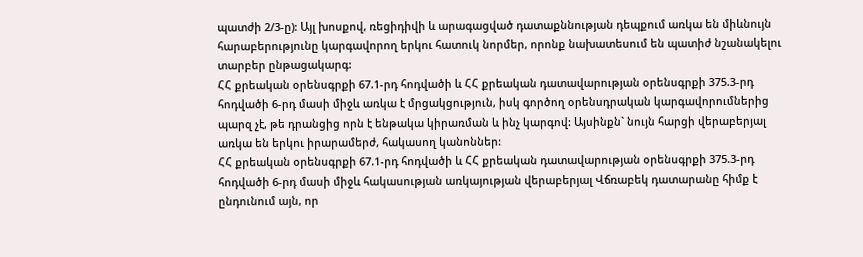պատժի 2/3-ը): Այլ խոսքով, ռեցիդիվի և արագացված դատաքննության դեպքում առկա են միևնույն հարաբերությունը կարգավորող երկու հատուկ նորմեր, որոնք նախատեսում են պատիժ նշանակելու տարբեր ընթացակարգ:
ՀՀ քրեական օրենսգրքի 67.1-րդ հոդվածի և ՀՀ քրեական դատավարության օրենսգրքի 375.3-րդ հոդվածի 6-րդ մասի միջև առկա է մրցակցություն, իսկ գործող օրենսդրական կարգավորումներից պարզ չէ, թե դրանցից որն է ենթակա կիրառման և ինչ կարգով: Այսինքն` նույն հարցի վերաբերյալ առկա են երկու իրարամերժ, հակասող կանոններ:
ՀՀ քրեական օրենսգրքի 67.1-րդ հոդվածի և ՀՀ քրեական դատավարության օրենսգրքի 375.3-րդ հոդվածի 6-րդ մասի միջև հակասության առկայության վերաբերյալ Վճռաբեկ դատարանը հիմք է ընդունում այն, որ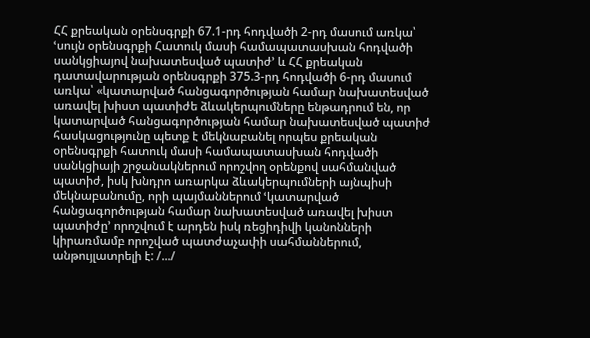ՀՀ քրեական օրենսգրքի 67.1-րդ հոդվածի 2-րդ մասում առկա՝ ՙսույն օրենսգրքի Հատուկ մասի համապատասխան հոդվածի սանկցիայով նախատեսված պատիժ՚ և ՀՀ քրեական դատավարության օրենսգրքի 375.3-րդ հոդվածի 6-րդ մասում առկա՝ «կատարված հանցագործության համար նախատեսված առավել խիստ պատիժե ձևակերպումները ենթադրում են, որ կատարված հանցագործության համար նախատեսված պատիժ հասկացությունը պետք է մեկնաբանել որպես քրեական օրենսգրքի հատուկ մասի համապատասխան հոդվածի սանկցիայի շրջանակներում որոշվող օրենքով սահմանված պատիժ, իսկ խնդրո առարկա ձևակերպումների այնպիսի մեկնաբանումը, որի պայմաններում ՙկատարված հանցագործության համար նախատեսված առավել խիստ պատիժը՚ որոշվում է արդեն իսկ ռեցիդիվի կանոնների կիրառմամբ որոշված պատժաչափի սահմաններում, անթույլատրելի է: /.../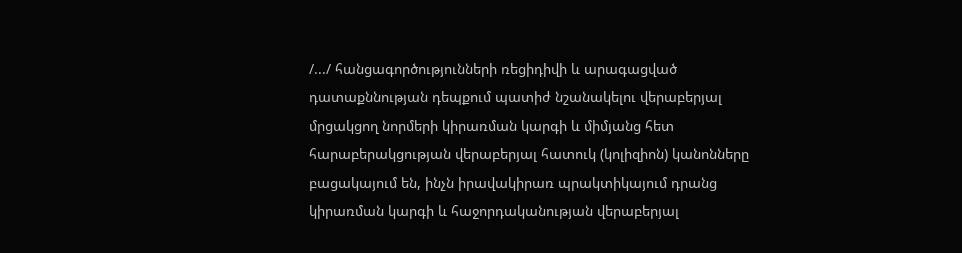/.../ հանցագործությունների ռեցիդիվի և արագացված դատաքննության դեպքում պատիժ նշանակելու վերաբերյալ մրցակցող նորմերի կիրառման կարգի և միմյանց հետ հարաբերակցության վերաբերյալ հատուկ (կոլիզիոն) կանոնները բացակայում են, ինչն իրավակիրառ պրակտիկայում դրանց կիրառման կարգի և հաջորդականության վերաբերյալ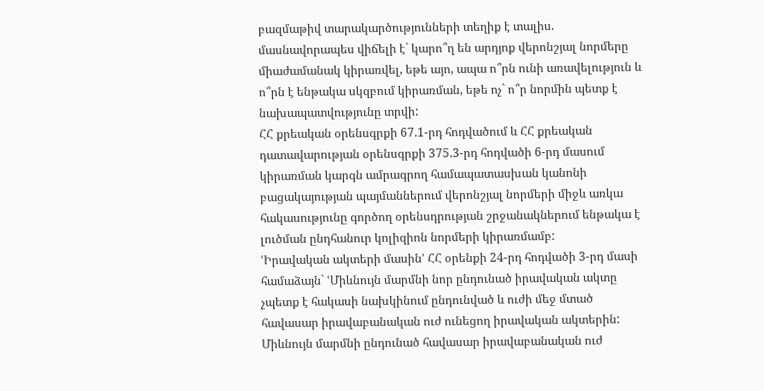բազմաթիվ տարակարծությունների տեղիք է տալիս. մասնավորապես վիճելի է` կարո՞ղ են արդյոք վերոնշյալ նորմերը միաժամանակ կիրառվել, եթե այո, ապա ո՞րն ունի առավելություն և ո՞րն է ենթակա սկզբում կիրառման, եթե ոչ` ո՞ր նորմին պետք է նախապատվությունը տրվի:
ՀՀ քրեական օրենսգրքի 67.1-րդ հոդվածում և ՀՀ քրեական դատավարության օրենսգրքի 375.3-րդ հոդվածի 6-րդ մասում կիրառման կարգն ամրագրող համապատասխան կանոնի բացակայության պայմաններում վերոնշյալ նորմերի միջև առկա հակասությունը գործող օրենսդրության շրջանակներում ենթակա է լուծման ընդհանուր կոլիզիոն նորմերի կիրառմամբ:
ՙԻրավական ակտերի մասին՚ ՀՀ օրենքի 24-րդ հոդվածի 3-րդ մասի համաձայն` ՙՄիևնույն մարմնի նոր ընդունած իրավական ակտը չպետք է հակասի նախկինում ընդունված և ուժի մեջ մտած հավասար իրավաբանական ուժ ունեցող իրավական ակտերին: Միևնույն մարմնի ընդունած հավասար իրավաբանական ուժ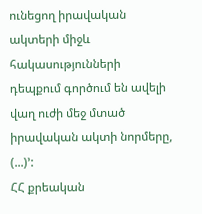ունեցող իրավական ակտերի միջև հակասությունների դեպքում գործում են ավելի վաղ ուժի մեջ մտած իրավական ակտի նորմերը, (...)՚:
ՀՀ քրեական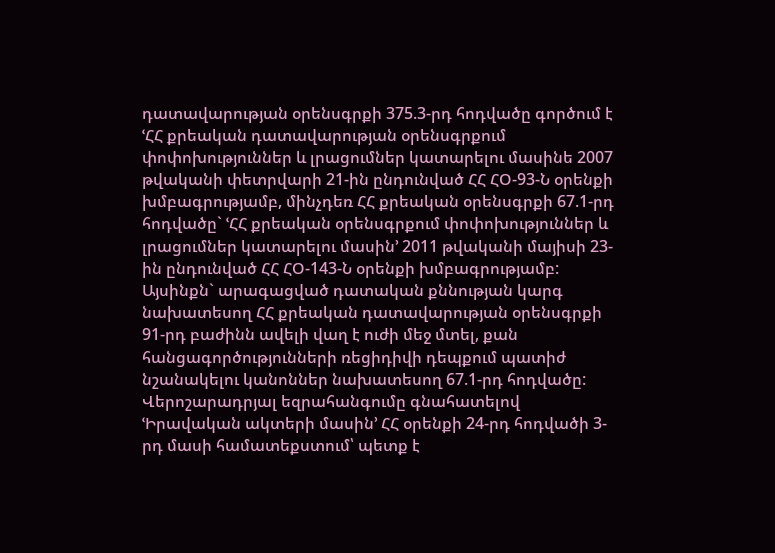դատավարության օրենսգրքի 375.3-րդ հոդվածը գործում է ՙՀՀ քրեական դատավարության օրենսգրքում փոփոխություններ և լրացումներ կատարելու մասինե 2007 թվականի փետրվարի 21-ին ընդունված ՀՀ ՀՕ-93-Ն օրենքի խմբագրությամբ, մինչդեռ ՀՀ քրեական օրենսգրքի 67.1-րդ հոդվածը` ՙՀՀ քրեական օրենսգրքում փոփոխություններ և լրացումներ կատարելու մասին՚ 2011 թվականի մայիսի 23-ին ընդունված ՀՀ ՀՕ-143-Ն օրենքի խմբագրությամբ: Այսինքն` արագացված դատական քննության կարգ նախատեսող ՀՀ քրեական դատավարության օրենսգրքի 91-րդ բաժինն ավելի վաղ է ուժի մեջ մտել, քան հանցագործությունների ռեցիդիվի դեպքում պատիժ նշանակելու կանոններ նախատեսող 67.1-րդ հոդվածը:
Վերոշարադրյալ եզրահանգումը գնահատելով ՙԻրավական ակտերի մասին՚ ՀՀ օրենքի 24-րդ հոդվածի 3-րդ մասի համատեքստում՝ պետք է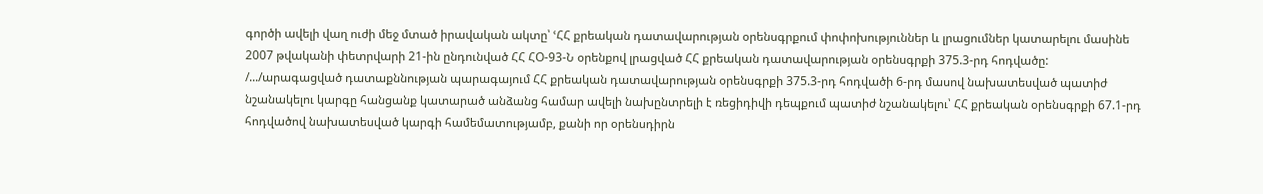գործի ավելի վաղ ուժի մեջ մտած իրավական ակտը՝ ՙՀՀ քրեական դատավարության օրենսգրքում փոփոխություններ և լրացումներ կատարելու մասինե 2007 թվականի փետրվարի 21-ին ընդունված ՀՀ ՀՕ-93-Ն օրենքով լրացված ՀՀ քրեական դատավարության օրենսգրքի 375.3-րդ հոդվածը:
/.../արագացված դատաքննության պարագայում ՀՀ քրեական դատավարության օրենսգրքի 375.3-րդ հոդվածի 6-րդ մասով նախատեսված պատիժ նշանակելու կարգը հանցանք կատարած անձանց համար ավելի նախընտրելի է ռեցիդիվի դեպքում պատիժ նշանակելու՝ ՀՀ քրեական օրենսգրքի 67.1-րդ հոդվածով նախատեսված կարգի համեմատությամբ, քանի որ օրենսդիրն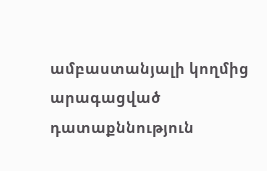ամբաստանյալի կողմից արագացված դատաքննություն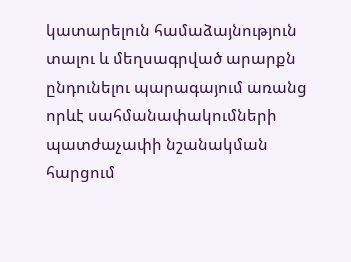կատարելուն համաձայնություն տալու և մեղսագրված արարքն ընդունելու պարագայում առանց որևէ սահմանափակումների պատժաչափի նշանակման հարցում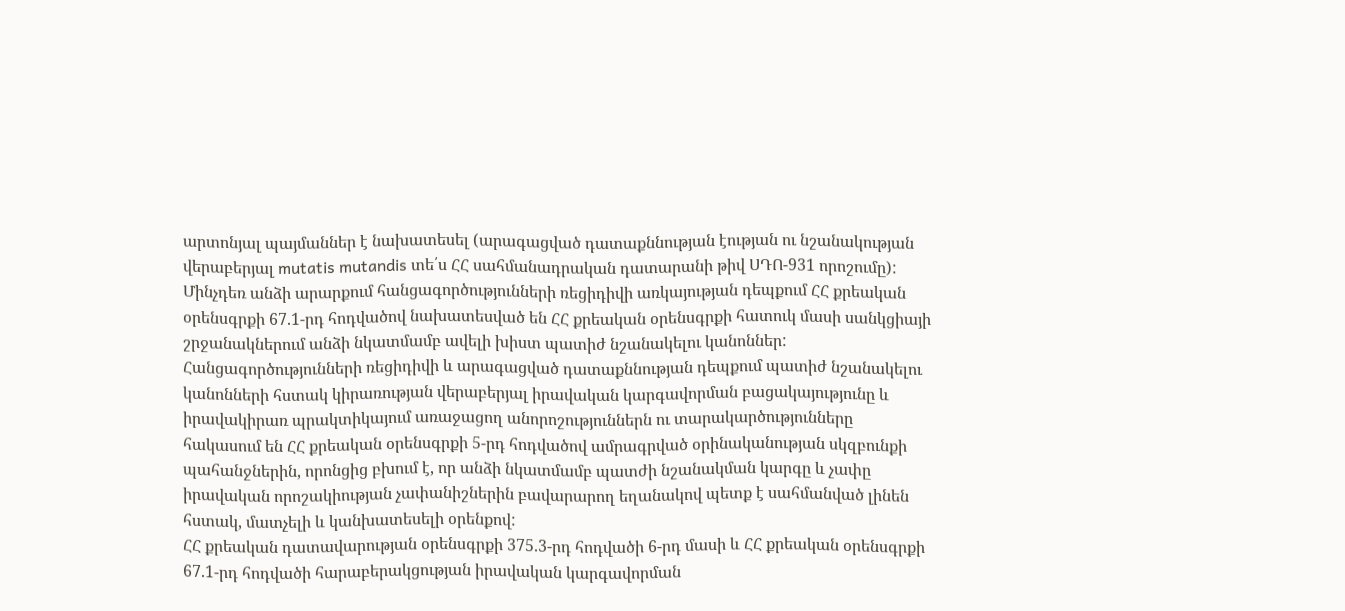արտոնյալ պայմաններ է նախատեսել (արագացված դատաքննության էության ու նշանակության վերաբերյալ mutatis mutandis տե՛ս ՀՀ սահմանադրական դատարանի թիվ ՍԴՈ-931 որոշումը):
Մինչդեռ անձի արարքում հանցագործությունների ռեցիդիվի առկայության դեպքում ՀՀ քրեական օրենսգրքի 67.1-րդ հոդվածով նախատեսված են ՀՀ քրեական օրենսգրքի հատուկ մասի սանկցիայի շրջանակներում անձի նկատմամբ ավելի խիստ պատիժ նշանակելու կանոններ:
Հանցագործությունների ռեցիդիվի և արագացված դատաքննության դեպքում պատիժ նշանակելու կանոնների հստակ կիրառության վերաբերյալ իրավական կարգավորման բացակայությունը և իրավակիրառ պրակտիկայում առաջացող անորոշություններն ու տարակարծությունները հակասում են ՀՀ քրեական օրենսգրքի 5-րդ հոդվածով ամրագրված օրինականության սկզբունքի պահանջներին, որոնցից բխում է, որ անձի նկատմամբ պատժի նշանակման կարգը և չափը իրավական որոշակիության չափանիշներին բավարարող եղանակով պետք է սահմանված լինեն հստակ, մատչելի և կանխատեսելի օրենքով:
ՀՀ քրեական դատավարության օրենսգրքի 375.3-րդ հոդվածի 6-րդ մասի և ՀՀ քրեական օրենսգրքի 67.1-րդ հոդվածի հարաբերակցության իրավական կարգավորման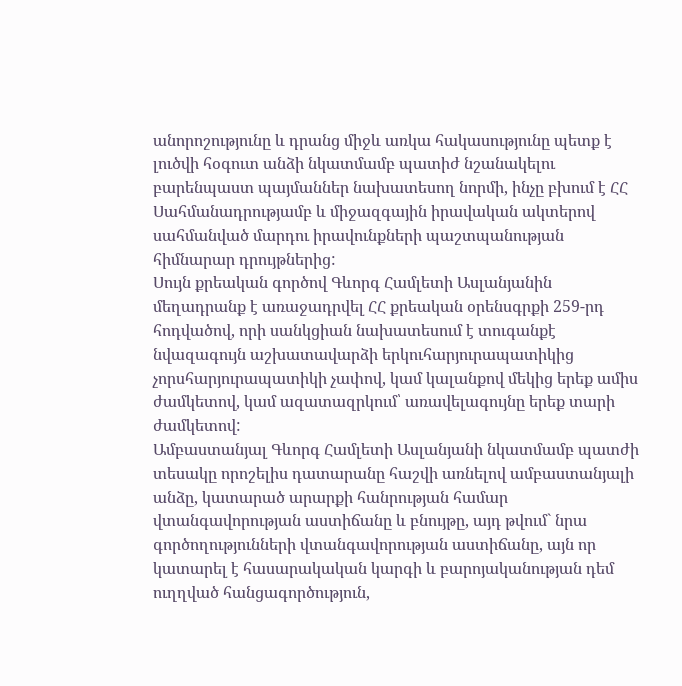անորոշությունը և դրանց միջև առկա հակասությունը պետք է լուծվի հօգուտ անձի նկատմամբ պատիժ նշանակելու բարենպաստ պայմաններ նախատեսող նորմի, ինչը բխում է ՀՀ Սահմանադրությամբ և միջազգային իրավական ակտերով սահմանված մարդու իրավունքների պաշտպանության հիմնարար դրույթներից:
Սույն քրեական գործով Գևորգ Համլետի Ասլանյանին մեղադրանք է առաջադրվել ՀՀ քրեական օրենսգրքի 259-րդ հոդվածով, որի սանկցիան նախատեսում է տուգանքէ նվազագույն աշխատավարձի երկուհարյուրապատիկից չորսհարյուրապատիկի չափով, կամ կալանքով մեկից երեք ամիս ժամկետով, կամ ազատազրկում՝ առավելագույնը երեք տարի ժամկետով:
Ամբաստանյալ Գևորգ Համլետի Ասլանյանի նկատմամբ պատժի տեսակը որոշելիս դատարանը հաշվի առնելով ամբաստանյալի անձը, կատարած արարքի հանրության համար վտանգավորության աստիճանը և բնույթը, այդ թվում` նրա գործողությունների վտանգավորության աստիճանը, այն որ կատարել է հասարակական կարգի և բարոյականության դեմ ուղղված հանցագործություն,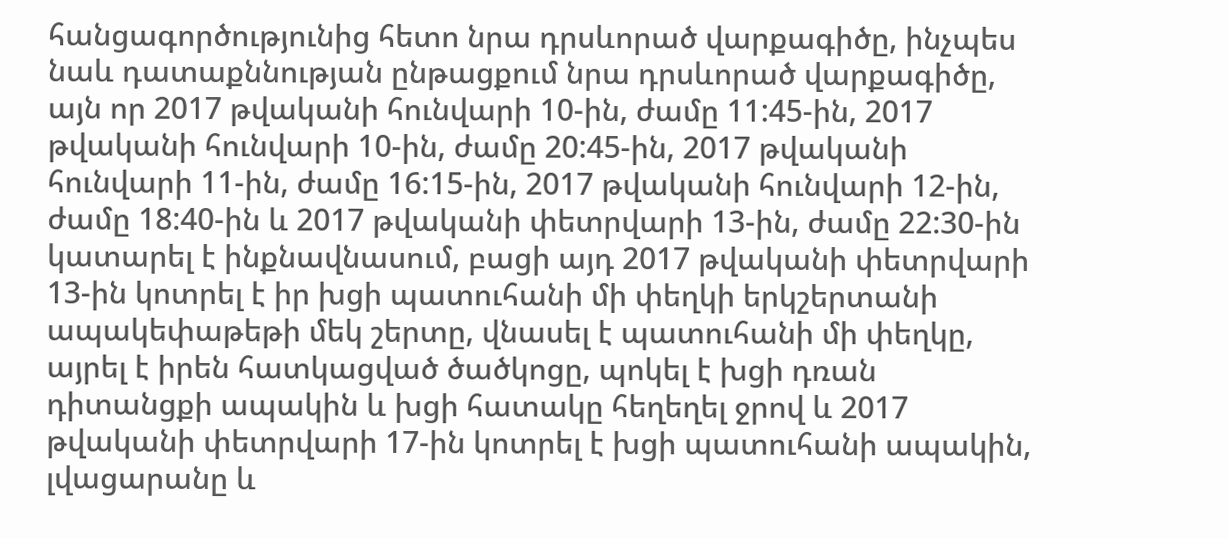հանցագործությունից հետո նրա դրսևորած վարքագիծը, ինչպես նաև դատաքննության ընթացքում նրա դրսևորած վարքագիծը, այն որ 2017 թվականի հունվարի 10-ին, ժամը 11:45-ին, 2017 թվականի հունվարի 10-ին, ժամը 20:45-ին, 2017 թվականի հունվարի 11-ին, ժամը 16:15-ին, 2017 թվականի հունվարի 12-ին, ժամը 18:40-ին և 2017 թվականի փետրվարի 13-ին, ժամը 22:30-ին կատարել է ինքնավնասում, բացի այդ 2017 թվականի փետրվարի 13-ին կոտրել է իր խցի պատուհանի մի փեղկի երկշերտանի ապակեփաթեթի մեկ շերտը, վնասել է պատուհանի մի փեղկը, այրել է իրեն հատկացված ծածկոցը, պոկել է խցի դռան դիտանցքի ապակին և խցի հատակը հեղեղել ջրով և 2017 թվականի փետրվարի 17-ին կոտրել է խցի պատուհանի ապակին, լվացարանը և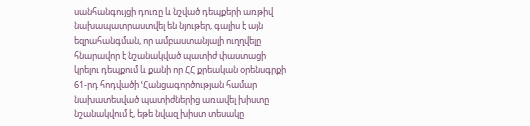սանհանգույցի դուռը և նշված դեպքերի առթիվ նախապատրաստվել են նյութեր, գալիս է այն եզրահանգման, որ ամբաստանյալի ուղղվելը հնարավոր է նշանակված պատիժ փաստացի կրելու դեպքում և քանի որ ՀՀ քրեական օրենսգրքի 61-րդ հոդվածի ՙՀանցագործության համար նախատեսված պատիժներից առավել խիստը նշանակվում է, եթե նվազ խիստ տեսակը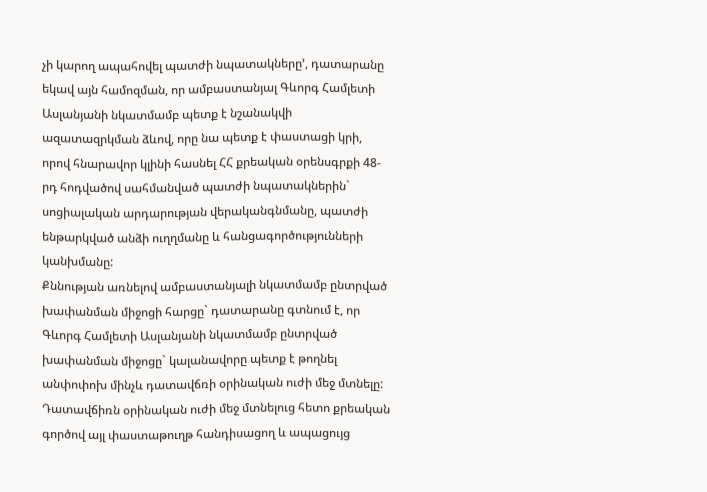չի կարող ապահովել պատժի նպատակները՚, դատարանը եկավ այն համոզման, որ ամբաստանյալ Գևորգ Համլետի Ասլանյանի նկատմամբ պետք է նշանակվի ազատազրկման ձևով, որը նա պետք է փաստացի կրի, որով հնարավոր կլինի հասնել ՀՀ քրեական օրենսգրքի 48-րդ հոդվածով սահմանված պատժի նպատակներին` սոցիալական արդարության վերականգնմանը, պատժի ենթարկված անձի ուղղմանը և հանցագործությունների կանխմանը:
Քննության առնելով ամբաստանյալի նկատմամբ ընտրված խափանման միջոցի հարցը` դատարանը գտնում է, որ Գևորգ Համլետի Ասլանյանի նկատմամբ ընտրված խափանման միջոցը` կալանավորը պետք է թողնել անփոփոխ մինչև դատավճռի օրինական ուժի մեջ մտնելը:
Դատավճիռն օրինական ուժի մեջ մտնելուց հետո քրեական գործով այլ փաստաթուղթ հանդիսացող և ապացույց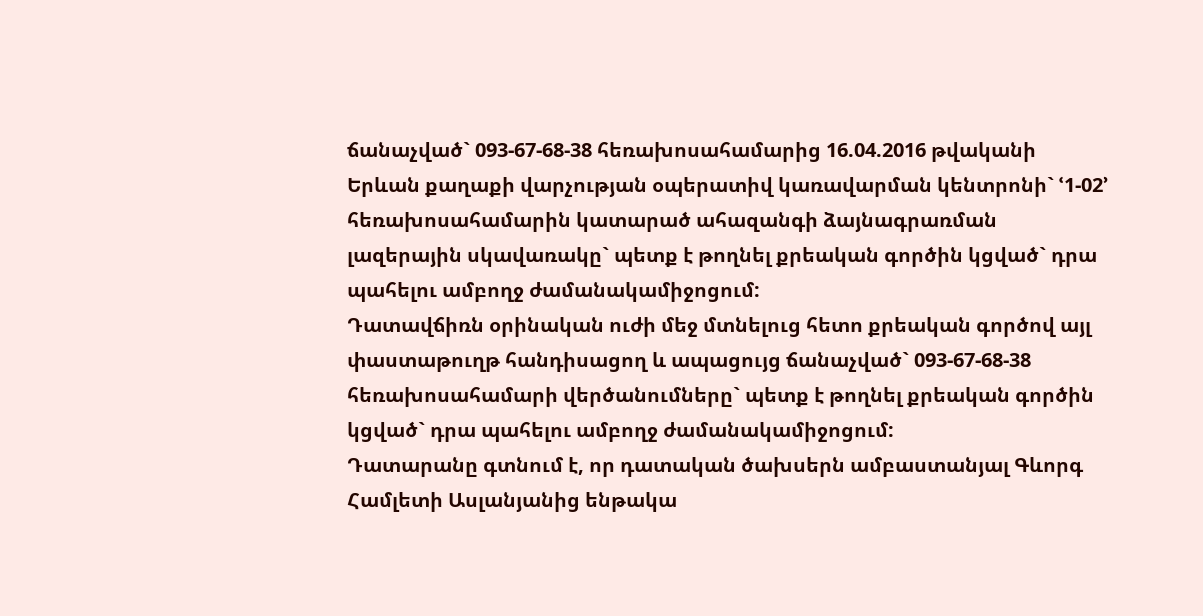ճանաչված` 093-67-68-38 հեռախոսահամարից 16.04.2016 թվականի Երևան քաղաքի վարչության օպերատիվ կառավարման կենտրոնի` ՙ1-02՚ հեռախոսահամարին կատարած ահազանգի ձայնագրառման լազերային սկավառակը` պետք է թողնել քրեական գործին կցված` դրա պահելու ամբողջ ժամանակամիջոցում:
Դատավճիռն օրինական ուժի մեջ մտնելուց հետո քրեական գործով այլ փաստաթուղթ հանդիսացող և ապացույց ճանաչված` 093-67-68-38 հեռախոսահամարի վերծանումները` պետք է թողնել քրեական գործին կցված` դրա պահելու ամբողջ ժամանակամիջոցում:
Դատարանը գտնում է, որ դատական ծախսերն ամբաստանյալ Գևորգ Համլետի Ասլանյանից ենթակա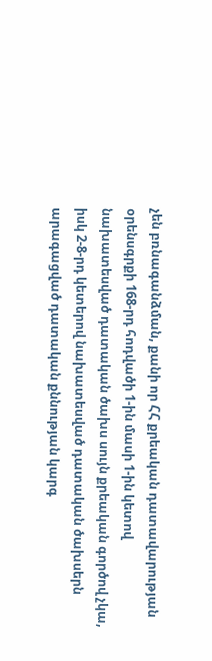չեն բռնագանձման, քանի որ ՀՀ քրեական դատավարության օրենսգրքի 168-րդ հոդվածի 1-ին մասի 1-ին կետով նախատեսված դատական ծախս սույն քրեական գործով չկա, իսկ 2-8-րդ կետերով նախատեսված դատական ծախսերն արագացված դատական քննության կարգ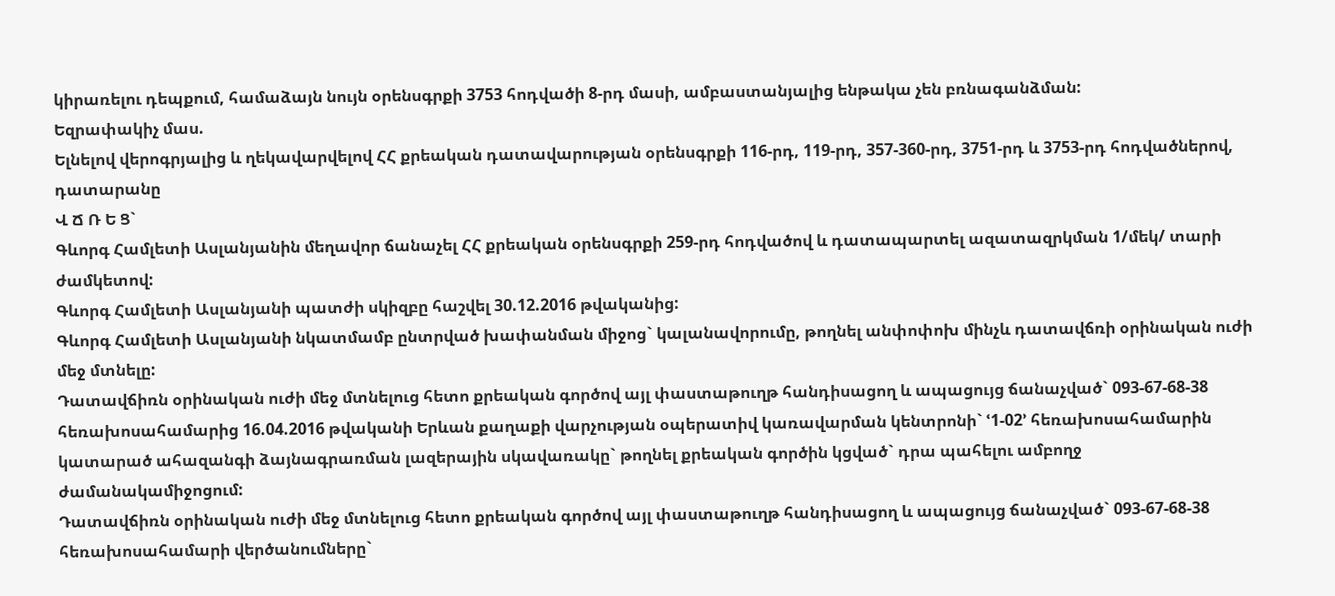կիրառելու դեպքում, համաձայն նույն օրենսգրքի 3753 հոդվածի 8-րդ մասի, ամբաստանյալից ենթակա չեն բռնագանձման:
Եզրափակիչ մաս.
Ելնելով վերոգրյալից և ղեկավարվելով ՀՀ քրեական դատավարության օրենսգրքի 116-րդ, 119-րդ, 357-360-րդ, 3751-րդ և 3753-րդ հոդվածներով, դատարանը
Վ Ճ Ռ Ե Ց`
Գևորգ Համլետի Ասլանյանին մեղավոր ճանաչել ՀՀ քրեական օրենսգրքի 259-րդ հոդվածով և դատապարտել ազատազրկման 1/մեկ/ տարի ժամկետով:
Գևորգ Համլետի Ասլանյանի պատժի սկիզբը հաշվել 30.12.2016 թվականից:
Գևորգ Համլետի Ասլանյանի նկատմամբ ընտրված խափանման միջոց` կալանավորումը, թողնել անփոփոխ մինչև դատավճռի օրինական ուժի մեջ մտնելը:
Դատավճիռն օրինական ուժի մեջ մտնելուց հետո քրեական գործով այլ փաստաթուղթ հանդիսացող և ապացույց ճանաչված` 093-67-68-38 հեռախոսահամարից 16.04.2016 թվականի Երևան քաղաքի վարչության օպերատիվ կառավարման կենտրոնի` ՙ1-02՚ հեռախոսահամարին կատարած ահազանգի ձայնագրառման լազերային սկավառակը` թողնել քրեական գործին կցված` դրա պահելու ամբողջ ժամանակամիջոցում:
Դատավճիռն օրինական ուժի մեջ մտնելուց հետո քրեական գործով այլ փաստաթուղթ հանդիսացող և ապացույց ճանաչված` 093-67-68-38 հեռախոսահամարի վերծանումները`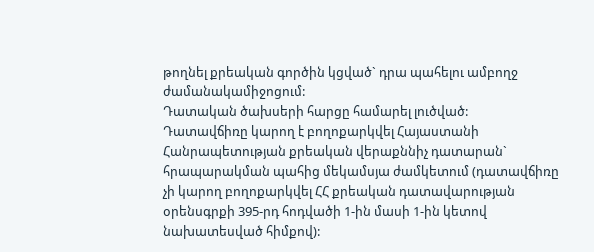թողնել քրեական գործին կցված` դրա պահելու ամբողջ ժամանակամիջոցում:
Դատական ծախսերի հարցը համարել լուծված:
Դատավճիռը կարող է բողոքարկվել Հայաստանի Հանրապետության քրեական վերաքննիչ դատարան` հրապարակման պահից մեկամսյա ժամկետում (դատավճիռը չի կարող բողոքարկվել ՀՀ քրեական դատավարության օրենսգրքի 395-րդ հոդվածի 1-ին մասի 1-ին կետով նախատեսված հիմքով):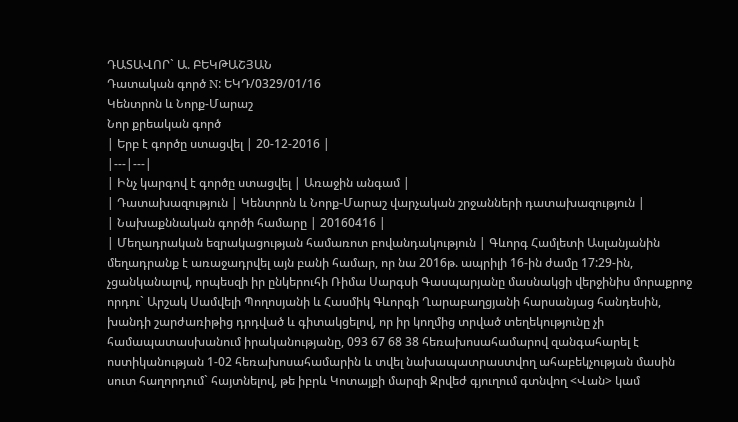ԴԱՏԱՎՈՐ` Ա. ԲԵԿԹԱՇՅԱՆ
Դատական գործ N: ԵԿԴ/0329/01/16
Կենտրոն և Նորք-Մարաշ
Նոր քրեական գործ
| Երբ է գործը ստացվել | 20-12-2016 |
|---|---|
| Ինչ կարգով է գործը ստացվել | Առաջին անգամ |
| Դատախազություն | Կենտրոն և Նորք-Մարաշ վարչական շրջանների դատախազություն |
| Նախաքննական գործի համարը | 20160416 |
| Մեղադրական եզրակացության համառոտ բովանդակություն | Գևորգ Համլետի Ասլանյանին մեղադրանք է առաջադրվել այն բանի համար, որ նա 2016թ. ապրիլի 16-ին ժամը 17:29-ին, չցանկանալով, որպեսզի իր ընկերուհի Ռիմա Սարգսի Գասպարյանը մասնակցի վերջինիս մորաքրոջ որդու` Արշակ Սամվելի Պողոսյանի և Հասմիկ Գևորգի Ղարաբաղցյանի հարսանյաց հանդեսին, խանդի շարժառիթից դրդված և գիտակցելով, որ իր կողմից տրված տեղեկությունը չի համապատասխանում իրականությանը, 093 67 68 38 հեռախոսահամարով զանգահարել է ոստիկանության 1-02 հեռախոսահամարին և տվել նախապատրաստվող ահաբեկչության մասին սուտ հաղորդում` հայտնելով, թե իբրև Կոտայքի մարզի Ջրվեժ գյուղում գտնվող <Վան> կամ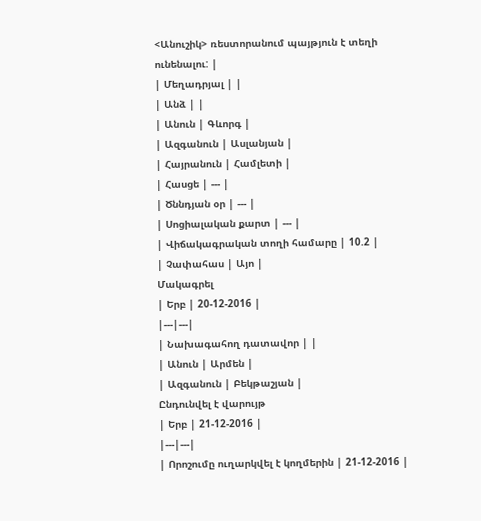<Անուշիկ> ռեստորանում պայթյուն է տեղի ունենալու: |
| Մեղադրյալ | |
| Անձ | |
| Անուն | Գևորգ |
| Ազգանուն | Ասլանյան |
| Հայրանուն | Համլետի |
| Հասցե | --- |
| Ծննդյան օր | --- |
| Սոցիալական քարտ | --- |
| Վիճակագրական տողի համարը | 10.2 |
| Չափահաս | Այո |
Մակագրել
| Երբ | 20-12-2016 |
|---|---|
| Նախագահող դատավոր | |
| Անուն | Արմեն |
| Ազգանուն | Բեկթաշյան |
Ընդունվել է վարույթ
| Երբ | 21-12-2016 |
|---|---|
| Որոշումը ուղարկվել է կողմերին | 21-12-2016 |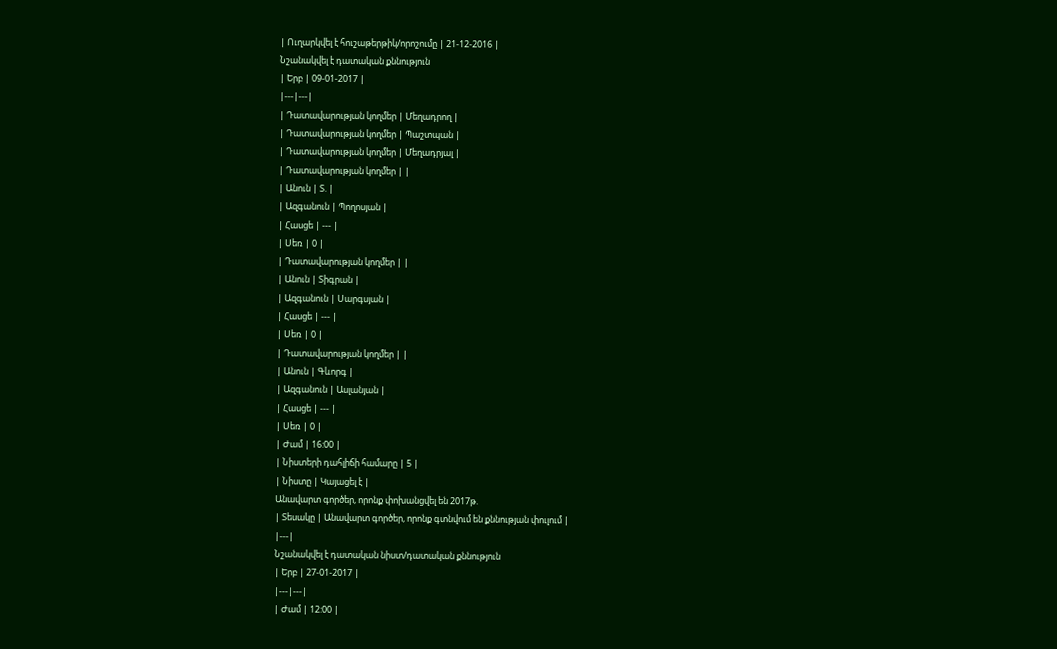| Ուղարկվել է հուշաթերթիկ/որոշումը | 21-12-2016 |
Նշանակվել է դատական քննություն
| Երբ | 09-01-2017 |
|---|---|
| Դատավարության կողմեր | Մեղադրող |
| Դատավարության կողմեր | Պաշտպան |
| Դատավարության կողմեր | Մեղադրյալ |
| Դատավարության կողմեր | |
| Անուն | Տ. |
| Ազգանուն | Պողոսյան |
| Հասցե | --- |
| Սեռ | 0 |
| Դատավարության կողմեր | |
| Անուն | Տիգրան |
| Ազգանուն | Սարգսյան |
| Հասցե | --- |
| Սեռ | 0 |
| Դատավարության կողմեր | |
| Անուն | Գևորգ |
| Ազգանուն | Ասլանյան |
| Հասցե | --- |
| Սեռ | 0 |
| Ժամ | 16:00 |
| Նիստերի դահլիճի համարը | 5 |
| Նիստը | Կայացել է |
Անավարտ գործեր, որոնք փոխանցվել են 2017թ.
| Տեսակը | Անավարտ գործեր, որոնք գտնվում են քննության փուլում |
|---|
Նշանակվել է դատական նիստ/դատական քննություն
| Երբ | 27-01-2017 |
|---|---|
| Ժամ | 12:00 |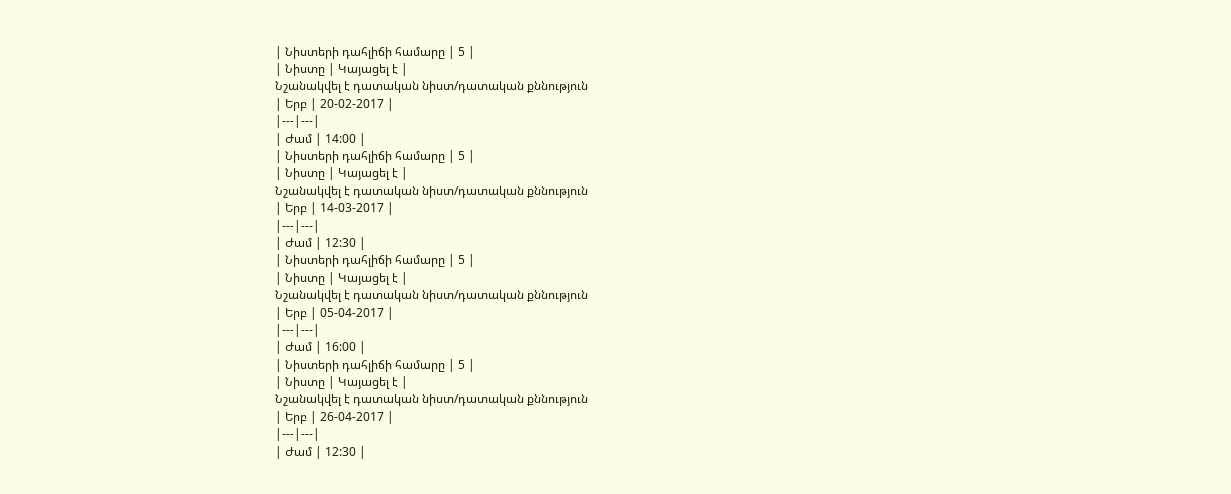| Նիստերի դահլիճի համարը | 5 |
| Նիստը | Կայացել է |
Նշանակվել է դատական նիստ/դատական քննություն
| Երբ | 20-02-2017 |
|---|---|
| Ժամ | 14:00 |
| Նիստերի դահլիճի համարը | 5 |
| Նիստը | Կայացել է |
Նշանակվել է դատական նիստ/դատական քննություն
| Երբ | 14-03-2017 |
|---|---|
| Ժամ | 12:30 |
| Նիստերի դահլիճի համարը | 5 |
| Նիստը | Կայացել է |
Նշանակվել է դատական նիստ/դատական քննություն
| Երբ | 05-04-2017 |
|---|---|
| Ժամ | 16:00 |
| Նիստերի դահլիճի համարը | 5 |
| Նիստը | Կայացել է |
Նշանակվել է դատական նիստ/դատական քննություն
| Երբ | 26-04-2017 |
|---|---|
| Ժամ | 12:30 |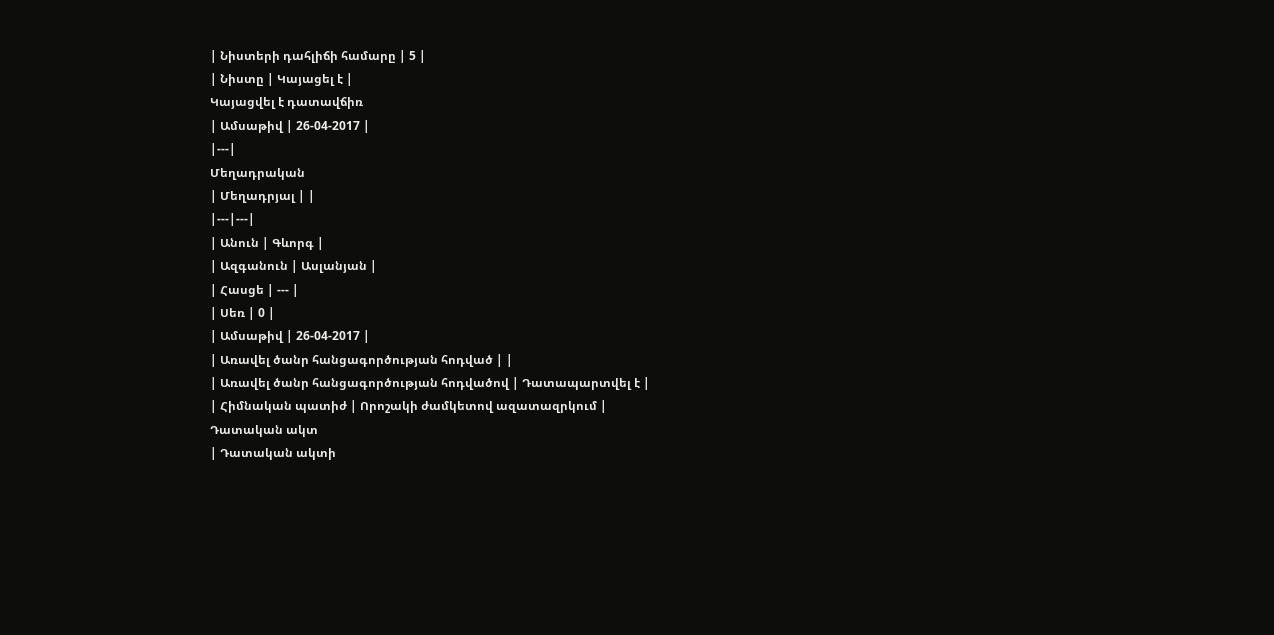| Նիստերի դահլիճի համարը | 5 |
| Նիստը | Կայացել է |
Կայացվել է դատավճիռ
| Ամսաթիվ | 26-04-2017 |
|---|
Մեղադրական
| Մեղադրյալ | |
|---|---|
| Անուն | Գևորգ |
| Ազգանուն | Ասլանյան |
| Հասցե | --- |
| Սեռ | 0 |
| Ամսաթիվ | 26-04-2017 |
| Առավել ծանր հանցագործության հոդված | |
| Առավել ծանր հանցագործության հոդվածով | Դատապարտվել է |
| Հիմնական պատիժ | Որոշակի ժամկետով ազատազրկում |
Դատական ակտ
| Դատական ակտի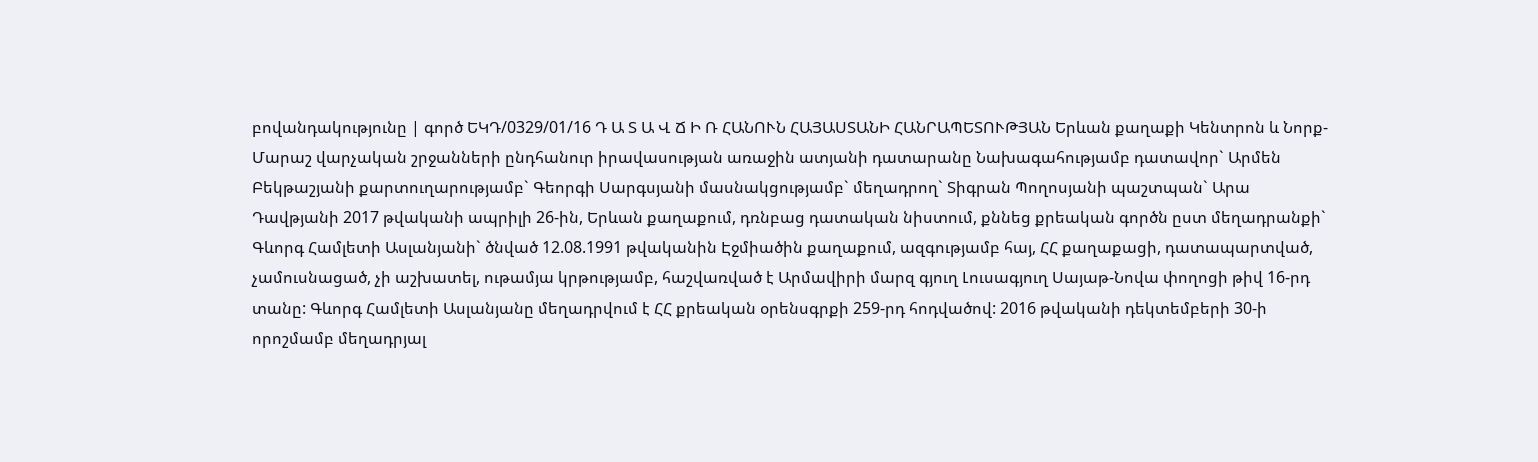բովանդակությունը | գործ ԵԿԴ/0329/01/16 Դ Ա Տ Ա Վ Ճ Ի Ռ ՀԱՆՈՒՆ ՀԱՅԱՍՏԱՆԻ ՀԱՆՐԱՊԵՏՈՒԹՅԱՆ Երևան քաղաքի Կենտրոն և Նորք-Մարաշ վարչական շրջանների ընդհանուր իրավասության առաջին ատյանի դատարանը Նախագահությամբ դատավոր` Արմեն Բեկթաշյանի քարտուղարությամբ` Գեորգի Սարգսյանի մասնակցությամբ` մեղադրող` Տիգրան Պողոսյանի պաշտպան` Արա Դավթյանի 2017 թվականի ապրիլի 26-ին, Երևան քաղաքում, դռնբաց դատական նիստում, քննեց քրեական գործն ըստ մեղադրանքի` Գևորգ Համլետի Ասլանյանի` ծնված 12.08.1991 թվականին Էջմիածին քաղաքում, ազգությամբ հայ, ՀՀ քաղաքացի, դատապարտված, չամուսնացած, չի աշխատել, ութամյա կրթությամբ, հաշվառված է Արմավիրի մարզ գյուղ Լուսագյուղ Սայաթ-Նովա փողոցի թիվ 16-րդ տանը: Գևորգ Համլետի Ասլանյանը մեղադրվում է ՀՀ քրեական օրենսգրքի 259-րդ հոդվածով: 2016 թվականի դեկտեմբերի 30-ի որոշմամբ մեղադրյալ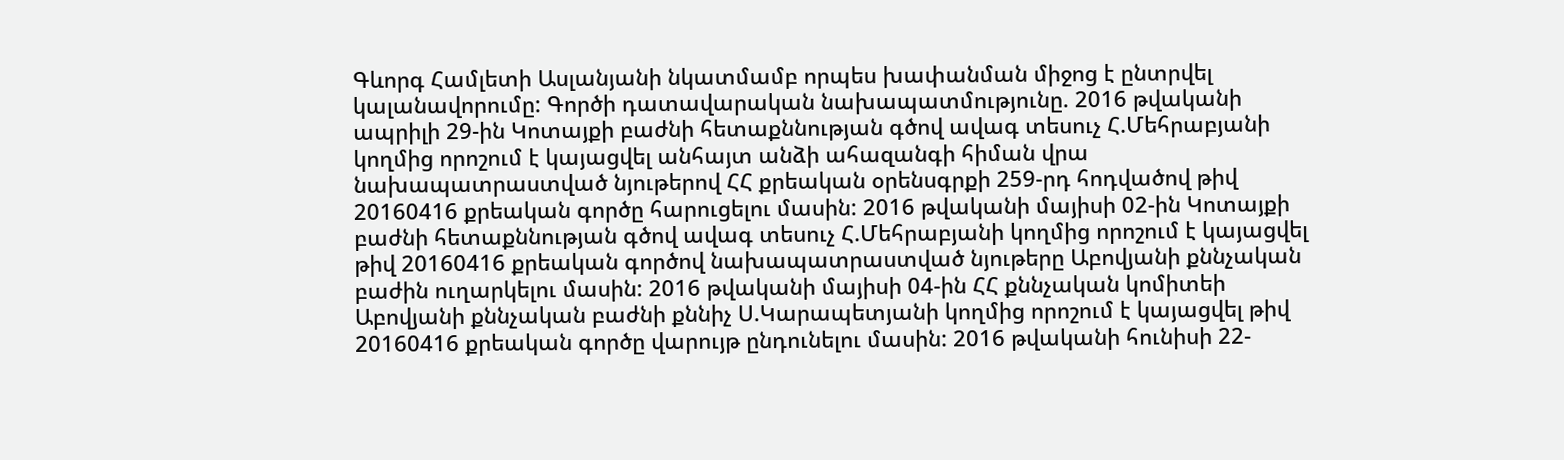Գևորգ Համլետի Ասլանյանի նկատմամբ որպես խափանման միջոց է ընտրվել կալանավորումը: Գործի դատավարական նախապատմությունը. 2016 թվականի ապրիլի 29-ին Կոտայքի բաժնի հետաքննության գծով ավագ տեսուչ Հ.Մեհրաբյանի կողմից որոշում է կայացվել անհայտ անձի ահազանգի հիման վրա նախապատրաստված նյութերով ՀՀ քրեական օրենսգրքի 259-րդ հոդվածով թիվ 20160416 քրեական գործը հարուցելու մասին: 2016 թվականի մայիսի 02-ին Կոտայքի բաժնի հետաքննության գծով ավագ տեսուչ Հ.Մեհրաբյանի կողմից որոշում է կայացվել թիվ 20160416 քրեական գործով նախապատրաստված նյութերը Աբովյանի քննչական բաժին ուղարկելու մասին: 2016 թվականի մայիսի 04-ին ՀՀ քննչական կոմիտեի Աբովյանի քննչական բաժնի քննիչ Ս.Կարապետյանի կողմից որոշում է կայացվել թիվ 20160416 քրեական գործը վարույթ ընդունելու մասին: 2016 թվականի հունիսի 22-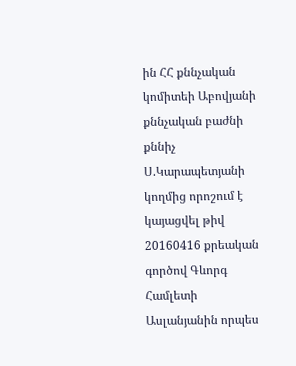ին ՀՀ քննչական կոմիտեի Աբովյանի քննչական բաժնի քննիչ Ս.Կարապետյանի կողմից որոշում է կայացվել թիվ 20160416 քրեական գործով Գևորգ Համլետի Ասլանյանին որպես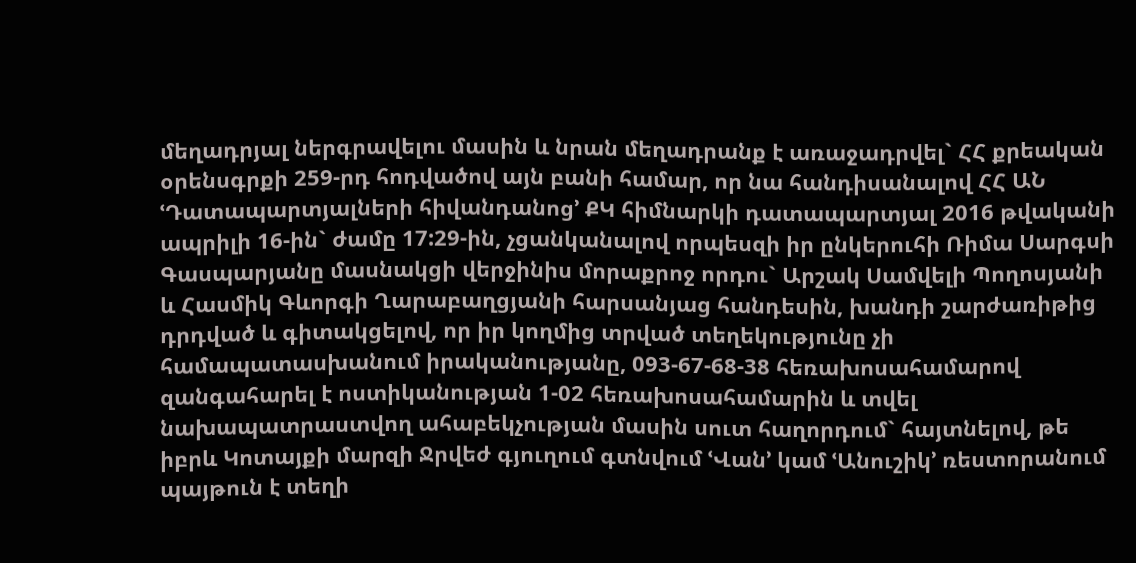մեղադրյալ ներգրավելու մասին և նրան մեղադրանք է առաջադրվել` ՀՀ քրեական օրենսգրքի 259-րդ հոդվածով այն բանի համար, որ նա հանդիսանալով ՀՀ ԱՆ ՙԴատապարտյալների հիվանդանոց՚ ՔԿ հիմնարկի դատապարտյալ 2016 թվականի ապրիլի 16-ին` ժամը 17:29-ին, չցանկանալով որպեսզի իր ընկերուհի Ռիմա Սարգսի Գասպարյանը մասնակցի վերջինիս մորաքրոջ որդու` Արշակ Սամվելի Պողոսյանի և Հասմիկ Գևորգի Ղարաբաղցյանի հարսանյաց հանդեսին, խանդի շարժառիթից դրդված և գիտակցելով, որ իր կողմից տրված տեղեկությունը չի համապատասխանում իրականությանը, 093-67-68-38 հեռախոսահամարով զանգահարել է ոստիկանության 1-02 հեռախոսահամարին և տվել նախապատրաստվող ահաբեկչության մասին սուտ հաղորդում` հայտնելով, թե իբրև Կոտայքի մարզի Ջրվեժ գյուղում գտնվում ՙՎան՚ կամ ՙԱնուշիկ՚ ռեստորանում պայթուն է տեղի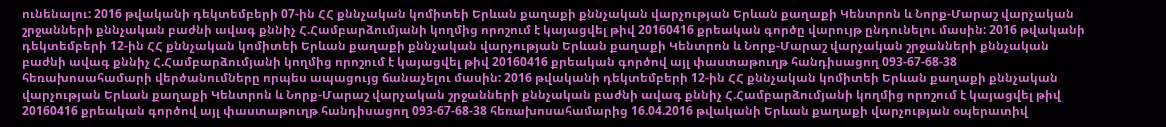ունենալու: 2016 թվականի դեկտեմբերի 07-ին ՀՀ քննչական կոմիտեի Երևան քաղաքի քննչական վարչության Երևան քաղաքի Կենտրոն և Նորք-Մարաշ վարչական շրջանների քննչական բաժնի ավագ քննիչ Հ.Համբարձումյանի կողմից որոշում է կայացվել թիվ 20160416 քրեական գործը վարույթ ընդունելու մասին: 2016 թվականի դեկտեմբերի 12-ին ՀՀ քննչական կոմիտեի Երևան քաղաքի քննչական վարչության Երևան քաղաքի Կենտրոն և Նորք-Մարաշ վարչական շրջանների քննչական բաժնի ավագ քննիչ Հ.Համբարձումյանի կողմից որոշում է կայացվել թիվ 20160416 քրեական գործով այլ փաստաթուղթ հանդիսացող 093-67-68-38 հեռախոսահամարի վերծանումները որպես ապացույց ճանաչելու մասին: 2016 թվականի դեկտեմբերի 12-ին ՀՀ քննչական կոմիտեի Երևան քաղաքի քննչական վարչության Երևան քաղաքի Կենտրոն և Նորք-Մարաշ վարչական շրջանների քննչական բաժնի ավագ քննիչ Հ.Համբարձումյանի կողմից որոշում է կայացվել թիվ 20160416 քրեական գործով այլ փաստաթուղթ հանդիսացող 093-67-68-38 հեռախոսահամարից 16.04.2016 թվականի Երևան քաղաքի վարչության օպերատիվ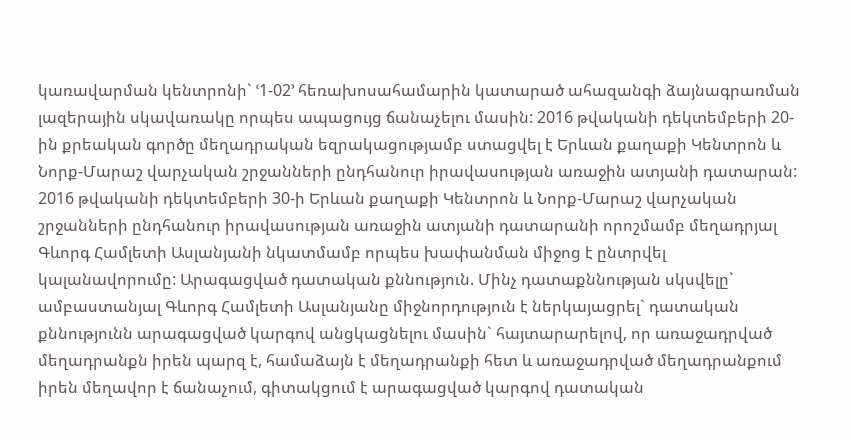կառավարման կենտրոնի` ՙ1-02՚ հեռախոսահամարին կատարած ահազանգի ձայնագրառման լազերային սկավառակը որպես ապացույց ճանաչելու մասին: 2016 թվականի դեկտեմբերի 20-ին քրեական գործը մեղադրական եզրակացությամբ ստացվել է Երևան քաղաքի Կենտրոն և Նորք-Մարաշ վարչական շրջանների ընդհանուր իրավասության առաջին ատյանի դատարան: 2016 թվականի դեկտեմբերի 30-ի Երևան քաղաքի Կենտրոն և Նորք-Մարաշ վարչական շրջանների ընդհանուր իրավասության առաջին ատյանի դատարանի որոշմամբ մեղադրյալ Գևորգ Համլետի Ասլանյանի նկատմամբ որպես խափանման միջոց է ընտրվել կալանավորումը: Արագացված դատական քննություն. Մինչ դատաքննության սկսվելը` ամբաստանյալ Գևորգ Համլետի Ասլանյանը միջնորդություն է ներկայացրել` դատական քննությունն արագացված կարգով անցկացնելու մասին` հայտարարելով, որ առաջադրված մեղադրանքն իրեն պարզ է, համաձայն է մեղադրանքի հետ և առաջադրված մեղադրանքում իրեն մեղավոր է ճանաչում, գիտակցում է արագացված կարգով դատական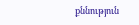քննություն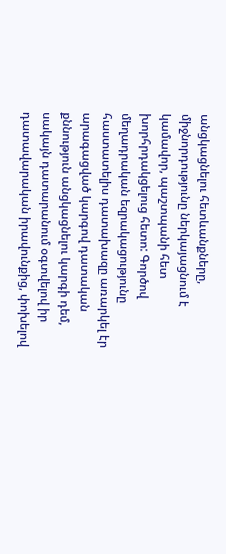անցկացնելու հետևանքները, միջնորդությունը ներկայացնում է կամավոր, պաշտպանի հետ խորհրդակցելուց հետո: Գործով մեղադրական եզրակացությունը հաստատելիս դատախազը առարկել էր արագացված կարգով դատական քննություն անցկացնելու կարգի դեմ, սակայն դատարանում օգտվելով իր դատավարական իրավունքից, փոխելով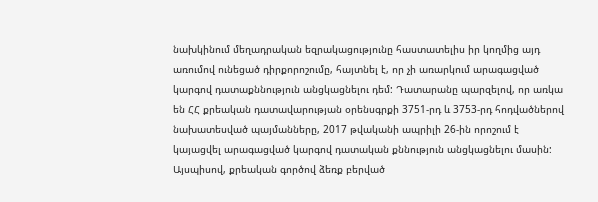նախկինում մեղադրական եզրակացությունը հաստատելիս իր կողմից այդ առումով ունեցած դիրքորոշումը, հայտնել է, որ չի առարկում արագացված կարգով դատաքննություն անցկացնելու դեմ: Դատարանը պարզելով, որ առկա են ՀՀ քրեական դատավարության օրենսգրքի 3751-րդ և 3753-րդ հոդվածներով նախատեսված պայմանները, 2017 թվականի ապրիլի 26-ին որոշում է կայացվել արագացված կարգով դատական քննություն անցկացնելու մասին: Այսպիսով, քրեական գործով ձեռք բերված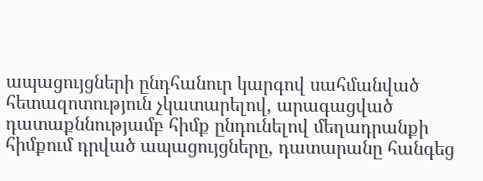ապացույցների ընդհանուր կարգով սահմանված հետազոտություն չկատարելով, արագացված դատաքննությամբ հիմք ընդունելով մեղադրանքի հիմքում դրված ապացույցները, դատարանը հանգեց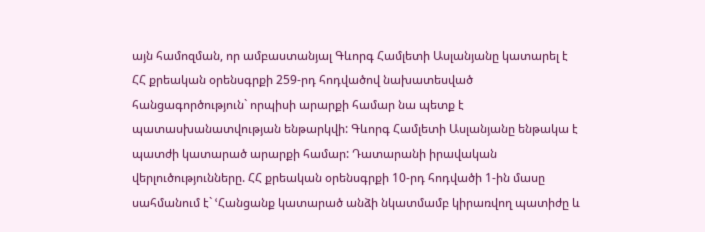այն համոզման, որ ամբաստանյալ Գևորգ Համլետի Ասլանյանը կատարել է ՀՀ քրեական օրենսգրքի 259-րդ հոդվածով նախատեսված հանցագործություն` որպիսի արարքի համար նա պետք է պատասխանատվության ենթարկվի: Գևորգ Համլետի Ասլանյանը ենթակա է պատժի կատարած արարքի համար: Դատարանի իրավական վերլուծությունները. ՀՀ քրեական օրենսգրքի 10-րդ հոդվածի 1-ին մասը սահմանում է` ՙՀանցանք կատարած անձի նկատմամբ կիրառվող պատիժը և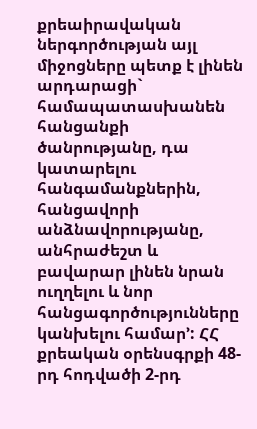քրեաիրավական ներգործության այլ միջոցները պետք է լինեն արդարացի` համապատասխանեն հանցանքի ծանրությանը, դա կատարելու հանգամանքներին, հանցավորի անձնավորությանը, անհրաժեշտ և բավարար լինեն նրան ուղղելու և նոր հանցագործությունները կանխելու համար՚: ՀՀ քրեական օրենսգրքի 48-րդ հոդվածի 2-րդ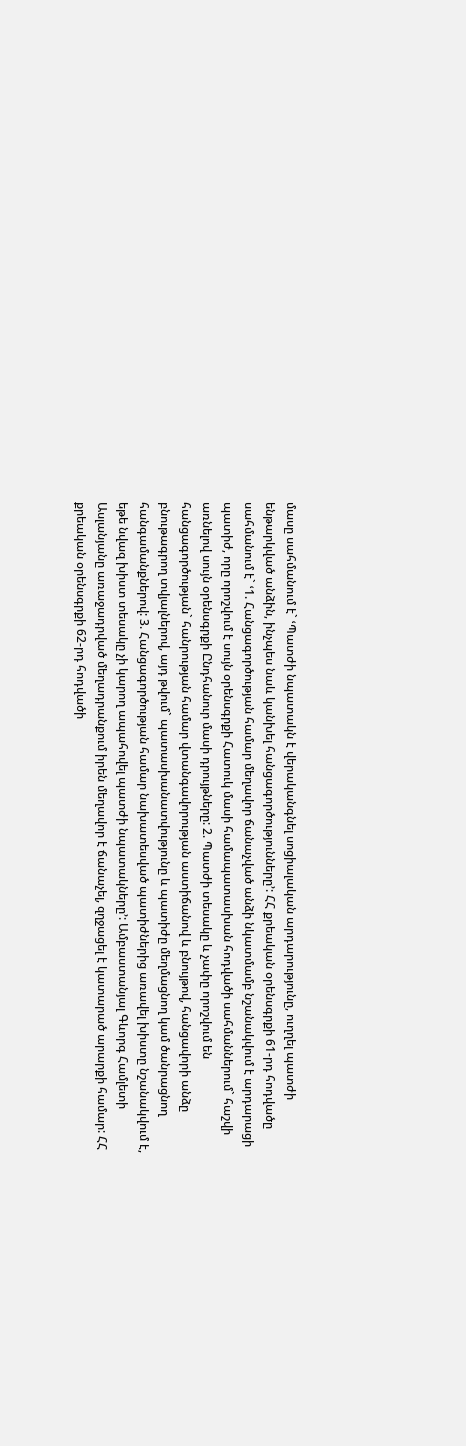մասը սահմանում է` ՙՊատժի նպատակն է վերականգնել սոցիալական արդարությունը, ուղղել պատժի ենթարկված անձին, ինչպես նաև կանխել հանցագործությունները՚: ՀՀ քրեական օրենսգրքի 61-րդ հոդվածը սահմանում է` ՙ1. Հանցագործության համար մեղավոր ճանաչված անձի նկատմամբ նշանակվում է արդարացի պատիժ, որը որոշվում է սույն օրենսգրքի Հատուկ մասի համապատասխան հոդվածի սահմաններում` հաշվի առնելով սույն օրենսգրքի Ընդհանուր մասի դրույթները: 2. Պատժի տեսակը և չափը որոշվում են հանցագործության` հանրության համար վտանգավորության աստիճանով և բնույթով, հանցավորի անձը բնութագրող տվյալներով, այդ թվում` պատասխանատվությունը և պատիժը մեղմացնող կամ ծանրացնող հանգամանքներով: 3. Հանցագործության համար նախատեսված պատիժներից առավել խիստը նշանակվում է, եթե նվազ խիստ տեսակը չի կարող ապահովել պատժի նպատակները՚: Ամբաստանյալ Գևորգ Համլետի Ասլանյանը առաջադրված մեղադրանքում իրեն մեղավոր է ճանաչել, զղջացել է կատարած արարքի համար: ՀՀ քրեական օրենսգրքի 62-րդ հոդվածի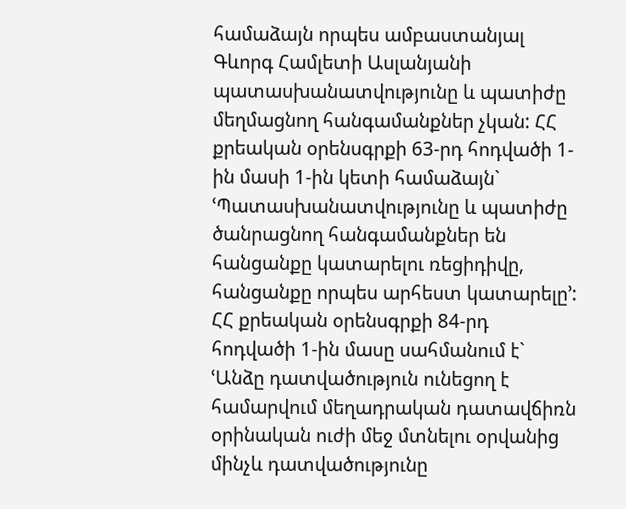համաձայն որպես ամբաստանյալ Գևորգ Համլետի Ասլանյանի պատասխանատվությունը և պատիժը մեղմացնող հանգամանքներ չկան: ՀՀ քրեական օրենսգրքի 63-րդ հոդվածի 1-ին մասի 1-ին կետի համաձայն` ՙՊատասխանատվությունը և պատիժը ծանրացնող հանգամանքներ են հանցանքը կատարելու ռեցիդիվը, հանցանքը որպես արհեստ կատարելը՚: ՀՀ քրեական օրենսգրքի 84-րդ հոդվածի 1-ին մասը սահմանում է` ՙԱնձը դատվածություն ունեցող է համարվում մեղադրական դատավճիռն օրինական ուժի մեջ մտնելու օրվանից մինչև դատվածությունը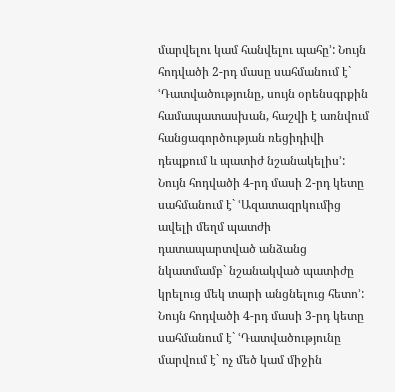մարվելու կամ հանվելու պահը՚: Նույն հոդվածի 2-րդ մասը սահմանում է` ՙԴատվածությունը, սույն օրենսգրքին համապատասխան, հաշվի է առնվում հանցագործության ռեցիդիվի դեպքում և պատիժ նշանակելիս՚: Նույն հոդվածի 4-րդ մասի 2-րդ կետը սահմանում է` ՙԱզատազրկումից ավելի մեղմ պատժի դատապարտված անձանց նկատմամբ` նշանակված պատիժը կրելուց մեկ տարի անցնելուց հետո՚: Նույն հոդվածի 4-րդ մասի 3-րդ կետը սահմանում է` ՙԴատվածությունը մարվում է` ոչ մեծ կամ միջին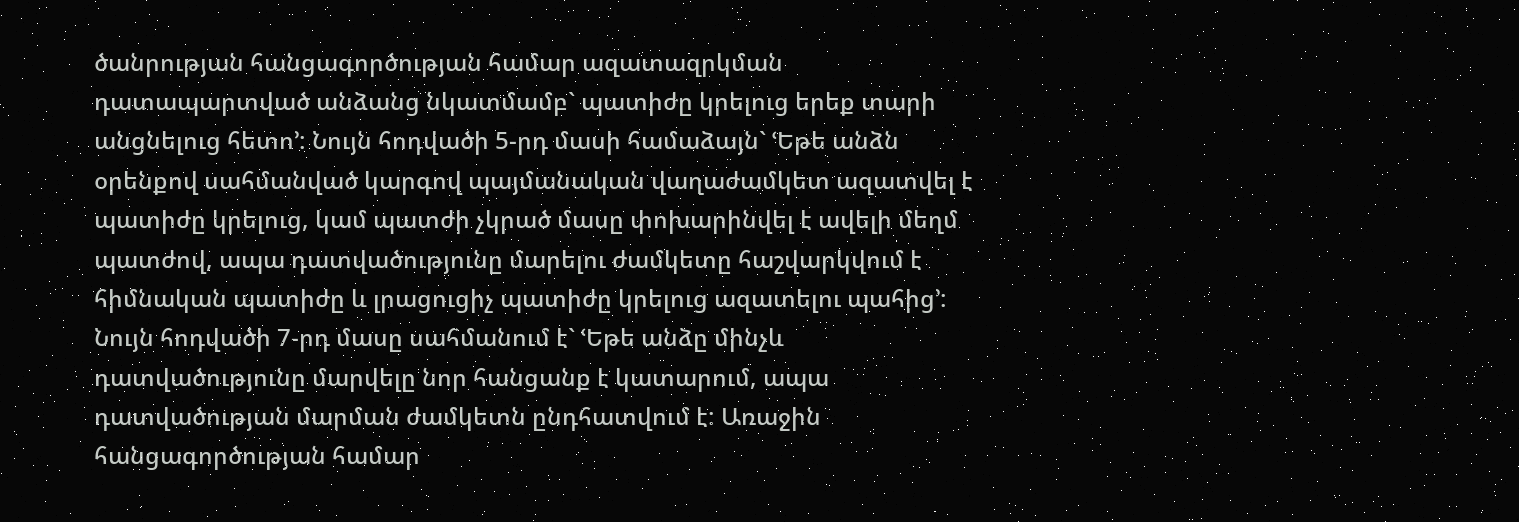ծանրության հանցագործության համար ազատազրկման դատապարտված անձանց նկատմամբ` պատիժը կրելուց երեք տարի անցնելուց հետո՚: Նույն հոդվածի 5-րդ մասի համաձայն` ՙԵթե անձն օրենքով սահմանված կարգով պայմանական վաղաժամկետ ազատվել է պատիժը կրելուց, կամ պատժի չկրած մասը փոխարինվել է ավելի մեղմ պատժով, ապա դատվածությունը մարելու ժամկետը հաշվարկվում է հիմնական պատիժը և լրացուցիչ պատիժը կրելուց ազատելու պահից՚: Նույն հոդվածի 7-րդ մասը սահմանում է` ՙԵթե անձը մինչև դատվածությունը մարվելը նոր հանցանք է կատարում, ապա դատվածության մարման ժամկետն ընդհատվում է: Առաջին հանցագործության համար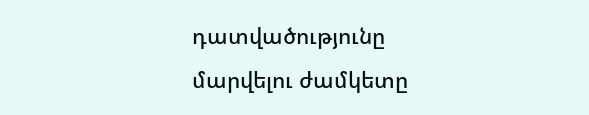դատվածությունը մարվելու ժամկետը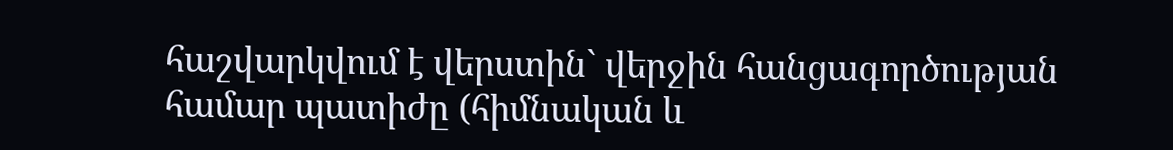հաշվարկվում է վերստին` վերջին հանցագործության համար պատիժը (հիմնական և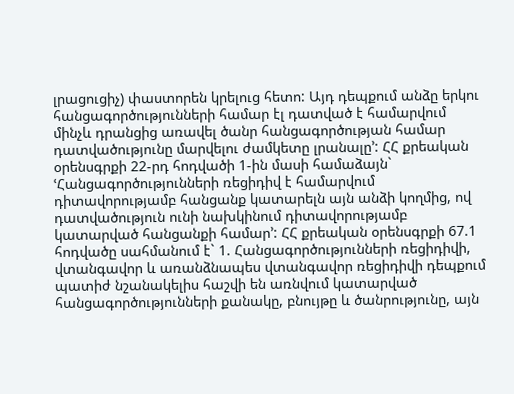լրացուցիչ) փաստորեն կրելուց հետո: Այդ դեպքում անձը երկու հանցագործությունների համար էլ դատված է համարվում մինչև դրանցից առավել ծանր հանցագործության համար դատվածությունը մարվելու ժամկետը լրանալը՚: ՀՀ քրեական օրենսգրքի 22-րդ հոդվածի 1-ին մասի համաձայն` ՙՀանցագործությունների ռեցիդիվ է համարվում դիտավորությամբ հանցանք կատարելն այն անձի կողմից, ով դատվածություն ունի նախկինում դիտավորությամբ կատարված հանցանքի համար՚: ՀՀ քրեական օրենսգրքի 67.1 հոդվածը սահմանում է` 1. Հանցագործությունների ռեցիդիվի, վտանգավոր և առանձնապես վտանգավոր ռեցիդիվի դեպքում պատիժ նշանակելիս հաշվի են առնվում կատարված հանցագործությունների քանակը, բնույթը և ծանրությունը, այն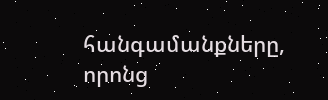հանգամանքները, որոնց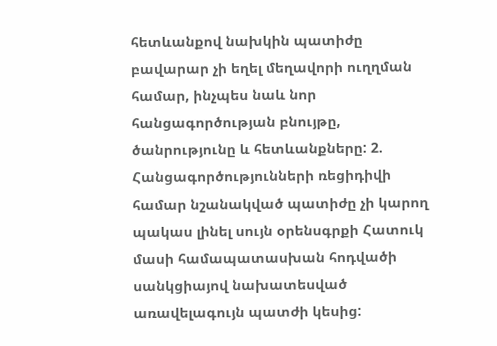հետևանքով նախկին պատիժը բավարար չի եղել մեղավորի ուղղման համար, ինչպես նաև նոր հանցագործության բնույթը, ծանրությունը և հետևանքները: 2. Հանցագործությունների ռեցիդիվի համար նշանակված պատիժը չի կարող պակաս լինել սույն օրենսգրքի Հատուկ մասի համապատասխան հոդվածի սանկցիայով նախատեսված առավելագույն պատժի կեսից: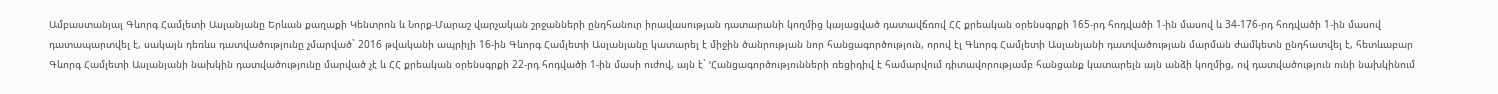Ամբաստանյալ Գևորգ Համլետի Ասլանյանը Երևան քաղաքի Կենտրոն և Նորք-Մարաշ վարչական շրջանների ընդհանուր իրավասության դատարանի կողմից կայացված դատավճռով ՀՀ քրեական օրենսգրքի 165-րդ հոդվածի 1-ին մասով և 34-176-րդ հոդվածի 1-ին մասով դատապարտվել է, սակայն դեռևս դատվածությունը չմարված` 2016 թվականի ապրիլի 16-ին Գևորգ Համլետի Ասլանյանը կատարել է միջին ծանրության նոր հանցագործություն, որով էլ Գևորգ Համլետի Ասլանյանի դատվածության մարման ժամկետն ընդհատվել է, հետևաբար Գևորգ Համլետի Ասլանյանի նախկին դատվածությունը մարված չէ և ՀՀ քրեական օրենսգրքի 22-րդ հոդվածի 1-ին մասի ուժով, այն է` ՙՀանցագործությունների ռեցիդիվ է համարվում դիտավորությամբ հանցանք կատարելն այն անձի կողմից, ով դատվածություն ունի նախկինում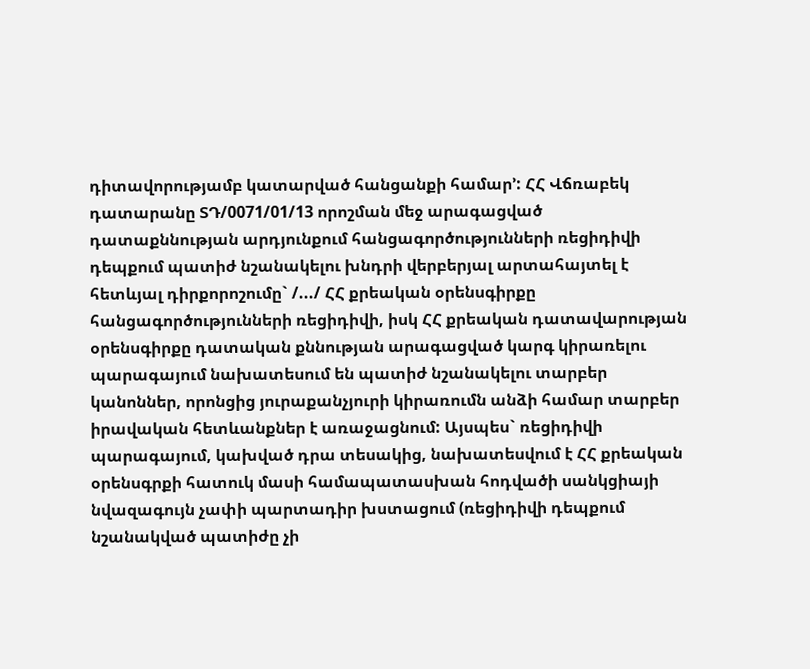դիտավորությամբ կատարված հանցանքի համար՚: ՀՀ Վճռաբեկ դատարանը ՏԴ/0071/01/13 որոշման մեջ արագացված դատաքննության արդյունքում հանցագործությունների ռեցիդիվի դեպքում պատիժ նշանակելու խնդրի վերբերյալ արտահայտել է հետևյալ դիրքորոշումը` /.../ ՀՀ քրեական օրենսգիրքը հանցագործությունների ռեցիդիվի, իսկ ՀՀ քրեական դատավարության օրենսգիրքը դատական քննության արագացված կարգ կիրառելու պարագայում նախատեսում են պատիժ նշանակելու տարբեր կանոններ, որոնցից յուրաքանչյուրի կիրառումն անձի համար տարբեր իրավական հետևանքներ է առաջացնում: Այսպես` ռեցիդիվի պարագայում, կախված դրա տեսակից, նախատեսվում է ՀՀ քրեական օրենսգրքի հատուկ մասի համապատասխան հոդվածի սանկցիայի նվազագույն չափի պարտադիր խստացում (ռեցիդիվի դեպքում նշանակված պատիժը չի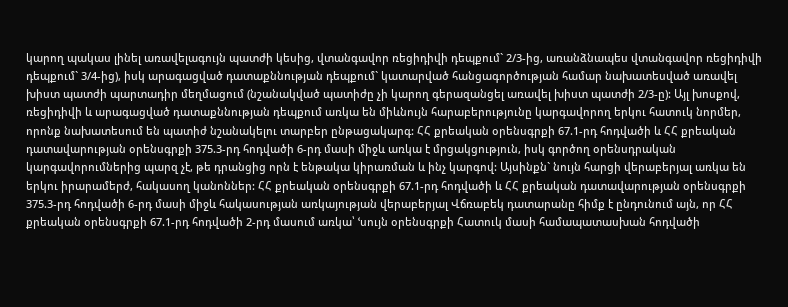կարող պակաս լինել առավելագույն պատժի կեսից, վտանգավոր ռեցիդիվի դեպքում` 2/3-ից, առանձնապես վտանգավոր ռեցիդիվի դեպքում` 3/4-ից), իսկ արագացված դատաքննության դեպքում` կատարված հանցագործության համար նախատեսված առավել խիստ պատժի պարտադիր մեղմացում (նշանակված պատիժը չի կարող գերազանցել առավել խիստ պատժի 2/3-ը): Այլ խոսքով, ռեցիդիվի և արագացված դատաքննության դեպքում առկա են միևնույն հարաբերությունը կարգավորող երկու հատուկ նորմեր, որոնք նախատեսում են պատիժ նշանակելու տարբեր ընթացակարգ: ՀՀ քրեական օրենսգրքի 67.1-րդ հոդվածի և ՀՀ քրեական դատավարության օրենսգրքի 375.3-րդ հոդվածի 6-րդ մասի միջև առկա է մրցակցություն, իսկ գործող օրենսդրական կարգավորումներից պարզ չէ, թե դրանցից որն է ենթակա կիրառման և ինչ կարգով: Այսինքն` նույն հարցի վերաբերյալ առկա են երկու իրարամերժ, հակասող կանոններ: ՀՀ քրեական օրենսգրքի 67.1-րդ հոդվածի և ՀՀ քրեական դատավարության օրենսգրքի 375.3-րդ հոդվածի 6-րդ մասի միջև հակասության առկայության վերաբերյալ Վճռաբեկ դատարանը հիմք է ընդունում այն, որ ՀՀ քրեական օրենսգրքի 67.1-րդ հոդվածի 2-րդ մասում առկա՝ ՙսույն օրենսգրքի Հատուկ մասի համապատասխան հոդվածի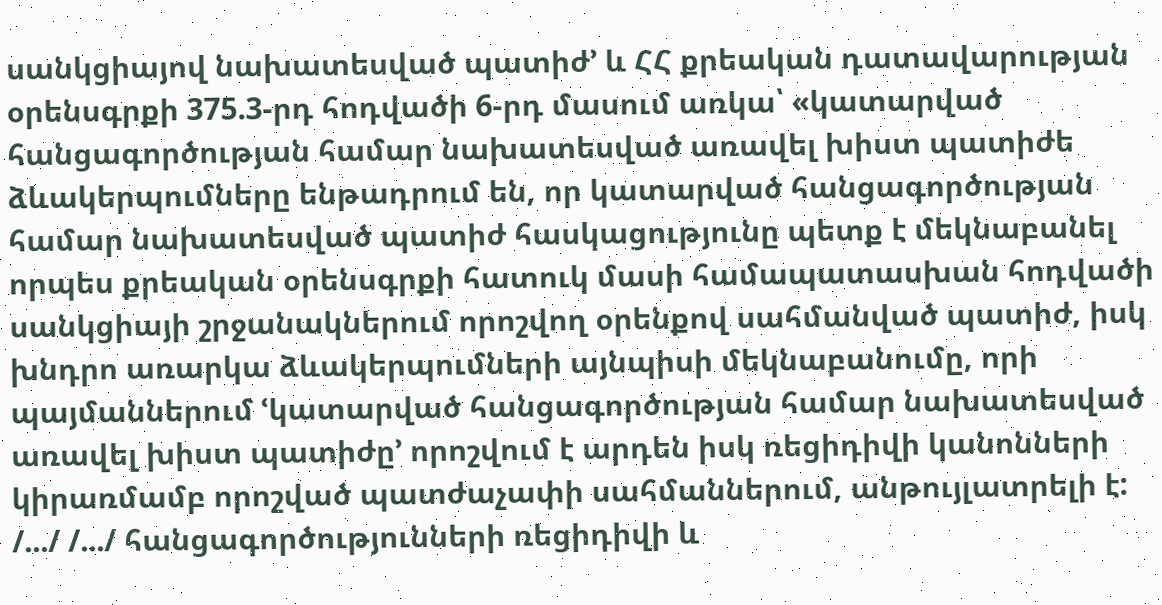սանկցիայով նախատեսված պատիժ՚ և ՀՀ քրեական դատավարության օրենսգրքի 375.3-րդ հոդվածի 6-րդ մասում առկա՝ «կատարված հանցագործության համար նախատեսված առավել խիստ պատիժե ձևակերպումները ենթադրում են, որ կատարված հանցագործության համար նախատեսված պատիժ հասկացությունը պետք է մեկնաբանել որպես քրեական օրենսգրքի հատուկ մասի համապատասխան հոդվածի սանկցիայի շրջանակներում որոշվող օրենքով սահմանված պատիժ, իսկ խնդրո առարկա ձևակերպումների այնպիսի մեկնաբանումը, որի պայմաններում ՙկատարված հանցագործության համար նախատեսված առավել խիստ պատիժը՚ որոշվում է արդեն իսկ ռեցիդիվի կանոնների կիրառմամբ որոշված պատժաչափի սահմաններում, անթույլատրելի է: /.../ /.../ հանցագործությունների ռեցիդիվի և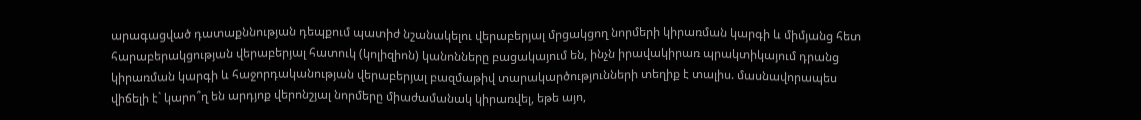արագացված դատաքննության դեպքում պատիժ նշանակելու վերաբերյալ մրցակցող նորմերի կիրառման կարգի և միմյանց հետ հարաբերակցության վերաբերյալ հատուկ (կոլիզիոն) կանոնները բացակայում են, ինչն իրավակիրառ պրակտիկայում դրանց կիրառման կարգի և հաջորդականության վերաբերյալ բազմաթիվ տարակարծությունների տեղիք է տալիս. մասնավորապես վիճելի է` կարո՞ղ են արդյոք վերոնշյալ նորմերը միաժամանակ կիրառվել, եթե այո,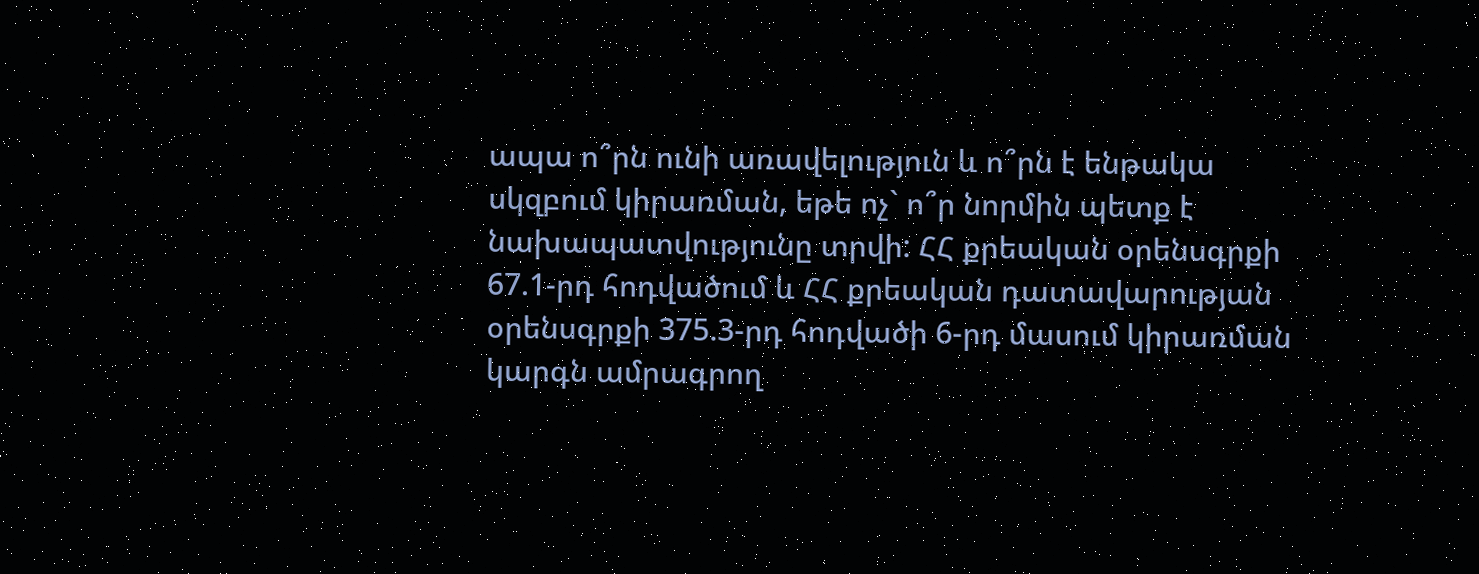ապա ո՞րն ունի առավելություն և ո՞րն է ենթակա սկզբում կիրառման, եթե ոչ` ո՞ր նորմին պետք է նախապատվությունը տրվի: ՀՀ քրեական օրենսգրքի 67.1-րդ հոդվածում և ՀՀ քրեական դատավարության օրենսգրքի 375.3-րդ հոդվածի 6-րդ մասում կիրառման կարգն ամրագրող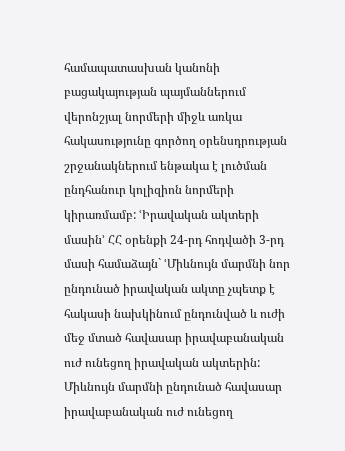համապատասխան կանոնի բացակայության պայմաններում վերոնշյալ նորմերի միջև առկա հակասությունը գործող օրենսդրության շրջանակներում ենթակա է լուծման ընդհանուր կոլիզիոն նորմերի կիրառմամբ: ՙԻրավական ակտերի մասին՚ ՀՀ օրենքի 24-րդ հոդվածի 3-րդ մասի համաձայն` ՙՄիևնույն մարմնի նոր ընդունած իրավական ակտը չպետք է հակասի նախկինում ընդունված և ուժի մեջ մտած հավասար իրավաբանական ուժ ունեցող իրավական ակտերին: Միևնույն մարմնի ընդունած հավասար իրավաբանական ուժ ունեցող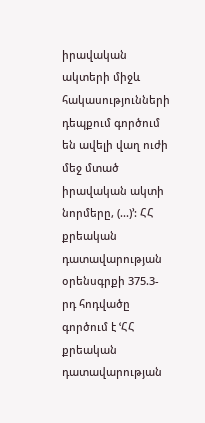իրավական ակտերի միջև հակասությունների դեպքում գործում են ավելի վաղ ուժի մեջ մտած իրավական ակտի նորմերը, (...)՚: ՀՀ քրեական դատավարության օրենսգրքի 375.3-րդ հոդվածը գործում է ՙՀՀ քրեական դատավարության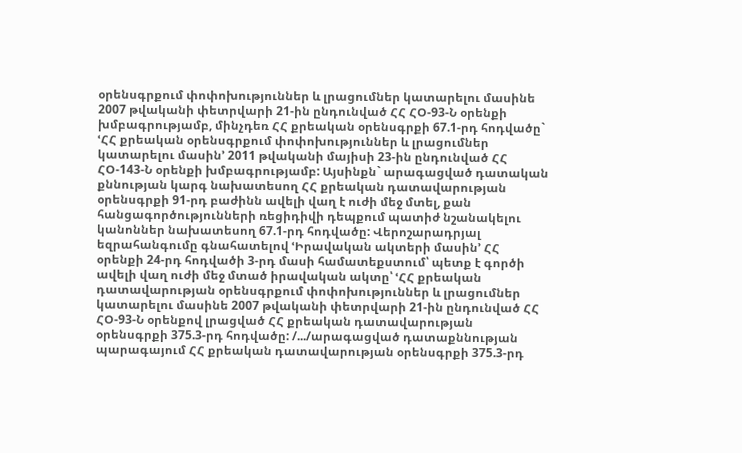օրենսգրքում փոփոխություններ և լրացումներ կատարելու մասինե 2007 թվականի փետրվարի 21-ին ընդունված ՀՀ ՀՕ-93-Ն օրենքի խմբագրությամբ, մինչդեռ ՀՀ քրեական օրենսգրքի 67.1-րդ հոդվածը` ՙՀՀ քրեական օրենսգրքում փոփոխություններ և լրացումներ կատարելու մասին՚ 2011 թվականի մայիսի 23-ին ընդունված ՀՀ ՀՕ-143-Ն օրենքի խմբագրությամբ: Այսինքն` արագացված դատական քննության կարգ նախատեսող ՀՀ քրեական դատավարության օրենսգրքի 91-րդ բաժինն ավելի վաղ է ուժի մեջ մտել, քան հանցագործությունների ռեցիդիվի դեպքում պատիժ նշանակելու կանոններ նախատեսող 67.1-րդ հոդվածը: Վերոշարադրյալ եզրահանգումը գնահատելով ՙԻրավական ակտերի մասին՚ ՀՀ օրենքի 24-րդ հոդվածի 3-րդ մասի համատեքստում՝ պետք է գործի ավելի վաղ ուժի մեջ մտած իրավական ակտը՝ ՙՀՀ քրեական դատավարության օրենսգրքում փոփոխություններ և լրացումներ կատարելու մասինե 2007 թվականի փետրվարի 21-ին ընդունված ՀՀ ՀՕ-93-Ն օրենքով լրացված ՀՀ քրեական դատավարության օրենսգրքի 375.3-րդ հոդվածը: /.../արագացված դատաքննության պարագայում ՀՀ քրեական դատավարության օրենսգրքի 375.3-րդ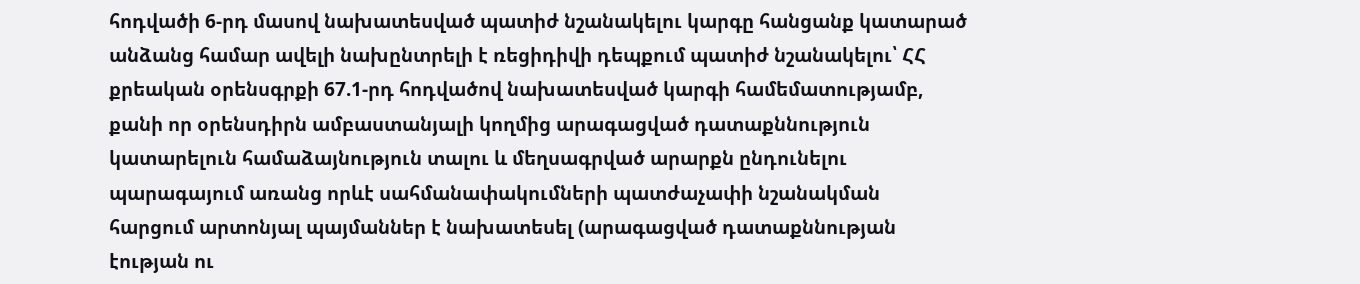հոդվածի 6-րդ մասով նախատեսված պատիժ նշանակելու կարգը հանցանք կատարած անձանց համար ավելի նախընտրելի է ռեցիդիվի դեպքում պատիժ նշանակելու՝ ՀՀ քրեական օրենսգրքի 67.1-րդ հոդվածով նախատեսված կարգի համեմատությամբ, քանի որ օրենսդիրն ամբաստանյալի կողմից արագացված դատաքննություն կատարելուն համաձայնություն տալու և մեղսագրված արարքն ընդունելու պարագայում առանց որևէ սահմանափակումների պատժաչափի նշանակման հարցում արտոնյալ պայմաններ է նախատեսել (արագացված դատաքննության էության ու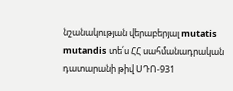նշանակության վերաբերյալ mutatis mutandis տե՛ս ՀՀ սահմանադրական դատարանի թիվ ՍԴՈ-931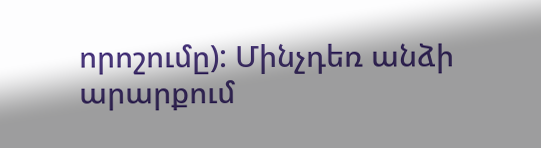որոշումը): Մինչդեռ անձի արարքում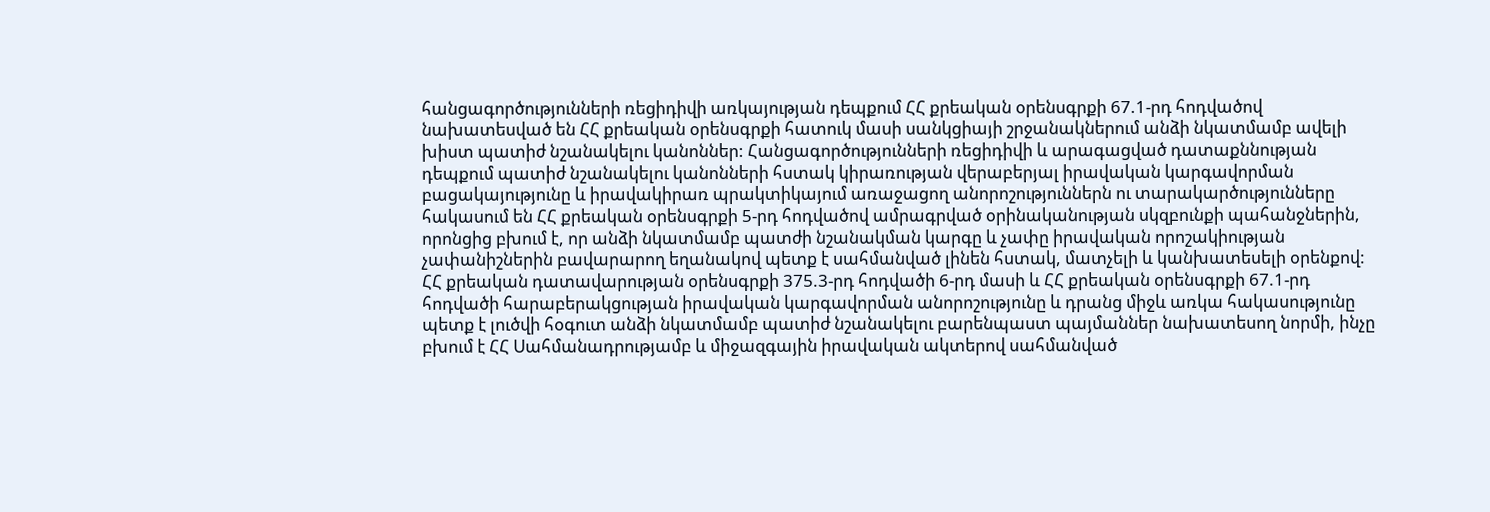հանցագործությունների ռեցիդիվի առկայության դեպքում ՀՀ քրեական օրենսգրքի 67.1-րդ հոդվածով նախատեսված են ՀՀ քրեական օրենսգրքի հատուկ մասի սանկցիայի շրջանակներում անձի նկատմամբ ավելի խիստ պատիժ նշանակելու կանոններ: Հանցագործությունների ռեցիդիվի և արագացված դատաքննության դեպքում պատիժ նշանակելու կանոնների հստակ կիրառության վերաբերյալ իրավական կարգավորման բացակայությունը և իրավակիրառ պրակտիկայում առաջացող անորոշություններն ու տարակարծությունները հակասում են ՀՀ քրեական օրենսգրքի 5-րդ հոդվածով ամրագրված օրինականության սկզբունքի պահանջներին, որոնցից բխում է, որ անձի նկատմամբ պատժի նշանակման կարգը և չափը իրավական որոշակիության չափանիշներին բավարարող եղանակով պետք է սահմանված լինեն հստակ, մատչելի և կանխատեսելի օրենքով: ՀՀ քրեական դատավարության օրենսգրքի 375.3-րդ հոդվածի 6-րդ մասի և ՀՀ քրեական օրենսգրքի 67.1-րդ հոդվածի հարաբերակցության իրավական կարգավորման անորոշությունը և դրանց միջև առկա հակասությունը պետք է լուծվի հօգուտ անձի նկատմամբ պատիժ նշանակելու բարենպաստ պայմաններ նախատեսող նորմի, ինչը բխում է ՀՀ Սահմանադրությամբ և միջազգային իրավական ակտերով սահմանված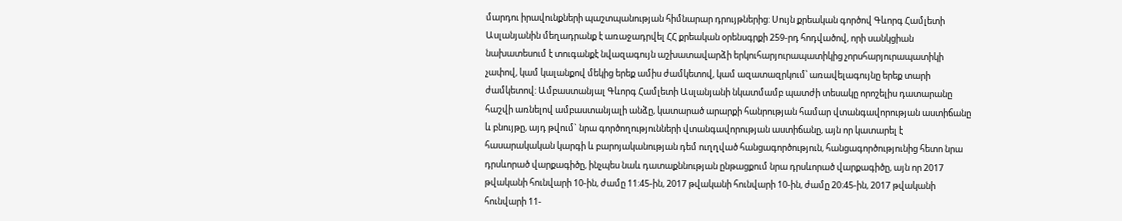մարդու իրավունքների պաշտպանության հիմնարար դրույթներից: Սույն քրեական գործով Գևորգ Համլետի Ասլանյանին մեղադրանք է առաջադրվել ՀՀ քրեական օրենսգրքի 259-րդ հոդվածով, որի սանկցիան նախատեսում է տուգանքէ նվազագույն աշխատավարձի երկուհարյուրապատիկից չորսհարյուրապատիկի չափով, կամ կալանքով մեկից երեք ամիս ժամկետով, կամ ազատազրկում՝ առավելագույնը երեք տարի ժամկետով: Ամբաստանյալ Գևորգ Համլետի Ասլանյանի նկատմամբ պատժի տեսակը որոշելիս դատարանը հաշվի առնելով ամբաստանյալի անձը, կատարած արարքի հանրության համար վտանգավորության աստիճանը և բնույթը, այդ թվում` նրա գործողությունների վտանգավորության աստիճանը, այն որ կատարել է հասարակական կարգի և բարոյականության դեմ ուղղված հանցագործություն, հանցագործությունից հետո նրա դրսևորած վարքագիծը, ինչպես նաև դատաքննության ընթացքում նրա դրսևորած վարքագիծը, այն որ 2017 թվականի հունվարի 10-ին, ժամը 11:45-ին, 2017 թվականի հունվարի 10-ին, ժամը 20:45-ին, 2017 թվականի հունվարի 11-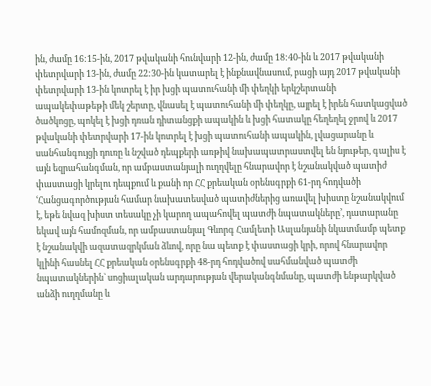ին, ժամը 16:15-ին, 2017 թվականի հունվարի 12-ին, ժամը 18:40-ին և 2017 թվականի փետրվարի 13-ին, ժամը 22:30-ին կատարել է ինքնավնասում, բացի այդ 2017 թվականի փետրվարի 13-ին կոտրել է իր խցի պատուհանի մի փեղկի երկշերտանի ապակեփաթեթի մեկ շերտը, վնասել է պատուհանի մի փեղկը, այրել է իրեն հատկացված ծածկոցը, պոկել է խցի դռան դիտանցքի ապակին և խցի հատակը հեղեղել ջրով և 2017 թվականի փետրվարի 17-ին կոտրել է խցի պատուհանի ապակին, լվացարանը և սանհանգույցի դուռը և նշված դեպքերի առթիվ նախապատրաստվել են նյութեր, գալիս է այն եզրահանգման, որ ամբաստանյալի ուղղվելը հնարավոր է նշանակված պատիժ փաստացի կրելու դեպքում և քանի որ ՀՀ քրեական օրենսգրքի 61-րդ հոդվածի ՙՀանցագործության համար նախատեսված պատիժներից առավել խիստը նշանակվում է, եթե նվազ խիստ տեսակը չի կարող ապահովել պատժի նպատակները՚, դատարանը եկավ այն համոզման, որ ամբաստանյալ Գևորգ Համլետի Ասլանյանի նկատմամբ պետք է նշանակվի ազատազրկման ձևով, որը նա պետք է փաստացի կրի, որով հնարավոր կլինի հասնել ՀՀ քրեական օրենսգրքի 48-րդ հոդվածով սահմանված պատժի նպատակներին` սոցիալական արդարության վերականգնմանը, պատժի ենթարկված անձի ուղղմանը և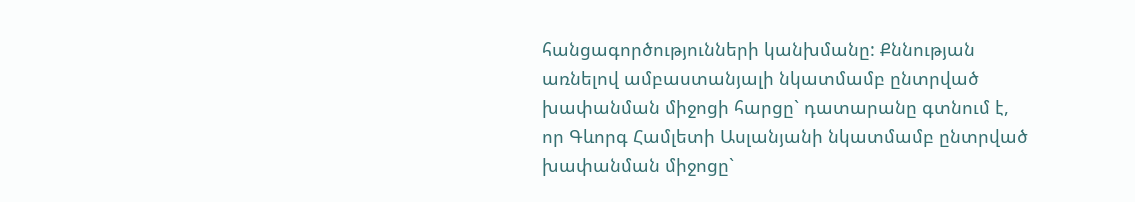հանցագործությունների կանխմանը: Քննության առնելով ամբաստանյալի նկատմամբ ընտրված խափանման միջոցի հարցը` դատարանը գտնում է, որ Գևորգ Համլետի Ասլանյանի նկատմամբ ընտրված խափանման միջոցը`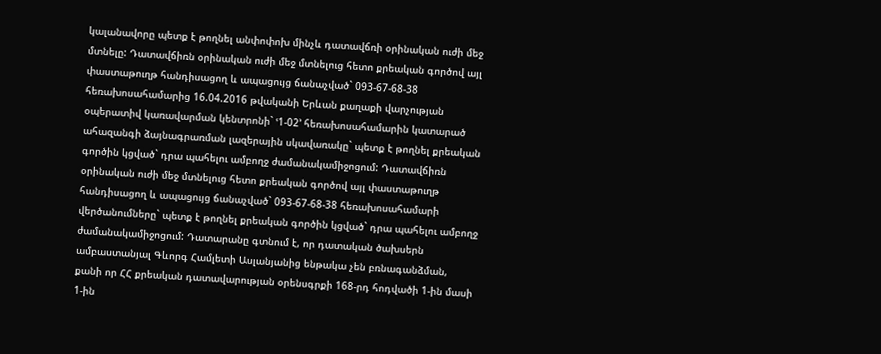կալանավորը պետք է թողնել անփոփոխ մինչև դատավճռի օրինական ուժի մեջ մտնելը: Դատավճիռն օրինական ուժի մեջ մտնելուց հետո քրեական գործով այլ փաստաթուղթ հանդիսացող և ապացույց ճանաչված` 093-67-68-38 հեռախոսահամարից 16.04.2016 թվականի Երևան քաղաքի վարչության օպերատիվ կառավարման կենտրոնի` ՙ1-02՚ հեռախոսահամարին կատարած ահազանգի ձայնագրառման լազերային սկավառակը` պետք է թողնել քրեական գործին կցված` դրա պահելու ամբողջ ժամանակամիջոցում: Դատավճիռն օրինական ուժի մեջ մտնելուց հետո քրեական գործով այլ փաստաթուղթ հանդիսացող և ապացույց ճանաչված` 093-67-68-38 հեռախոսահամարի վերծանումները` պետք է թողնել քրեական գործին կցված` դրա պահելու ամբողջ ժամանակամիջոցում: Դատարանը գտնում է, որ դատական ծախսերն ամբաստանյալ Գևորգ Համլետի Ասլանյանից ենթակա չեն բռնագանձման, քանի որ ՀՀ քրեական դատավարության օրենսգրքի 168-րդ հոդվածի 1-ին մասի 1-ին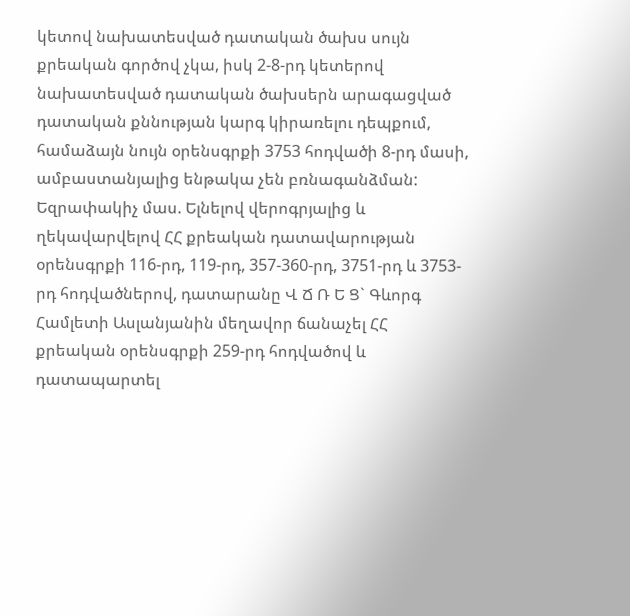կետով նախատեսված դատական ծախս սույն քրեական գործով չկա, իսկ 2-8-րդ կետերով նախատեսված դատական ծախսերն արագացված դատական քննության կարգ կիրառելու դեպքում, համաձայն նույն օրենսգրքի 3753 հոդվածի 8-րդ մասի, ամբաստանյալից ենթակա չեն բռնագանձման: Եզրափակիչ մաս. Ելնելով վերոգրյալից և ղեկավարվելով ՀՀ քրեական դատավարության օրենսգրքի 116-րդ, 119-րդ, 357-360-րդ, 3751-րդ և 3753-րդ հոդվածներով, դատարանը Վ Ճ Ռ Ե Ց` Գևորգ Համլետի Ասլանյանին մեղավոր ճանաչել ՀՀ քրեական օրենսգրքի 259-րդ հոդվածով և դատապարտել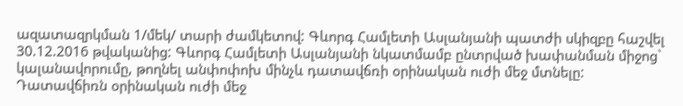ազատազրկման 1/մեկ/ տարի ժամկետով: Գևորգ Համլետի Ասլանյանի պատժի սկիզբը հաշվել 30.12.2016 թվականից: Գևորգ Համլետի Ասլանյանի նկատմամբ ընտրված խափանման միջոց` կալանավորումը, թողնել անփոփոխ մինչև դատավճռի օրինական ուժի մեջ մտնելը: Դատավճիռն օրինական ուժի մեջ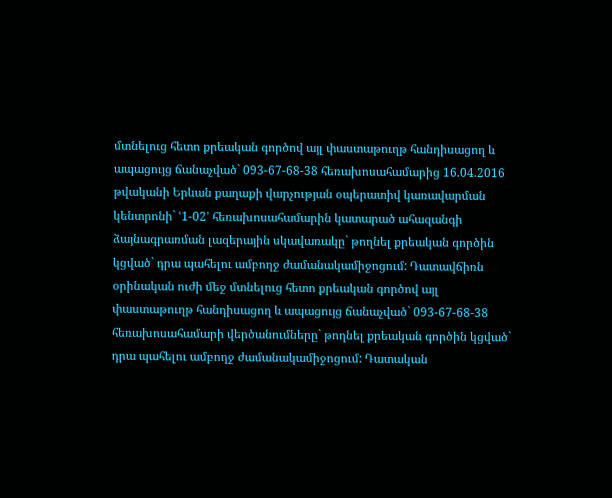մտնելուց հետո քրեական գործով այլ փաստաթուղթ հանդիսացող և ապացույց ճանաչված` 093-67-68-38 հեռախոսահամարից 16.04.2016 թվականի Երևան քաղաքի վարչության օպերատիվ կառավարման կենտրոնի` ՙ1-02՚ հեռախոսահամարին կատարած ահազանգի ձայնագրառման լազերային սկավառակը` թողնել քրեական գործին կցված` դրա պահելու ամբողջ ժամանակամիջոցում: Դատավճիռն օրինական ուժի մեջ մտնելուց հետո քրեական գործով այլ փաստաթուղթ հանդիսացող և ապացույց ճանաչված` 093-67-68-38 հեռախոսահամարի վերծանումները` թողնել քրեական գործին կցված` դրա պահելու ամբողջ ժամանակամիջոցում: Դատական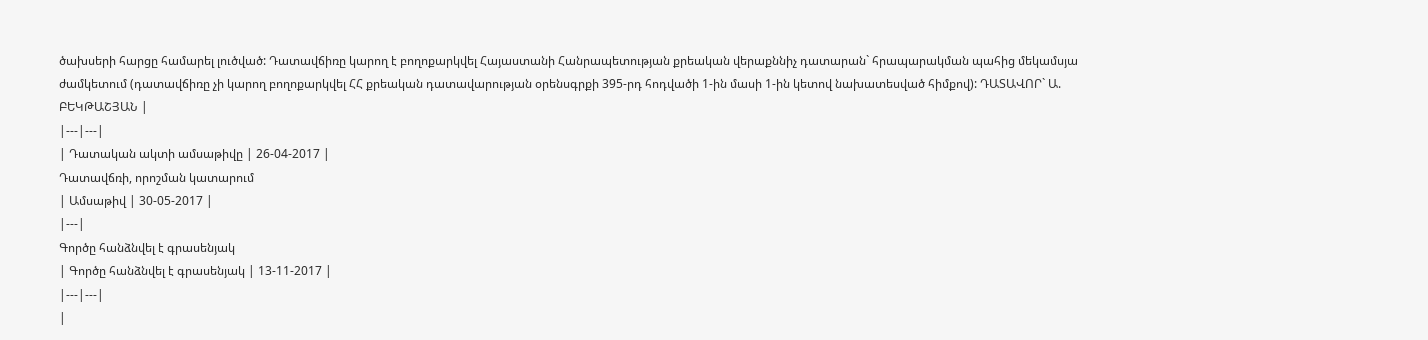ծախսերի հարցը համարել լուծված: Դատավճիռը կարող է բողոքարկվել Հայաստանի Հանրապետության քրեական վերաքննիչ դատարան` հրապարակման պահից մեկամսյա ժամկետում (դատավճիռը չի կարող բողոքարկվել ՀՀ քրեական դատավարության օրենսգրքի 395-րդ հոդվածի 1-ին մասի 1-ին կետով նախատեսված հիմքով): ԴԱՏԱՎՈՐ` Ա. ԲԵԿԹԱՇՅԱՆ |
|---|---|
| Դատական ակտի ամսաթիվը | 26-04-2017 |
Դատավճռի, որոշման կատարում
| Ամսաթիվ | 30-05-2017 |
|---|
Գործը հանձնվել է գրասենյակ
| Գործը հանձնվել է գրասենյակ | 13-11-2017 |
|---|---|
|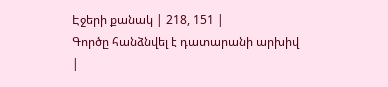Էջերի քանակ | 218, 151 |
Գործը հանձնվել է դատարանի արխիվ
|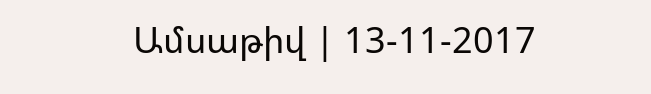Ամսաթիվ | 13-11-2017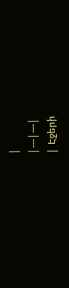|
|---|---|
| Էջերի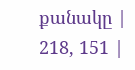քանակը | 218, 151 |